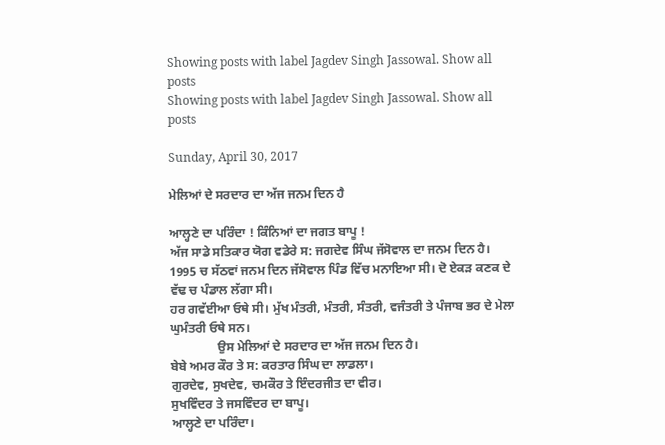Showing posts with label Jagdev Singh Jassowal. Show all posts
Showing posts with label Jagdev Singh Jassowal. Show all posts

Sunday, April 30, 2017

ਮੇਲਿਆਂ ਦੇ ਸਰਦਾਰ ਦਾ ਅੱਜ ਜਨਮ ਦਿਨ ਹੈ

ਆਲ੍ਹਣੇ ਦਾ ਪਰਿੰਦਾ ! ਕਿੰਨਿਆਂ ਦਾ ਜਗਤ ਬਾਪੂ !
ਅੱਜ ਸਾਡੇ ਸਤਿਕਾਰ ਯੋਗ ਵਡੇਰੇ ਸ: ਜਗਦੇਵ ਸਿੰਘ ਜੱਸੋਵਾਲ ਦਾ ਜਨਮ ਦਿਨ ਹੈ।
1995 ਚ ਸੱਠਵਾਂ ਜਨਮ ਦਿਨ ਜੱਸੋਵਾਲ ਪਿੰਡ ਵਿੱਚ ਮਨਾਇਆ ਸੀ। ਦੋ ਏਕੜ ਕਣਕ ਦੇ ਵੱਢ ਚ ਪੰਡਾਲ ਲੱਗਾ ਸੀ।
ਹਰ ਗਵੱਈਆ ਓਥੇ ਸੀ। ਮੁੱਖ ਮੰਤਰੀ, ਮੰਤਰੀ, ਸੰਤਰੀ, ਵਜੰਤਰੀ ਤੇ ਪੰਜਾਬ ਭਰ ਦੇ ਮੇਲਾ ਘੁਮੰਤਰੀ ਓਥੇ ਸਨ।
               ਉਸ ਮੇਲਿਆਂ ਦੇ ਸਰਦਾਰ ਦਾ ਅੱਜ ਜਨਮ ਦਿਨ ਹੈ।
ਬੇਬੇ ਅਮਰ ਕੌਰ ਤੇ ਸ: ਕਰਤਾਰ ਸਿੰਘ ਦਾ ਲਾਡਲਾ।
ਗੁਰਦੇਵ, ਸੁਖਦੇਵ, ਚਮਕੌਰ ਤੇ ਇੰਦਰਜੀਤ ਦਾ ਵੀਰ।
ਸੁਖਵਿੰਦਰ ਤੇ ਜਸਵਿੰਦਰ ਦਾ ਬਾਪੂ।
ਆਲ੍ਹਣੇ ਦਾ ਪਰਿੰਦਾ।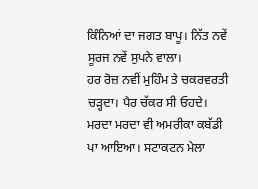ਕਿੰਨਿਆਂ ਦਾ ਜਗਤ ਬਾਪੂ। ਨਿੱਤ ਨਵੇਂ ਸੂਰਜ ਨਵੇਂ ਸੁਪਨੇ ਵਾਲਾ।
ਹਰ ਰੋਜ਼ ਨਵੀਂ ਮੁਹਿੰਮ ਤੇ ਚਕਰਵਰਤੀ ਚੜ੍ਹਦਾ। ਪੈਰ ਚੱਕਰ ਸੀ ਓਹਦੇ।
ਮਰਦਾ ਮਰਦਾ ਵੀ ਅਮਰੀਕਾ ਕਬੱਡੀ ਪਾ ਆਇਆ। ਸਟਾਕਟਨ ਮੇਲਾ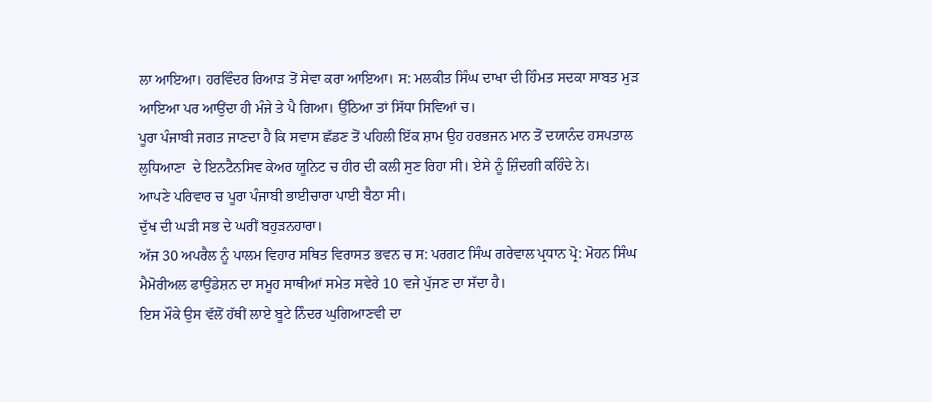ਲਾ ਆਇਆ। ਹਰਵਿੰਦਰ ਰਿਆੜ ਤੋਂ ਸੇਵਾ ਕਰਾ ਆਇਆ। ਸ: ਮਲਕੀਤ ਸਿੰਘ ਦਾਖਾ ਦੀ ਹਿੰਮਤ ਸਦਕਾ ਸਾਬਤ ਮੁੜ ਆਇਆ ਪਰ ਆਉਂਦਾ ਹੀ ਮੰਜੇ ਤੇ ਪੈ ਗਿਆ। ਉੱਠਿਆ ਤਾਂ ਸਿੱਧਾ ਸਿਵਿਆਂ ਚ।
ਪੂਰਾ ਪੰਜਾਬੀ ਜਗਤ ਜਾਣਦਾ ਹੈ ਕਿ ਸਵਾਸ ਛੱਡਣ ਤੋਂ ਪਹਿਲੀ ਇੱਕ ਸ਼ਾਮ ਉਹ ਹਰਭਜਨ ਮਾਨ ਤੋਂ ਦਯਾਨੰਦ ਹਸਪਤਾਲ ਲੁਧਿਆਣਾ  ਦੇ ਇਨਟੈਨਸਿਵ ਕੇਅਰ ਯੂਨਿਟ ਚ ਹੀਰ ਦੀ ਕਲੀ ਸੁਣ ਰਿਹਾ ਸੀ। ਏਸੇ ਨੂੰ ਜ਼ਿੰਦਗੀ ਕਹਿੰਦੇ ਨੇ।
ਆਪਣੇ ਪਰਿਵਾਰ ਚ ਪੂਰਾ ਪੰਜਾਬੀ ਭਾਈਚਾਰਾ ਪਾਈ ਬੈਠਾ ਸੀ।
ਦੁੱਖ ਦੀ ਘੜੀ ਸਭ ਦੇ ਘਰੀਂ ਬਹੁੜਨਹਾਰਾ।
ਅੱਜ 30 ਅਪਰੈਲ ਨੂੰ ਪਾਲਮ ਵਿਹਾਰ ਸਥਿਤ ਵਿਰਾਸਤ ਭਵਨ ਚ ਸ: ਪਰਗਟ ਸਿੰਘ ਗਰੇਵਾਲ ਪ੍ਰਧਾਨ ਪ੍ਰੋ: ਮੋਹਨ ਸਿੰਘ ਮੈਮੋਰੀਅਲ ਫਾਉਂਡੇਸ਼ਨ ਦਾ ਸਮੂਹ ਸਾਥੀਆਂ ਸਮੇਤ ਸਵੇਰੇ 10 ਵਜੇ ਪੁੱਜਣ ਦਾ ਸੱਦਾ ਹੈ।
ਇਸ ਮੌਕੇ ਉਸ ਵੱਲੋਂ ਹੱਥੀਂ ਲਾਏ ਬੂਟੇ ਨਿੰਦਰ ਘੁਗਿਆਣਵੀ ਦਾ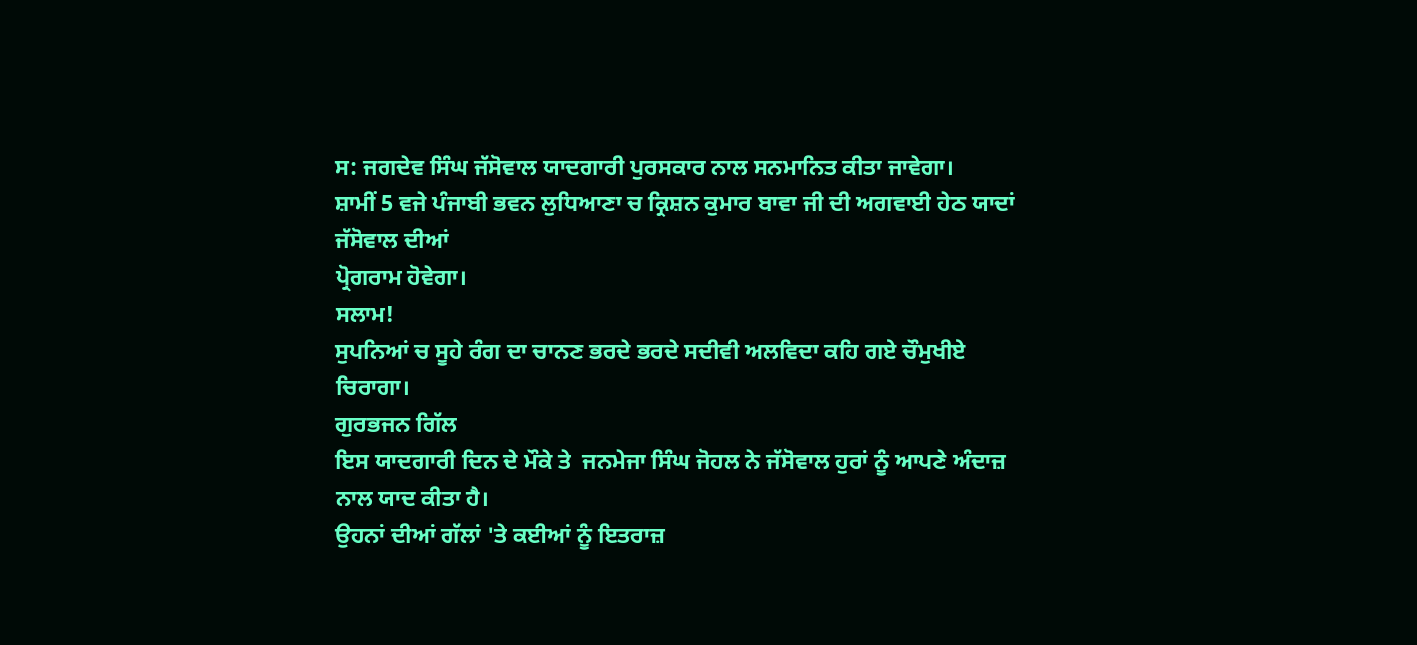ਸ: ਜਗਦੇਵ ਸਿੰਘ ਜੱਸੋਵਾਲ ਯਾਦਗਾਰੀ ਪੁਰਸਕਾਰ ਨਾਲ ਸਨਮਾਨਿਤ ਕੀਤਾ ਜਾਵੇਗਾ।
ਸ਼ਾਮੀਂ 5 ਵਜੇ ਪੰਜਾਬੀ ਭਵਨ ਲੁਧਿਆਣਾ ਚ ਕ੍ਰਿਸ਼ਨ ਕੁਮਾਰ ਬਾਵਾ ਜੀ ਦੀ ਅਗਵਾਈ ਹੇਠ ਯਾਦਾਂ ਜੱਸੋਵਾਲ ਦੀਆਂ
ਪ੍ਰੋਗਰਾਮ ਹੋਵੇਗਾ।
ਸਲਾਮ!
ਸੁਪਨਿਆਂ ਚ ਸੂਹੇ ਰੰਗ ਦਾ ਚਾਨਣ ਭਰਦੇ ਭਰਦੇ ਸਦੀਵੀ ਅਲਵਿਦਾ ਕਹਿ ਗਏ ਚੌਮੁਖੀਏ ਚਿਰਾਗਾ।
ਗੁਰਭਜਨ ਗਿੱਲ
ਇਸ ਯਾਦਗਾਰੀ ਦਿਨ ਦੇ ਮੌਕੇ ਤੇ  ਜਨਮੇਜਾ ਸਿੰਘ ਜੋਹਲ ਨੇ ਜੱਸੋਵਾਲ ਹੁਰਾਂ ਨੂੰ ਆਪਣੇ ਅੰਦਾਜ਼ ਨਾਲ ਯਾਦ ਕੀਤਾ ਹੈ।
ਉਹਨਾਂ ਦੀਆਂ ਗੱਲਾਂ 'ਤੇ ਕਈਆਂ ਨੂੰ ਇਤਰਾਜ਼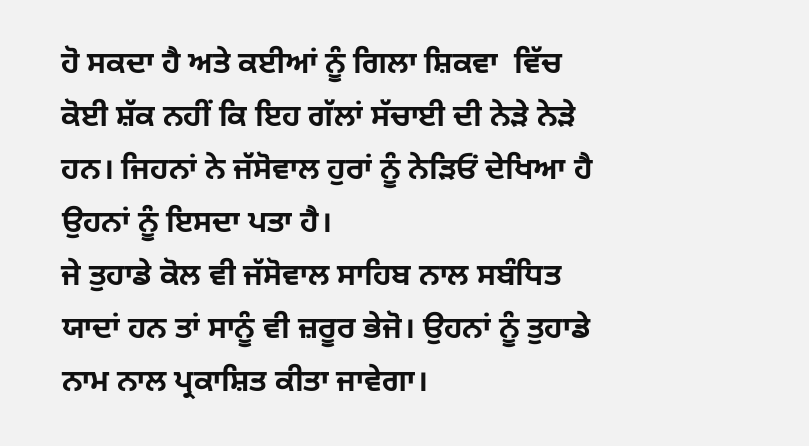ਹੋ ਸਕਦਾ ਹੈ ਅਤੇ ਕਈਆਂ ਨੂੰ ਗਿਲਾ ਸ਼ਿਕਵਾ  ਵਿੱਚ ਕੋਈ ਸ਼ੱਕ ਨਹੀਂ ਕਿ ਇਹ ਗੱਲਾਂ ਸੱਚਾਈ ਦੀ ਨੇੜੇ ਨੇੜੇ ਹਨ। ਜਿਹਨਾਂ ਨੇ ਜੱਸੋਵਾਲ ਹੁਰਾਂ ਨੂੰ ਨੇੜਿਓਂ ਦੇਖਿਆ ਹੈ ਉਹਨਾਂ ਨੂੰ ਇਸਦਾ ਪਤਾ ਹੈ।
ਜੇ ਤੁਹਾਡੇ ਕੋਲ ਵੀ ਜੱਸੋਵਾਲ ਸਾਹਿਬ ਨਾਲ ਸਬੰਧਿਤ ਯਾਦਾਂ ਹਨ ਤਾਂ ਸਾਨੂੰ ਵੀ ਜ਼ਰੂਰ ਭੇਜੋ। ਉਹਨਾਂ ਨੂੰ ਤੁਹਾਡੇ ਨਾਮ ਨਾਲ ਪ੍ਰਕਾਸ਼ਿਤ ਕੀਤਾ ਜਾਵੇਗਾ।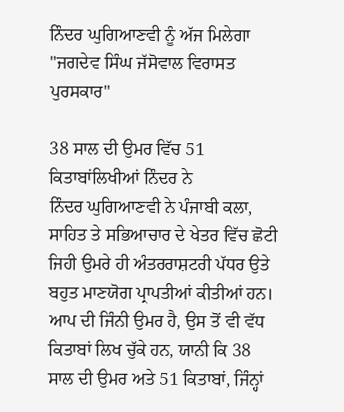ਨਿੰਦਰ ਘੁਗਿਆਣਵੀ ਨੂੰ ਅੱਜ ਮਿਲੇਗਾ "ਜਗਦੇਵ ਸਿੰਘ ਜੱਸੋਵਾਲ ਵਿਰਾਸਤ ਪੁਰਸਕਾਰ"

38 ਸਾਲ ਦੀ ਉਮਰ ਵਿੱਚ 51 ਕਿਤਾਬਾਂਲਿਖੀਆਂ ਨਿੰਦਰ ਨੇ
ਨਿੰਦਰ ਘੁਗਿਆਣਵੀ ਨੇ ਪੰਜਾਬੀ ਕਲਾ, ਸਾਹਿਤ ਤੇ ਸਭਿਆਚਾਰ ਦੇ ਖੇਤਰ ਵਿੱਚ ਛੋਟੀ ਜਿਹੀ ਉਮਰੇ ਹੀ ਅੰਤਰਰਾਸ਼ਟਰੀ ਪੱਧਰ ਉਤੇ ਬਹੁਤ ਮਾਣਯੋਗ ਪ੍ਰਾਪਤੀਆਂ ਕੀਤੀਆਂ ਹਨ। ਆਪ ਦੀ ਜਿੰਨੀ ਉਮਰ ਹੈ, ਉਸ ਤੋਂ ਵੀ ਵੱਧ ਕਿਤਾਬਾਂ ਲਿਖ ਚੁੱਕੇ ਹਨ, ਯਾਨੀ ਕਿ 38 ਸਾਲ ਦੀ ਉਮਰ ਅਤੇ 51 ਕਿਤਾਬਾਂ, ਜਿੰਨ੍ਹਾਂ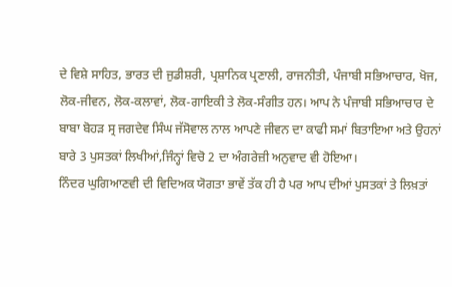ਦੇ ਵਿਸ਼ੇ ਸਾਹਿਤ, ਭਾਰਤ ਦੀ ਜੁਡੀਸ਼ਰੀ, ਪ੍ਰਸ਼ਾਨਿਕ ਪ੍ਰਣਾਲੀ, ਰਾਜਨੀਤੀ, ਪੰਜਾਬੀ ਸਭਿਆਚਾਰ, ਖੋਜ, ਲੋਕ-ਜੀਵਨ, ਲੋਕ-ਕਲਾਵਾਂ, ਲੋਕ-ਗਾਇਕੀ ਤੇ ਲੋਕ-ਸੰਗੀਤ ਹਨ। ਆਪ ਨੇ ਪੰਜਾਬੀ ਸਭਿਆਚਾਰ ਦੇ ਬਾਬਾ ਬੋਹੜ ਸ੍ਰ ਜਗਦੇਵ ਸਿੰਘ ਜੱਸੋਵਾਲ ਨਾਲ ਆਪਣੇ ਜੀਵਨ ਦਾ ਕਾਫੀ ਸਮਾਂ ਬਿਤਾਇਆ ਅਤੇ ਉਹਨਾਂ ਬਾਰੇ 3 ਪੁਸਤਕਾਂ ਲਿਖੀਆਂ,ਜਿੰਨ੍ਹਾਂ ਵਿਚੋ 2 ਦਾ ਅੰਗਰੇਜ਼ੀ ਅਨੁਵਾਦ ਵੀ ਹੋਇਆ।
ਨਿੰਦਰ ਘੁਗਿਆਣਵੀ ਦੀ ਵਿਦਿਅਕ ਯੋਗਤਾ ਭਾਵੇਂ ਤੱਕ ਹੀ ਹੈ ਪਰ ਆਪ ਦੀਆਂ ਪੁਸਤਕਾਂ ਤੇ ਲਿਖ਼ਤਾਂ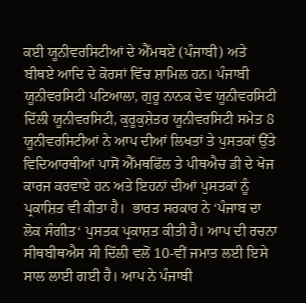ਕਈ ਯੂਨੀਵਰਸਿਟੀਆਂ ਦੇ ਐੱਮਥਏ (ਪੰਜਾਬੀ) ਅਤੇ ਬੀਥਏ ਆਦਿ ਦੇ ਕੋਰਸਾਂ ਵਿੱਚ ਸ਼ਾਮਿਲ ਹਨ। ਪੰਜਾਬੀ ਯੂਨੀਵਰਸਿਟੀ ਪਟਿਆਲਾ, ਗੁਰੂ ਨਾਨਕ ਦੇਵ ਯੂਨੀਵਰਸਿਟੀ ਦਿੱਲੀ ਯੂਨੀਵਰਸਿਟੀ, ਕੁਰੂਕੁਸ਼ੇਤਰ ਯੂਨੀਵਰਸਿਟੀ ਸਮੇਤ 8 ਯੂਨੀਵਰਸਿਟੀਆਂ ਨੇ ਆਪ ਦੀਆਂ ਲਿਖਤਾਂ ਤੇ ਪੁਸਤਕਾਂ ਉੱਤੇ ਵਿਦਿਆਰਥੀਆਂ ਪਾਸੋਂ ਐੱਮਥਫਿੱਲ ਤੇ ਪੀਥਐਚ ਡੀ ਦੇ ਖੋਜ ਕਾਰਜ ਕਰਵਾਏ ਹਨ ਅਤੇ ਇਹਨਾਂ ਦੀਆਂ ਪੁਸਤਕਾਂ ਨੂੰ ਪ੍ਰਕਾਸ਼ਿਤ ਵੀ ਕੀਤਾ ਹੈ।  ਭਾਰਤ ਸਰਕਾਰ ਨੇ ‘ਪੰਜਾਬ ਦਾ ਲੋਕ ਸੰਗੀਤ‘ ਪੁਸਤਕ ਪ੍ਰਕਾਸ਼ਤ ਕੀਤੀ ਹੈ। ਆਪ ਦੀ ਰਚਨਾ ਸੀਥਬੀਥਐਸ ਸੀ ਦਿੱਲੀ ਵਲੋਂ 10-ਵੀਂ ਜਮਾਤ ਲਈ ਇਸੇ ਸਾਲ ਲਾਈ ਗਈ ਹੈ। ਆਪ ਨੇ ਪੰਜਾਬੀ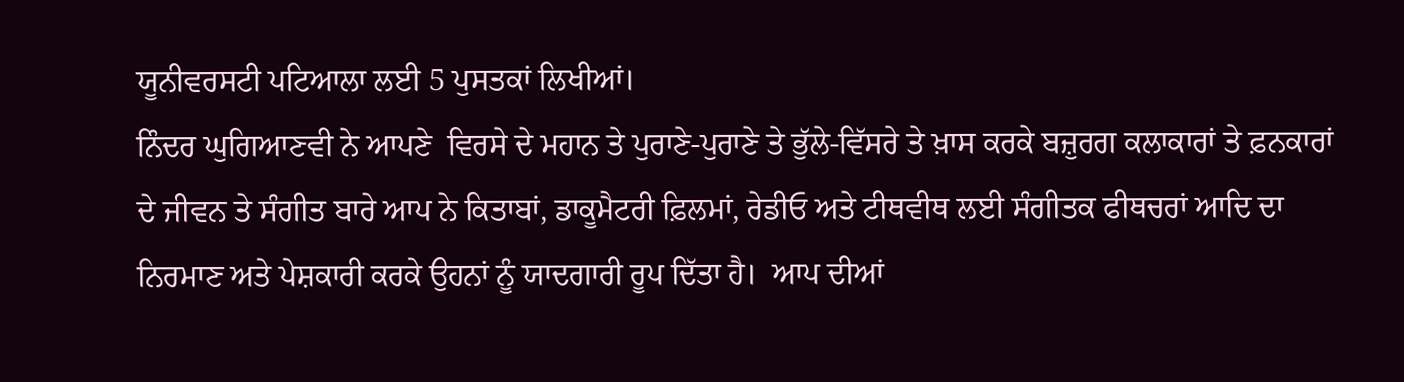ਯੂਨੀਵਰਸਟੀ ਪਟਿਆਲਾ ਲਈ 5 ਪੁਸਤਕਾਂ ਲਿਖੀਆਂ।
ਨਿੰਦਰ ਘੁਗਿਆਣਵੀ ਨੇ ਆਪਣੇ  ਵਿਰਸੇ ਦੇ ਮਹਾਨ ਤੇ ਪੁਰਾਣੇ-ਪੁਰਾਣੇ ਤੇ ਭੁੱਲੇ-ਵਿੱਸਰੇ ਤੇ ਖ਼ਾਸ ਕਰਕੇ ਬਜ਼ੁਰਗ ਕਲਾਕਾਰਾਂ ਤੇ ਫ਼ਨਕਾਰਾਂ ਦੇ ਜੀਵਨ ਤੇ ਸੰਗੀਤ ਬਾਰੇ ਆਪ ਨੇ ਕਿਤਾਬਾਂ, ਡਾਕੂਮੈਟਰੀ ਫ਼ਿਲਮਾਂ, ਰੇਡੀਓ ਅਤੇ ਟੀਥਵੀਥ ਲਈ ਸੰਗੀਤਕ ਫੀਥਚਰਾਂ ਆਦਿ ਦਾ ਨਿਰਮਾਣ ਅਤੇ ਪੇਸ਼ਕਾਰੀ ਕਰਕੇ ਉਹਨਾਂ ਨੂੰ ਯਾਦਗਾਰੀ ਰੂਪ ਦਿੱਤਾ ਹੈ।  ਆਪ ਦੀਆਂ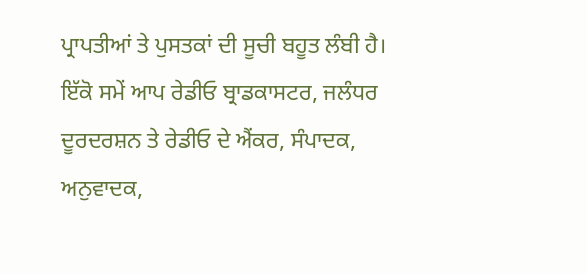ਪ੍ਰਾਪਤੀਆਂ ਤੇ ਪੁਸਤਕਾਂ ਦੀ ਸੂਚੀ ਬਹੂਤ ਲੰਬੀ ਹੈ। ਇੱਕੋ ਸਮੇਂ ਆਪ ਰੇਡੀਓ ਬ੍ਰਾਡਕਾਸਟਰ, ਜਲੰਧਰ ਦੂਰਦਰਸ਼ਨ ਤੇ ਰੇਡੀਓ ਦੇ ਐਂਕਰ, ਸੰਪਾਦਕ, ਅਨੁਵਾਦਕ,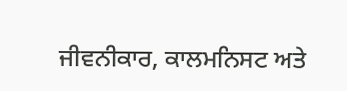ਜੀਵਨੀਕਾਰ, ਕਾਲਮਨਿਸਟ ਅਤੇ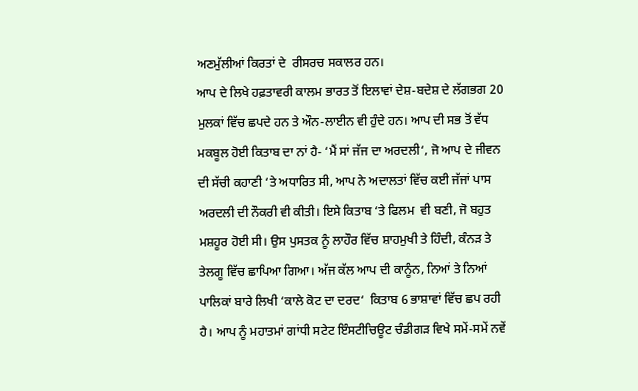ਅਣਮੁੱਲੀਆਂ ਕਿਰਤਾਂ ਦੇ  ਰੀਸਰਚ ਸਕਾਲਰ ਹਨ।
ਆਪ ਦੇ ਲਿਖੇ ਹਫ਼ਤਾਵਰੀ ਕਾਲਮ ਭਾਰਤ ਤੋਂ ਇਲਾਵਾਂ ਦੇਸ਼-ਬਦੇਸ਼ ਦੇ ਲੱਗਭਗ 20 ਮੁਲਕਾਂ ਵਿੱਚ ਛਪਦੇ ਹਨ ਤੇ ਔਨ-ਲਾਈਨ ਵੀ ਹੁੰਦੇ ਹਨ। ਆਪ ਦੀ ਸਭ ਤੋਂ ਵੱਧ ਮਕਬੂਲ ਹੋਈ ਕਿਤਾਬ ਦਾ ਨਾਂ ਹੈ- ‘ਮੈਂ ਸਾਂ ਜੱਜ ਦਾ ਅਰਦਲੀ‘, ਜੋ ਆਪ ਦੇ ਜੀਵਨ ਦੀ ਸੱਚੀ ਕਹਾਣੀ ‘ਤੇ ਅਧਾਰਿਤ ਸੀ, ਆਪ ਨੇ ਅਦਾਲਤਾਂ ਵਿੱਚ ਕਈ ਜੱਜਾਂ ਪਾਸ ਅਰਦਲੀ ਦੀ ਨੌਕਰੀ ਵੀ ਕੀਤੀ। ਇਸੇ ਕਿਤਾਬ ‘ਤੇ ਫਿਲਮ  ਵੀ ਬਣੀ, ਜੋ ਬਹੁਤ ਮਸ਼ਹੂਰ ਹੋਈ ਸੀ। ਉਸ ਪੁਸਤਕ ਨੂੰ ਲਾਹੌਰ ਵਿੱਚ ਸ਼ਾਹਮੁਖੀ ਤੇ ਹਿੰਦੀ, ਕੰਨੜ ਤੇ ਤੇਲਗੂ ਵਿੱਚ ਛਾਪਿਆ ਗਿਆ। ਅੱਜ ਕੱਲ ਆਪ ਦੀ ਕਾਨੂੰਨ, ਨਿਆਂ ਤੇ ਨਿਆਂ ਪਾਲਿਕਾਂ ਬਾਰੇ ਲਿਖੀ ‘ਕਾਲੇ ਕੋਟ ਦਾ ਦਰਦ‘  ਕਿਤਾਬ 6 ਭਾਸ਼ਾਵਾਂ ਵਿੱਚ ਛਪ ਰਹੀ ਹੈ। ਆਪ ਨੂੰ ਮਹਾਤਮਾਂ ਗਾਂਧੀ ਸਟੇਟ ਇੰਸਟੀਚਿਊਟ ਚੰਡੀਗੜ ਵਿਖੇ ਸਮੇਂ-ਸਮੇਂ ਨਵੇਂ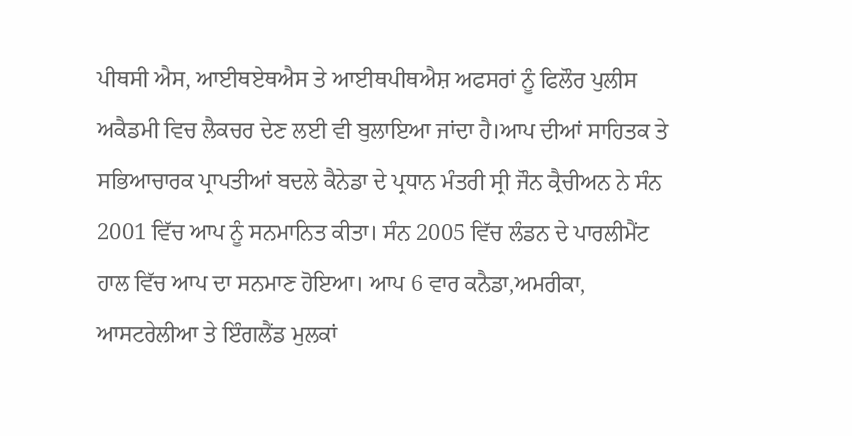ਪੀਥਸੀ ਐਸ, ਆਈਥਏਥਐਸ ਤੇ ਆਈਥਪੀਥਐਸ਼ ਅਫਸਰਾਂ ਨੂੰ ਫਿਲੌਰ ਪੁਲੀਸ ਅਕੈਡਮੀ ਵਿਚ ਲੈਕਚਰ ਦੇਣ ਲਈ ਵੀ ਬੁਲਾਇਆ ਜਾਂਦਾ ਹੈ।ਆਪ ਦੀਆਂ ਸਾਹਿਤਕ ਤੇ ਸਭਿਆਚਾਰਕ ਪ੍ਰਾਪਤੀਆਂ ਬਦਲੇ ਕੈਨੇਡਾ ਦੇ ਪ੍ਰਧਾਨ ਮੰਤਰੀ ਸ੍ਰੀ ਜੌਨ ਕ੍ਰੈਚੀਅਨ ਨੇ ਸੰਨ 2001 ਵਿੱਚ ਆਪ ਨੂੰ ਸਨਮਾਨਿਤ ਕੀਤਾ। ਸੰਨ 2005 ਵਿੱਚ ਲੰਡਨ ਦੇ ਪਾਰਲੀਮੈਂਟ ਹਾਲ ਵਿੱਚ ਆਪ ਦਾ ਸਨਮਾਣ ਹੋਇਆ। ਆਪ 6 ਵਾਰ ਕਨੈਡਾ,ਅਮਰੀਕਾ, ਆਸਟਰੇਲੀਆ ਤੇ ਇੰਗਲੈਂਡ ਮੁਲਕਾਂ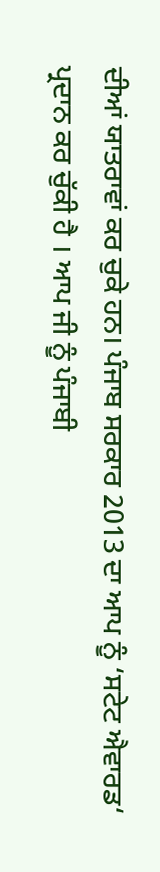ਦੀਆਂ ਯਾਤਰਾਵਾਂ ਕਰ ਚੁਕੇ ਹਨ। ਪੰਜਾਬ ਸਰਕਾਰ 2013 ਦਾ ਆਪ ਨੂੰ ‘ਸਟੇਟ ਐਵਾਰਡ‘ ਪ੍ਰਦਾਨ ਕਰ ਚੁੱਕੀ ਹੈ । ਆਪ ਜੀ ਨੂੰ ਪੰਜਾਬੀ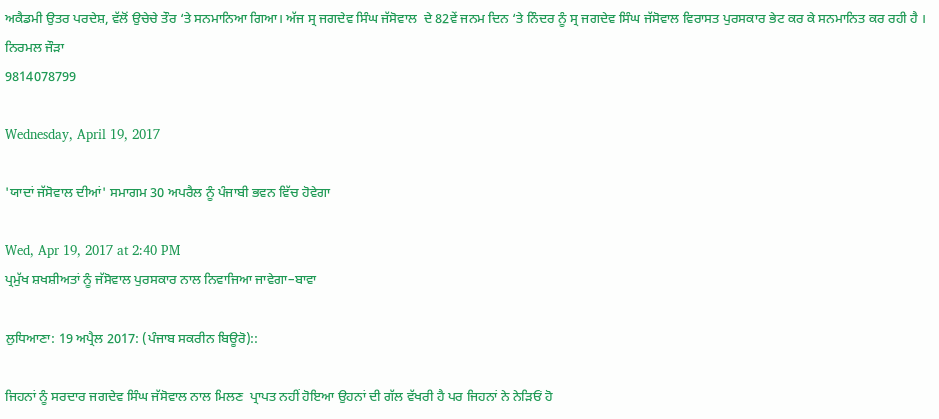ਅਕੈਡਮੀ ਉਤਰ ਪਰਦੇਸ਼, ਵੱਲੋਂ ਉਚੇਚੇ ਤੌਰ ‘ਤੇ ਸਨਮਾਨਿਆ ਗਿਆ। ਅੱਜ ਸ੍ਰ ਜਗਦੇਵ ਸਿੰਘ ਜੱਸੋਵਾਲ  ਦੇ 82ਵੇਂ ਜਨਮ ਦਿਨ ‘ਤੇ ਨਿੰਦਰ ਨੂੰ ਸ੍ਰ ਜਗਦੇਵ ਸਿੰਘ ਜੱਸੋਵਾਲ ਵਿਰਾਸਤ ਪੁਰਸਕਾਰ ਭੇਟ ਕਰ ਕੇ ਸਨਮਾਨਿਤ ਕਰ ਰਹੀ ਹੈ ।
ਨਿਰਮਲ ਜੌੜਾ
9814078799

Wednesday, April 19, 2017

'ਯਾਦਾਂ ਜੱਸੋਵਾਲ ਦੀਆਂ' ਸਮਾਗਮ 30 ਅਪਰੈਲ ਨੂੰ ਪੰਜਾਬੀ ਭਵਨ ਵਿੱਚ ਹੋਵੇਗਾ

Wed, Apr 19, 2017 at 2:40 PM
ਪ੍ਰਮੁੱਖ ਸ਼ਖਸ਼ੀਅਤਾਂ ਨੂੰ ਜੱਸੋਵਾਲ ਪੁਰਸਕਾਰ ਨਾਲ ਨਿਵਾਜਿਆ ਜਾਵੇਗਾ–ਬਾਵਾ

ਲੁਧਿਆਣਾ: 19 ਅਪ੍ਰੈਲ 2017: (ਪੰਜਾਬ ਸਕਰੀਨ ਬਿਊਰੋ)::

ਜਿਹਨਾਂ ਨੂੰ ਸਰਦਾਰ ਜਗਦੇਵ ਸਿੰਘ ਜੱਸੋਵਾਲ ਨਾਲ ਮਿਲਣ  ਪ੍ਰਾਪਤ ਨਹੀਂ ਹੋਇਆ ਉਹਨਾਂ ਦੀ ਗੱਲ ਵੱਖਰੀ ਹੈ ਪਰ ਜਿਹਨਾਂ ਨੇ ਨੇੜਿਓਂ ਹੋ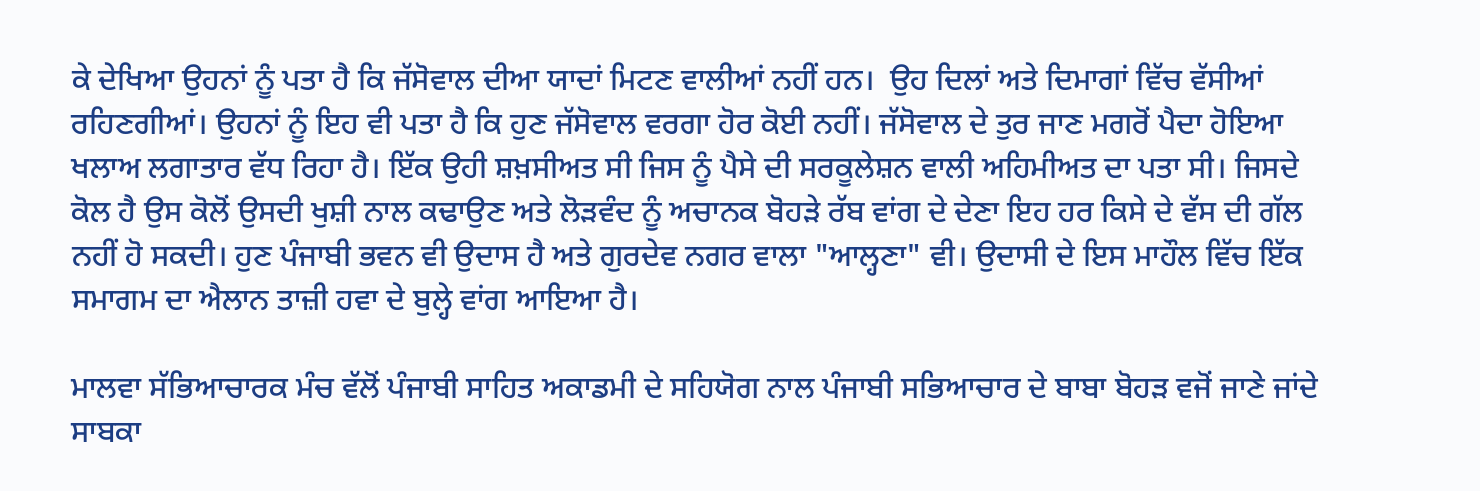ਕੇ ਦੇਖਿਆ ਉਹਨਾਂ ਨੂੰ ਪਤਾ ਹੈ ਕਿ ਜੱਸੋਵਾਲ ਦੀਆ ਯਾਦਾਂ ਮਿਟਣ ਵਾਲੀਆਂ ਨਹੀਂ ਹਨ।  ਉਹ ਦਿਲਾਂ ਅਤੇ ਦਿਮਾਗਾਂ ਵਿੱਚ ਵੱਸੀਆਂ ਰਹਿਣਗੀਆਂ। ਉਹਨਾਂ ਨੂੰ ਇਹ ਵੀ ਪਤਾ ਹੈ ਕਿ ਹੁਣ ਜੱਸੋਵਾਲ ਵਰਗਾ ਹੋਰ ਕੋਈ ਨਹੀਂ। ਜੱਸੋਵਾਲ ਦੇ ਤੁਰ ਜਾਣ ਮਗਰੋਂ ਪੈਦਾ ਹੋਇਆ ਖਲਾਅ ਲਗਾਤਾਰ ਵੱਧ ਰਿਹਾ ਹੈ। ਇੱਕ ਉਹੀ ਸ਼ਖ਼ਸੀਅਤ ਸੀ ਜਿਸ ਨੂੰ ਪੈਸੇ ਦੀ ਸਰਕੂਲੇਸ਼ਨ ਵਾਲੀ ਅਹਿਮੀਅਤ ਦਾ ਪਤਾ ਸੀ। ਜਿਸਦੇ ਕੋਲ ਹੈ ਉਸ ਕੋਲੋਂ ਉਸਦੀ ਖੁਸ਼ੀ ਨਾਲ ਕਢਾਉਣ ਅਤੇ ਲੋੜਵੰਦ ਨੂੰ ਅਚਾਨਕ ਬੋਹੜੇ ਰੱਬ ਵਾਂਗ ਦੇ ਦੇਣਾ ਇਹ ਹਰ ਕਿਸੇ ਦੇ ਵੱਸ ਦੀ ਗੱਲ ਨਹੀਂ ਹੋ ਸਕਦੀ। ਹੁਣ ਪੰਜਾਬੀ ਭਵਨ ਵੀ ਉਦਾਸ ਹੈ ਅਤੇ ਗੁਰਦੇਵ ਨਗਰ ਵਾਲਾ "ਆਲ੍ਹਣਾ" ਵੀ। ਉਦਾਸੀ ਦੇ ਇਸ ਮਾਹੌਲ ਵਿੱਚ ਇੱਕ ਸਮਾਗਮ ਦਾ ਐਲਾਨ ਤਾਜ਼ੀ ਹਵਾ ਦੇ ਬੁਲ੍ਹੇ ਵਾਂਗ ਆਇਆ ਹੈ।

ਮਾਲਵਾ ਸੱਭਿਆਚਾਰਕ ਮੰਚ ਵੱਲੋਂ ਪੰਜਾਬੀ ਸਾਹਿਤ ਅਕਾਡਮੀ ਦੇ ਸਹਿਯੋਗ ਨਾਲ ਪੰਜਾਬੀ ਸਭਿਆਚਾਰ ਦੇ ਬਾਬਾ ਬੋਹੜ ਵਜੋਂ ਜਾਣੇ ਜਾਂਦੇ ਸਾਬਕਾ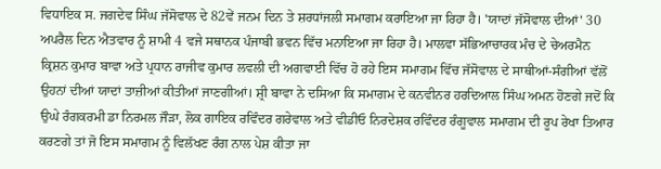ਵਿਧਾਇਕ ਸ. ਜਗਦੇਵ ਸਿੰਘ ਜੱਸੋਵਾਲ ਦੇ 82ਵੇਂ ਜਨਮ ਦਿਨ ਤੇ ਸ਼ਰਧਾਂਜਲੀ ਸਮਾਗਮ ਕਰਾਇਆ ਜਾ ਰਿਹਾ ਹੈ। 'ਯਾਦਾਂ ਜੱਸੋਵਾਲ ਦੀਆਂ' 30 ਅਪਰੈਲ ਦਿਨ ਐਤਵਾਰ ਨੂੰ ਸ਼ਾਮੀ 4 ਵਜੇ ਸਥਾਨਕ ਪੰਜਾਬੀ ਭਵਨ ਵਿੱਚ ਮਨਾਇਆ ਜਾ ਰਿਹਾ ਹੈ। ਮਾਲਵਾ ਸੱਭਿਆਚਾਰਕ ਮੰਚ ਦੇ ਚੇਅਰਮੈਨ ਕ੍ਰਿਸ਼ਨ ਕੁਮਾਰ ਬਾਵਾ ਅਤੇ ਪ੍ਰਧਾਨ ਰਾਜੀਵ ਕੁਮਾਰ ਲਵਲੀ ਦੀ ਅਗਵਾਈ ਵਿੱਚ ਹੋ ਰਹੇ ਇਸ ਸਮਾਗਮ ਵਿੱਚ ਜੱਸੋਵਾਲ ਦੇ ਸਾਥੀਆਂ-ਸੰਗੀਆਂ ਵੱਲੋਂ ਉਹਨਾਂ ਦੀਆਂ ਯਾਦਾਂ ਤਾਜ਼ੀਆਂ ਕੀਤੀਆਂ ਜਾਣਗੀਆਂ। ਸ਼੍ਰੀ ਬਾਵਾ ਨੇ ਦਸਿਆ ਕਿ ਸਮਾਗਮ ਦੇ ਕਨਵੀਨਰ ਹਰਦਿਆਲ ਸਿੰਘ ਅਮਨ ਹੋਣਗੇ ਜਦੋਂ ਕਿ ਉਘੇ ਰੰਗਕਰਮੀ ਡਾ ਨਿਰਮਲ ਜੌੜਾ, ਲੋਕ ਗਾਇਕ ਰਵਿੰਦਰ ਗਰੇਵਾਲ ਅਤੇ ਵੀਡੀਓ ਨਿਰਦੇਸ਼ਕ ਰਵਿੰਦਰ ਰੰਗੂਵਾਲ ਸਮਾਗਮ ਦੀ ਰੂਪ ਰੇਖਾ ਤਿਆਰ ਕਰਣਗੇ ਤਾਂ ਜੋ ਇਸ ਸਮਾਗਮ ਨੂੰ ਵਿਲੱਖਣ ਰੰਗ ਨਾਲ ਪੇਸ਼ ਕੀਤਾ ਜਾ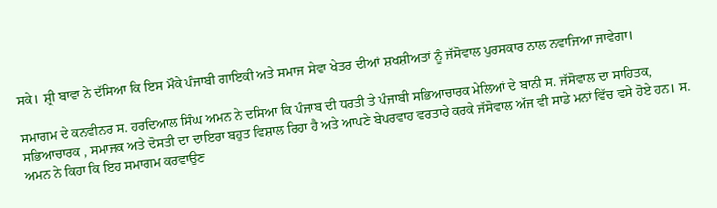ਸਕੇ। ਸ਼੍ਰੀ ਬਾਵਾ ਨੇ ਦੱਸਿਆ ਕਿ ਇਸ ਮੌਕੇ ਪੰਜਾਬੀ ਗਾਇਕੀ ਅਤੇ ਸਮਾਜ ਸੇਵਾ ਖੇਤਰ ਦੀਆਂ ਸ਼ਖਸ਼ੀਅਤਾਂ ਨੂੰ ਜੱਸੋਵਾਲ ਪੁਰਸਕਾਰ ਨਾਲ ਨਵਾਜਿਆ ਜਾਵੇਗਾ।

ਸਮਾਗਮ ਦੇ ਕਨਵੀਨਰ ਸ. ਹਰਦਿਆਲ ਸਿੰਘ ਅਮਨ ਨੇ ਦਸਿਆ ਕਿ ਪੰਜਾਬ ਦੀ ਧਰਤੀ ਤੇ ਪੰਜਾਬੀ ਸਭਿਆਚਾਰਕ ਮੇਲਿਆਂ ਦੇ ਬਾਨੀ ਸ. ਜੱਸੋਵਾਲ ਦਾ ਸਾਹਿਤਕ, ਸਭਿਆਚਾਰਕ , ਸਮਾਜਕ ਅਤੇ ਦੋਸਤੀ ਦਾ ਦਾਇਰਾ ਬਹੁਤ ਵਿਸ਼ਾਲ ਰਿਹਾ ਹੈ ਅਤੇ ਆਪਣੇ ਬੇਪਰਵਾਹ ਵਰਤਾਰੇ ਕਰਕੇ ਜੱਸੋਵਾਲ ਅੱਜ ਵੀ ਸਾਡੇ ਮਨਾਂ ਵਿੱਚ ਵਸੇ ਹੋਏ ਹਨ। ਸ. ਅਮਨ ਨੇ ਕਿਹਾ ਕਿ ਇਹ ਸਮਾਗਮ ਕਰਵਾਉਣ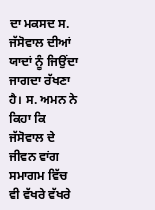ਦਾ ਮਕਸਦ ਸ. ਜੱਸੋਵਾਲ ਦੀਆਂ ਯਾਦਾਂ ਨੂੰ ਜਿਉਂਦਾ ਜਾਗਦਾ ਰੱਖਣਾ ਹੈ। ਸ. ਅਮਨ ਨੇ ਕਿਹਾ ਕਿ ਜੱਸੋਵਾਲ ਦੇ ਜੀਵਨ ਵਾਂਗ ਸਮਾਗਮ ਵਿੱਚ ਵੀ ਵੱਖਰੇ ਵੱਖਰੇ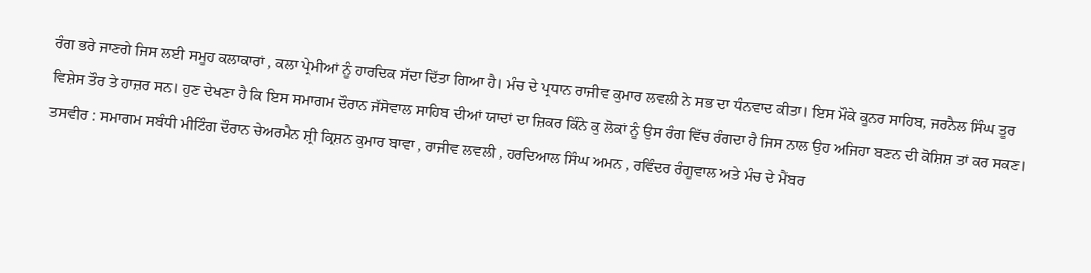ਰੰਗ ਭਰੇ ਜਾਣਗੇ ਜਿਸ ਲਈ ਸਮੂਹ ਕਲਾਕਾਰਾਂ , ਕਲਾ ਪ੍ਰੇਮੀਆਂ ਨੂੰ ਹਾਰਦਿਕ ਸੱਦਾ ਦਿੱਤਾ ਗਿਆ ਹੈ। ਮੰਚ ਦੇ ਪ੍ਰਧਾਨ ਰਾਜੀਵ ਕੁਮਾਰ ਲਵਲੀ ਨੇ ਸਭ ਦਾ ਧੰਨਵਾਦ ਕੀਤਾ। ਇਸ ਮੌਕੇ ਕੂਨਰ ਸਾਹਿਬ, ਜਰਨੈਲ ਸਿੰਘ ਤੂਰ ਵਿਸ਼ੇਸ ਤੌਰ ਤੇ ਹਾਜ਼ਰ ਸਨ। ਹੁਣ ਦੇਖਣਾ ਹੈ ਕਿ ਇਸ ਸਮਾਗਮ ਦੌਰਾਨ ਜੱਸੋਵਾਲ ਸਾਹਿਬ ਦੀਆਂ ਯਾਦਾਂ ਦਾ ਜ਼ਿਕਰ ਕਿੰਨੇ ਕੁ ਲੋਕਾਂ ਨੂੰ ਉਸ ਰੰਗ ਵਿੱਚ ਰੰਗਦਾ ਹੈ ਜਿਸ ਨਾਲ ਉਹ ਅਜਿਹਾ ਬਣਨ ਦੀ ਕੋਸ਼ਿਸ਼ ਤਾਂ ਕਰ ਸਕਣ।
ਤਸਵੀਰ : ਸਮਾਗਮ ਸਬੰਧੀ ਮੀਟਿੰਗ ਦੌਰਾਨ ਚੇਅਰਮੈਨ ਸ਼੍ਰੀ ਕ੍ਰਿਸ਼ਨ ਕੁਮਾਰ ਬਾਵਾ , ਰਾਜੀਵ ਲਵਲੀ , ਹਰਦਿਆਲ ਸਿੰਘ ਅਮਨ , ਰਵਿੰਦਰ ਰੰਗੂਵਾਲ ਅਤੇ ਮੰਚ ਦੇ ਮੈਂਬਰ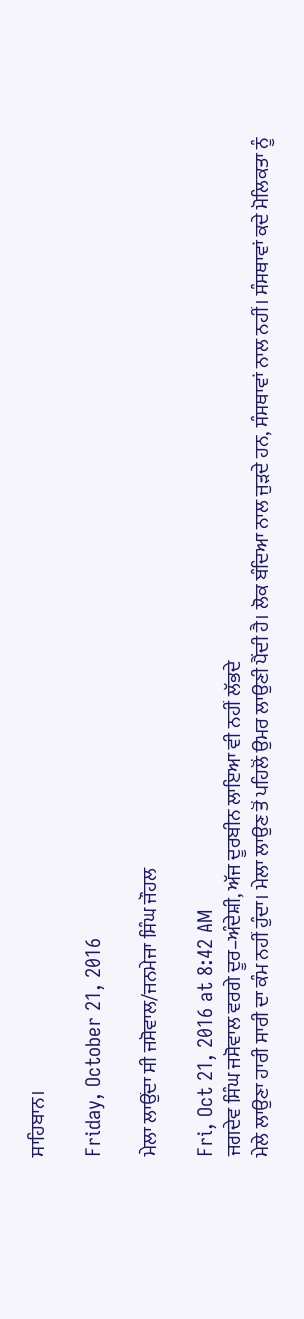ਸਾਹਿਬਾਨ।

Friday, October 21, 2016

ਮੇਲਾ ਲਾਉਂਦਾ ਸੀ ਜਸੋਵਾਲ/ਜਨਮੇਜਾ ਸਿੰਘ ਜੌਹਲ

Fri, Oct 21, 2016 at 8:42 AM
ਜਗਦੇਵ ਸਿੰਘ ਜਸੋਵਾਲ ਵਰਗੇ ਦੂਰ–ਅੰਦੇਸ਼ੀ, ਅੱਜ ਦੂਰਬੀਨ ਲਾਇਆ ਵੀ ਨਹੀਂ ਲੱਭਦੇ
ਮੇਲੇ ਲਾਉਣਾ ਹਾਰੀ ਸਾਰੀ ਦਾ ਕੰਮ ਨਹੀਂ ਹੁੰਦਾ। ਮੇਲਾ ਲਾਉਣ ਤੋਂ ਪਹਿਲੋਂ ਉਮਰ ਲਾਉਣੀ ਪੈਂਦੀ ਹੈ। ਲੋਕ ਬੰਦਿਆ ਨਾਲ ਜੁੜਦੇ ਹਨ, ਸੰਸਥਾਵਾਂ ਨਾਲ ਨਹੀਂ। ਸੰਸਥਾਵਾਂ ਕਦੇ ਮੋਲਿਕਤਾ ਨੂੰ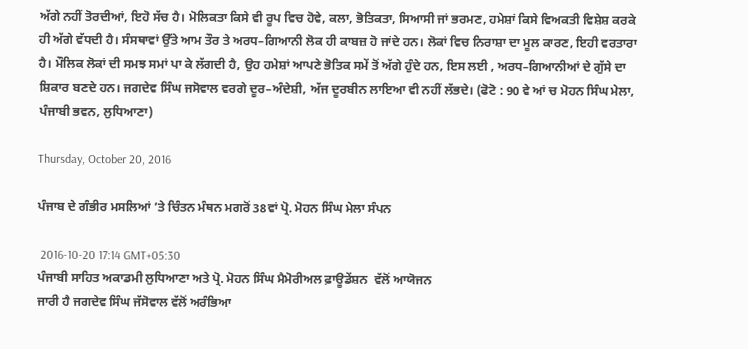ਅੱਗੇ ਨਹੀਂ ਤੋਰਦੀਆਂ, ਇਹੋ ਸੱਚ ਹੈ। ਮੋਲਿਕਤਾ ਕਿਸੇ ਵੀ ਰੂਪ ਵਿਚ ਹੋਵੇ, ਕਲਾ, ਭੋਤਿਕਤਾ, ਸਿਆਸੀ ਜਾਂ ਭਰਮਣ, ਹਮੇਸ਼ਾਂ ਕਿਸੇ ਵਿਅਕਤੀ ਵਿਸ਼ੇਸ਼ ਕਰਕੇ ਹੀ ਅੱਗੇ ਵੱਧਦੀ ਹੈ। ਸੰਸਥਾਵਾਂ ਉੱਤੇ ਆਮ ਤੌਰ ਤੇ ਅਰਧ–ਗਿਆਨੀ ਲੋਕ ਹੀ ਕਾਬਜ਼ ਹੋ ਜਾਂਦੇ ਹਨ। ਲੋਕਾਂ ਵਿਚ ਨਿਰਾਸ਼ਾ ਦਾ ਮੂਲ ਕਾਰਣ, ਇਹੀ ਵਰਤਾਰਾ ਹੈ। ਮੌਲਿਕ ਲੋਕਾਂ ਦੀ ਸਮਝ ਸਮਾਂ ਪਾ ਕੇ ਲੱਗਦੀ ਹੈ, ਉਹ ਹਮੇਸ਼ਾਂ ਆਪਣੇ ਭੋਤਿਕ ਸਮੇਂ ਤੋਂ ਅੱਗੇ ਹੁੰਦੇ ਹਨ, ਇਸ ਲਈ , ਅਰਧ–ਗਿਆਨੀਆਂ ਦੇ ਗੁੱਸੇ ਦਾ ਸ਼ਿਕਾਰ ਬਣਦੇ ਹਨ। ਜਗਦੇਵ ਸਿੰਘ ਜਸੋਵਾਲ ਵਰਗੇ ਦੂਰ–ਅੰਦੇਸ਼ੀ, ਅੱਜ ਦੂਰਬੀਨ ਲਾਇਆ ਵੀ ਨਹੀਂ ਲੱਭਦੇ। (ਫੋਟੋ : 90 ਵੇ ਆਂ ਚ ਮੋਹਨ ਸਿੰਘ ਮੇਲਾ, ਪੰਜਾਬੀ ਭਵਨ, ਲੁਧਿਆਣਾ)

Thursday, October 20, 2016

ਪੰਜਾਬ ਦੇ ਗੰਭੀਰ ਮਸਲਿਆਂ ’ਤੇ ਚਿੰਤਨ ਮੰਥਨ ਮਗਰੋਂ 38ਵਾਂ ਪ੍ਰੋ. ਮੋਹਨ ਸਿੰਘ ਮੇਲਾ ਸੰਪਨ

 2016-10-20 17:14 GMT+05:30
ਪੰਜਾਬੀ ਸਾਹਿਤ ਅਕਾਡਮੀ ਲੁਧਿਆਣਾ ਅਤੇ ਪ੍ਰੋ. ਮੋਹਨ ਸਿੰਘ ਮੈਮੋਰੀਅਲ ਫ਼ਾਊਡੇਂਸ਼ਨ  ਵੱਲੋਂ ਆਯੋਜਨ
ਜਾਰੀ ਹੈ ਜਗਦੇਵ ਸਿੰਘ ਜੱਸੋਵਾਲ ਵੱਲੋਂ ਅਰੰਭਿਆ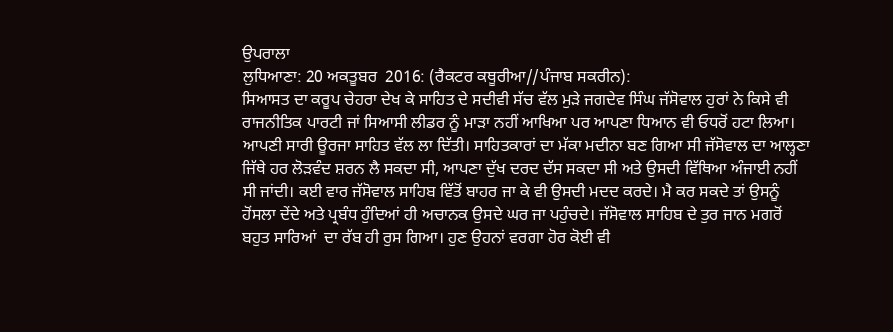ਉਪਰਾਲਾ
ਲੁਧਿਆਣਾ: 20 ਅਕਤੂਬਰ  2016: (ਰੈਕਟਰ ਕਥੂਰੀਆ//ਪੰਜਾਬ ਸਕਰੀਨ):
ਸਿਆਸਤ ਦਾ ਕਰੂਪ ਚੇਹਰਾ ਦੇਖ ਕੇ ਸਾਹਿਤ ਦੇ ਸਦੀਵੀ ਸੱਚ ਵੱਲ ਮੁੜੇ ਜਗਦੇਵ ਸਿੰਘ ਜੱਸੋਵਾਲ ਹੁਰਾਂ ਨੇ ਕਿਸੇ ਵੀ ਰਾਜਨੀਤਿਕ ਪਾਰਟੀ ਜਾਂ ਸਿਆਸੀ ਲੀਡਰ ਨੂੰ ਮਾੜਾ ਨਹੀਂ ਆਖਿਆ ਪਰ ਆਪਣਾ ਧਿਆਨ ਵੀ ਓਧਰੋਂ ਹਟਾ ਲਿਆ।  ਆਪਣੀ ਸਾਰੀ ਊਰਜਾ ਸਾਹਿਤ ਵੱਲ ਲਾ ਦਿੱਤੀ। ਸਾਹਿਤਕਾਰਾਂ ਦਾ ਮੱਕਾ ਮਦੀਨਾ ਬਣ ਗਿਆ ਸੀ ਜੱਸੋਵਾਲ ਦਾ ਆਲ੍ਹਣਾ ਜਿੱਥੇ ਹਰ ਲੋੜਵੰਦ ਸ਼ਰਨ ਲੈ ਸਕਦਾ ਸੀ, ਆਪਣਾ ਦੁੱਖ ਦਰਦ ਦੱਸ ਸਕਦਾ ਸੀ ਅਤੇ ਉਸਦੀ ਵਿੱਥਿਆ ਅੰਜਾਈ ਨਹੀਂ ਸੀ ਜਾਂਦੀ। ਕਈ ਵਾਰ ਜੱਸੋਵਾਲ ਸਾਹਿਬ ਵਿੱਤੋਂ ਬਾਹਰ ਜਾ ਕੇ ਵੀ ਉਸਦੀ ਮਦਦ ਕਰਦੇ। ਮੈ ਕਰ ਸਕਦੇ ਤਾਂ ਉਸਨੂੰ ਹੋਂਸਲਾ ਦੇਂਦੇ ਅਤੇ ਪ੍ਰਬੰਧ ਹੁੰਦਿਆਂ ਹੀ ਅਚਾਨਕ ਉਸਦੇ ਘਰ ਜਾ ਪਹੁੰਚਦੇ। ਜੱਸੋਵਾਲ ਸਾਹਿਬ ਦੇ ਤੁਰ ਜਾਨ ਮਗਰੋਂ ਬਹੁਤ ਸਾਰਿਆਂ  ਦਾ ਰੱਬ ਹੀ ਰੁਸ ਗਿਆ। ਹੁਣ ਉਹਨਾਂ ਵਰਗਾ ਹੋਰ ਕੋਈ ਵੀ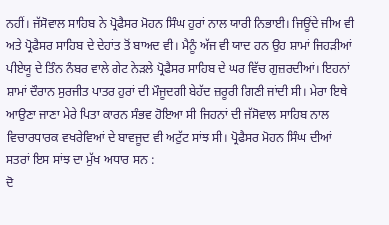ਨਹੀਂ। ਜੱਸੋਵਾਲ ਸਾਹਿਬ ਨੇ ਪ੍ਰੋਫੈਸਰ ਮੋਹਨ ਸਿੰਘ ਹੁਰਾਂ ਨਾਲ ਯਾਰੀ ਨਿਭਾਈ। ਜਿਊਂਦੇ ਜੀਅ ਵੀ ਅਤੇ ਪ੍ਰੋਫੈਸਰ ਸਾਹਿਬ ਦੇ ਦੇਹਾਂਤ ਤੋਂ ਬਾਅਦ ਵੀ। ਮੈਨੂੰ ਅੱਜ ਵੀ ਯਾਦ ਹਨ ਉਹ ਸ਼ਾਮਾਂ ਜਿਹੜੀਆਂ ਪੀਏਯੂ ਦੇ ਤਿੰਨ ਨੰਬਰ ਵਾਲੇ ਗੇਟ ਨੇੜਲੇ ਪ੍ਰੋਫੈਸਰ ਸਾਹਿਬ ਦੇ ਘਰ ਵਿੱਚ ਗੁਜ਼ਰਦੀਆਂ। ਇਹਨਾਂ ਸ਼ਾਮਾਂ ਦੌਰਾਨ ਸੁਰਜੀਤ ਪਾਤਰ ਹੁਰਾਂ ਦੀ ਮੌਜੂਦਗੀ ਬੇਹੱਦ ਜ਼ਰੂਰੀ ਗਿਣੀ ਜਾਂਦੀ ਸੀ। ਮੇਰਾ ਇਥੇ ਆਉਣਾ ਜਾਣਾ ਮੇਰੇ ਪਿਤਾ ਕਾਰਨ ਸੰਭਵ ਹੋਇਆ ਸੀ ਜਿਹਨਾਂ ਦੀ ਜੱਸੋਵਾਲ ਸਾਹਿਬ ਨਾਲ ਵਿਚਾਰਧਾਰਕ ਵਖਰੇਵਿਆਂ ਦੇ ਬਾਵਜੂਦ ਵੀ ਅਟੁੱਟ ਸਾਂਝ ਸੀ। ਪ੍ਰੋਫੈਸਰ ਮੋਹਨ ਸਿੰਘ ਦੀਆਂ ਸਤਰਾਂ ਇਸ ਸਾਂਝ ਦਾ ਮੁੱਖ ਅਧਾਰ ਸਨ :
ਦੋ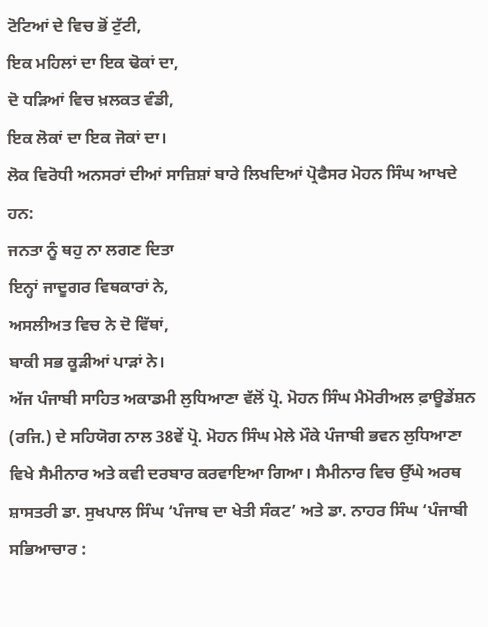ਟੋਟਿਆਂ ਦੇ ਵਿਚ ਭੋਂ ਟੁੱਟੀ,
ਇਕ ਮਹਿਲਾਂ ਦਾ ਇਕ ਢੋਕਾਂ ਦਾ,
ਦੋ ਧੜਿਆਂ ਵਿਚ ਖ਼ਲਕਤ ਵੰਡੀ,
ਇਕ ਲੋਕਾਂ ਦਾ ਇਕ ਜੋਕਾਂ ਦਾ।
ਲੋਕ ਵਿਰੋਧੀ ਅਨਸਰਾਂ ਦੀਆਂ ਸਾਜ਼ਿਸ਼ਾਂ ਬਾਰੇ ਲਿਖਦਿਆਂ ਪ੍ਰੋਫੈਸਰ ਮੋਹਨ ਸਿੰਘ ਆਖਦੇ ਹਨ:
ਜਨਤਾ ਨੂੰ ਥਹੁ ਨਾ ਲਗਣ ਦਿਤਾ
ਇਨ੍ਹਾਂ ਜਾਦੂਗਰ ਵਿਥਕਾਰਾਂ ਨੇ,
ਅਸਲੀਅਤ ਵਿਚ ਨੇ ਦੋ ਵਿੱਥਾਂ,
ਬਾਕੀ ਸਭ ਕੂੜੀਆਂ ਪਾੜਾਂ ਨੇ।
ਅੱਜ ਪੰਜਾਬੀ ਸਾਹਿਤ ਅਕਾਡਮੀ ਲੁਧਿਆਣਾ ਵੱਲੋਂ ਪ੍ਰੋ. ਮੋਹਨ ਸਿੰਘ ਮੈਮੋਰੀਅਲ ਫ਼ਾਊਡੇਂਸ਼ਨ (ਰਜਿ.) ਦੇ ਸਹਿਯੋਗ ਨਾਲ 38ਵੇਂ ਪ੍ਰੋ. ਮੋਹਨ ਸਿੰਘ ਮੇਲੇ ਮੌਕੇ ਪੰਜਾਬੀ ਭਵਨ ਲੁਧਿਆਣਾ ਵਿਖੇ ਸੈਮੀਨਾਰ ਅਤੇ ਕਵੀ ਦਰਬਾਰ ਕਰਵਾਇਆ ਗਿਆ। ਸੈਮੀਨਾਰ ਵਿਚ ਉੱਘੇ ਅਰਥ ਸ਼ਾਸਤਰੀ ਡਾ. ਸੁਖਪਾਲ ਸਿੰਘ ‘ਪੰਜਾਬ ਦਾ ਖੇਤੀ ਸੰਕਟ’ ਅਤੇ ਡਾ. ਨਾਹਰ ਸਿੰਘ ‘ਪੰਜਾਬੀ ਸਭਿਆਚਾਰ :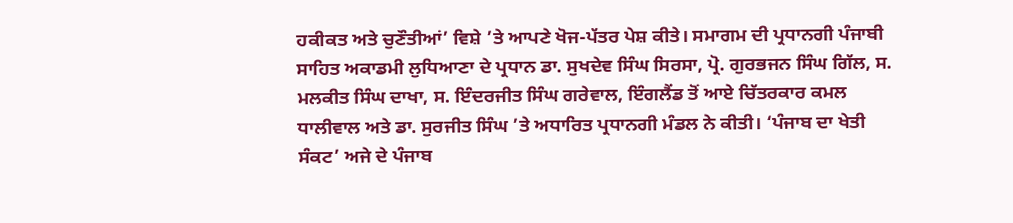ਹਕੀਕਤ ਅਤੇ ਚੁਣੌਤੀਆਂ’ ਵਿਸ਼ੇ ’ਤੇ ਆਪਣੇ ਖੋਜ-ਪੱਤਰ ਪੇਸ਼ ਕੀਤੇ। ਸਮਾਗਮ ਦੀ ਪ੍ਰਧਾਨਗੀ ਪੰਜਾਬੀ ਸਾਹਿਤ ਅਕਾਡਮੀ ਲੁਧਿਆਣਾ ਦੇ ਪ੍ਰਧਾਨ ਡਾ. ਸੁਖਦੇਵ ਸਿੰਘ ਸਿਰਸਾ, ਪ੍ਰੋ. ਗੁਰਭਜਨ ਸਿੰਘ ਗਿੱਲ, ਸ. ਮਲਕੀਤ ਸਿੰਘ ਦਾਖਾ, ਸ. ਇੰਦਰਜੀਤ ਸਿੰਘ ਗਰੇਵਾਲ, ਇੰਗਲੈਂਡ ਤੋਂ ਆਏ ਚਿੱਤਰਕਾਰ ਕਮਲ ਧਾਲੀਵਾਲ ਅਤੇ ਡਾ. ਸੁਰਜੀਤ ਸਿੰਘ ’ਤੇ ਅਧਾਰਿਤ ਪ੍ਰਧਾਨਗੀ ਮੰਡਲ ਨੇ ਕੀਤੀ। ‘ਪੰਜਾਬ ਦਾ ਖੇਤੀ ਸੰਕਟ’ ਅਜੇ ਦੇ ਪੰਜਾਬ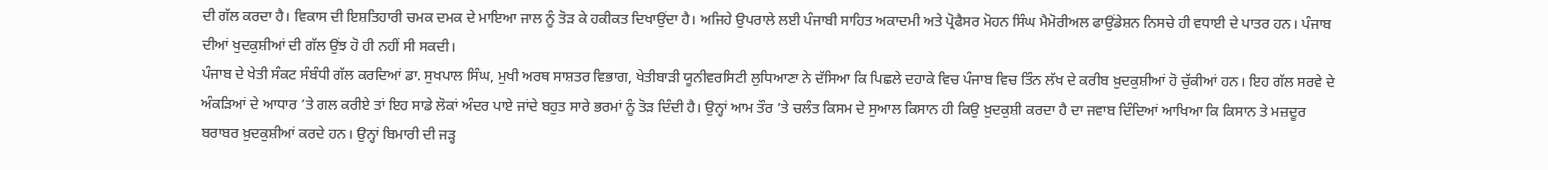ਦੀ ਗੱਲ ਕਰਦਾ ਹੈ। ਵਿਕਾਸ ਦੀ ਇਸ਼ਤਿਹਾਰੀ ਚਮਕ ਦਮਕ ਦੇ ਮਾਇਆ ਜਾਲ ਨੂੰ ਤੋੜ ਕੇ ਹਕੀਕਤ ਦਿਖਾਉਂਦਾ ਹੈ। ਅਜਿਹੇ ਉਪਰਾਲੇ ਲਈ ਪੰਜਾਬੀ ਸਾਹਿਤ ਅਕਾਦਮੀ ਅਤੇ ਪ੍ਰੋਫੈਸਰ ਮੋਹਨ ਸਿੰਘ ਮੈਮੋਰੀਅਲ ਫਾਉਂਡੇਸ਼ਨ ਨਿਸਚੇ ਹੀ ਵਧਾਈ ਦੇ ਪਾਤਰ ਹਨ। ਪੰਜਾਬ ਦੀਆਂ ਖੁਦਕੁਸ਼ੀਆਂ ਦੀ ਗੱਲ ਉਂਝ ਹੋ ਹੀ ਨਹੀਂ ਸੀ ਸਕਦੀ।
ਪੰਜਾਬ ਦੇ ਖੇਤੀ ਸੰਕਟ ਸੰਬੰਧੀ ਗੱਲ ਕਰਦਿਆਂ ਡਾ. ਸੁਖਪਾਲ ਸਿੰਘ, ਮੁਖੀ ਅਰਥ ਸਾਸ਼ਤਰ ਵਿਭਾਗ, ਖੇਤੀਬਾੜੀ ਯੂਨੀਵਰਸਿਟੀ ਲੁਧਿਆਣਾ ਨੇ ਦੱਸਿਆ ਕਿ ਪਿਛਲੇ ਦਹਾਕੇ ਵਿਚ ਪੰਜਾਬ ਵਿਚ ਤਿੰਨ ਲੱਖ ਦੇ ਕਰੀਬ ਖ਼ੁਦਕੁਸ਼ੀਆਂ ਹੋ ਚੁੱਕੀਆਂ ਹਨ। ਇਹ ਗੱਲ ਸਰਵੇ ਦੇ ਅੰਕੜਿਆਂ ਦੇ ਆਧਾਰ ’ਤੇ ਗਲ ਕਰੀਏ ਤਾਂ ਇਹ ਸਾਡੇ ਲੋਕਾਂ ਅੰਦਰ ਪਾਏ ਜਾਂਦੇ ਬਹੁਤ ਸਾਰੇ ਭਰਮਾਂ ਨੂੰ ਤੋੜ ਦਿੰਦੀ ਹੈ। ਉਨ੍ਹਾਂ ਆਮ ਤੌਰ ’ਤੇ ਚਲੰਤ ਕਿਸਮ ਦੇ ਸੁਆਲ ਕਿਸਾਨ ਹੀ ਕਿਉ ਖ਼ੁਦਕੁਸ਼ੀ ਕਰਦਾ ਹੈ ਦਾ ਜਵਾਬ ਦਿੰਦਿਆਂ ਆਖਿਆ ਕਿ ਕਿਸਾਨ ਤੇ ਮਜ਼ਦੂਰ ਬਰਾਬਰ ਖ਼ੁਦਕੁਸ਼ੀਆਂ ਕਰਦੇ ਹਨ। ਉਨ੍ਹਾਂ ਬਿਮਾਰੀ ਦੀ ਜੜ੍ਹ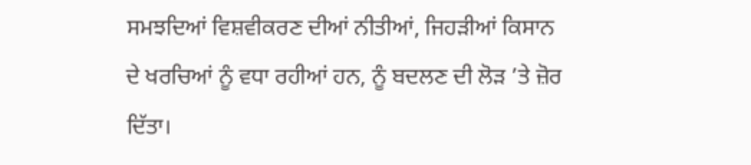ਸਮਝਦਿਆਂ ਵਿਸ਼ਵੀਕਰਣ ਦੀਆਂ ਨੀਤੀਆਂ, ਜਿਹੜੀਆਂ ਕਿਸਾਨ ਦੇ ਖਰਚਿਆਂ ਨੂੰ ਵਧਾ ਰਹੀਆਂ ਹਨ, ਨੂੰ ਬਦਲਣ ਦੀ ਲੋੜ ’ਤੇ ਜ਼ੋਰ ਦਿੱਤਾ।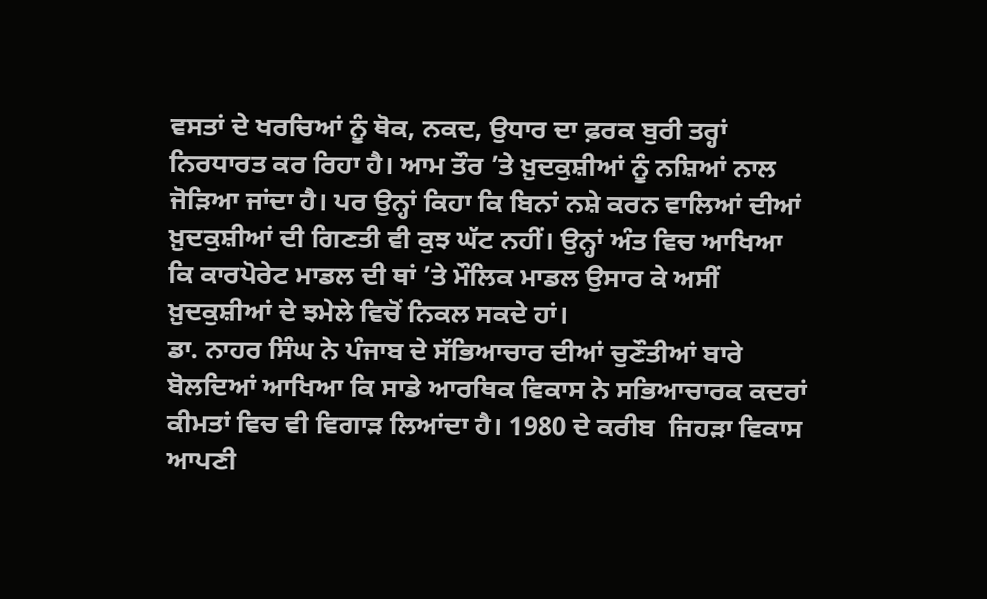ਵਸਤਾਂ ਦੇ ਖਰਚਿਆਂ ਨੂੰ ਥੋਕ, ਨਕਦ, ਉਧਾਰ ਦਾ ਫ਼ਰਕ ਬੁਰੀ ਤਰ੍ਹਾਂ ਨਿਰਧਾਰਤ ਕਰ ਰਿਹਾ ਹੈ। ਆਮ ਤੌਰ ’ਤੇ ਖ਼ੁਦਕੁਸ਼ੀਆਂ ਨੂੰ ਨਸ਼ਿਆਂ ਨਾਲ ਜੋੜਿਆ ਜਾਂਦਾ ਹੈ। ਪਰ ਉਨ੍ਹਾਂ ਕਿਹਾ ਕਿ ਬਿਨਾਂ ਨਸ਼ੇ ਕਰਨ ਵਾਲਿਆਂ ਦੀਆਂ ਖ਼ੁਦਕੁਸ਼ੀਆਂ ਦੀ ਗਿਣਤੀ ਵੀ ਕੁਝ ਘੱਟ ਨਹੀਂ। ਉਨ੍ਹਾਂ ਅੰਤ ਵਿਚ ਆਖਿਆ ਕਿ ਕਾਰਪੋਰੇਟ ਮਾਡਲ ਦੀ ਥਾਂ ’ਤੇ ਮੌਲਿਕ ਮਾਡਲ ਉਸਾਰ ਕੇ ਅਸੀਂ ਖ਼ੁਦਕੁਸ਼ੀਆਂ ਦੇ ਝਮੇਲੇ ਵਿਚੋਂ ਨਿਕਲ ਸਕਦੇ ਹਾਂ।
ਡਾ. ਨਾਹਰ ਸਿੰਘ ਨੇ ਪੰਜਾਬ ਦੇ ਸੱਭਿਆਚਾਰ ਦੀਆਂ ਚੁਣੌਤੀਆਂ ਬਾਰੇ ਬੋਲਦਿਆਂ ਆਖਿਆ ਕਿ ਸਾਡੇ ਆਰਥਿਕ ਵਿਕਾਸ ਨੇ ਸਭਿਆਚਾਰਕ ਕਦਰਾਂ ਕੀਮਤਾਂ ਵਿਚ ਵੀ ਵਿਗਾੜ ਲਿਆਂਦਾ ਹੈ। 1980 ਦੇ ਕਰੀਬ  ਜਿਹੜਾ ਵਿਕਾਸ ਆਪਣੀ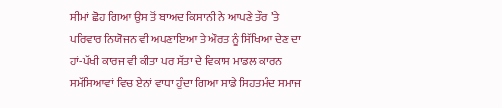ਸੀਮਾਂ ਛੋਹ ਗਿਆ ਉਸ ਤੋਂ ਬਾਅਦ ਕਿਸਾਨੀ ਨੇ ਆਪਣੇ ਤੌਰ ’ਤੇ ਪਰਿਵਾਰ ਨਿਯੋਜਨ ਵੀ ਅਪਣਾਇਆ ਤੇ ਔਰਤ ਨੂੰ ਸਿੱਖਿਆ ਦੇਣ ਦਾ ਹਾਂ-ਪੱਖੀ ਕਾਰਜ ਵੀ ਕੀਤਾ ਪਰ ਸੱਤਾ ਦੇ ਵਿਕਾਸ ਮਾਡਲ ਕਾਰਨ ਸਮੱਸਿਆਵਾਂ ਵਿਚ ਏਨਾਂ ਵਾਧਾ ਹੁੰਦਾ ਗਿਆ ਸਾਡੇ ਸਿਹਤਮੰਦ ਸਮਾਜ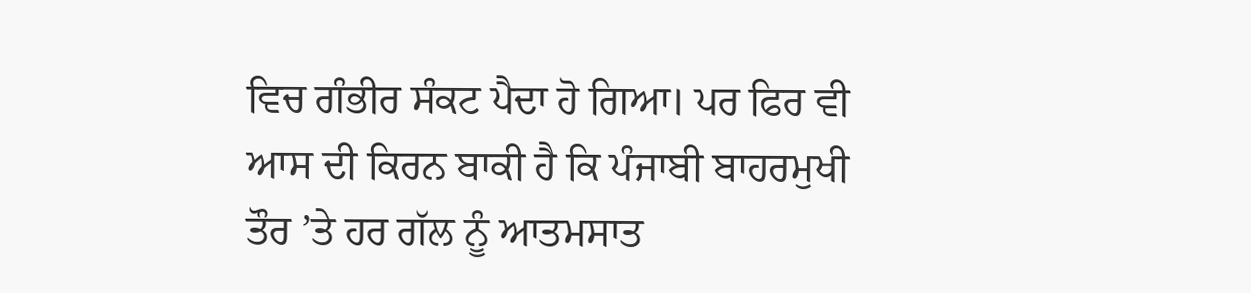ਵਿਚ ਗੰਭੀਰ ਸੰਕਟ ਪੈਦਾ ਹੋ ਗਿਆ। ਪਰ ਫਿਰ ਵੀ ਆਸ ਦੀ ਕਿਰਨ ਬਾਕੀ ਹੈ ਕਿ ਪੰਜਾਬੀ ਬਾਹਰਮੁਖੀ ਤੌਰ ’ਤੇ ਹਰ ਗੱਲ ਨੂੰ ਆਤਮਸਾਤ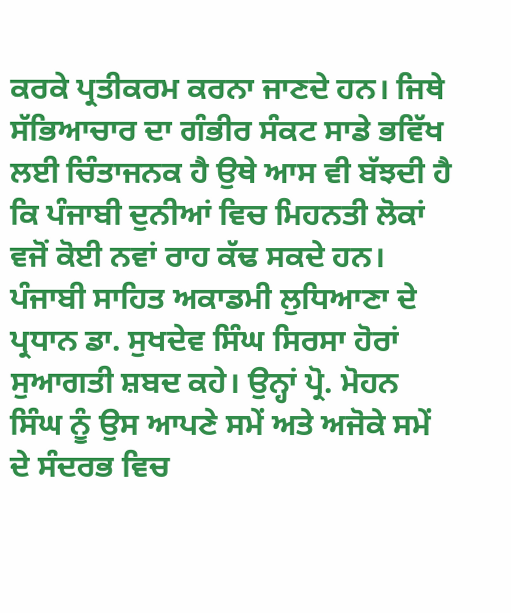ਕਰਕੇ ਪ੍ਰਤੀਕਰਮ ਕਰਨਾ ਜਾਣਦੇ ਹਨ। ਜਿਥੇ ਸੱਭਿਆਚਾਰ ਦਾ ਗੰਭੀਰ ਸੰਕਟ ਸਾਡੇ ਭਵਿੱਖ ਲਈ ਚਿੰਤਾਜਨਕ ਹੈ ਉਥੇ ਆਸ ਵੀ ਬੱਝਦੀ ਹੈ ਕਿ ਪੰਜਾਬੀ ਦੁਨੀਆਂ ਵਿਚ ਮਿਹਨਤੀ ਲੋਕਾਂ ਵਜੋਂ ਕੋਈ ਨਵਾਂ ਰਾਹ ਕੱਢ ਸਕਦੇ ਹਨ।
ਪੰਜਾਬੀ ਸਾਹਿਤ ਅਕਾਡਮੀ ਲੁਧਿਆਣਾ ਦੇ ਪ੍ਰਧਾਨ ਡਾ. ਸੁਖਦੇਵ ਸਿੰਘ ਸਿਰਸਾ ਹੋਰਾਂ ਸੁਆਗਤੀ ਸ਼ਬਦ ਕਹੇ। ਉਨ੍ਹਾਂ ਪ੍ਰੋ. ਮੋਹਨ ਸਿੰਘ ਨੂੰ ਉਸ ਆਪਣੇ ਸਮੇਂ ਅਤੇ ਅਜੋਕੇ ਸਮੇਂ ਦੇ ਸੰਦਰਭ ਵਿਚ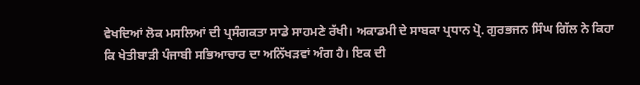ਵੇਖਦਿਆਂ ਲੋਕ ਮਸਲਿਆਂ ਦੀ ਪ੍ਰਸੰਗਕਤਾ ਸਾਡੇ ਸਾਹਮਣੇ ਰੱਖੀ। ਅਕਾਡਮੀ ਦੇ ਸਾਬਕਾ ਪ੍ਰਧਾਨ ਪ੍ਰੋ. ਗੁਰਭਜਨ ਸਿੰਘ ਗਿੱਲ ਨੇ ਕਿਹਾ ਕਿ ਖੇਤੀਬਾੜੀ ਪੰਜਾਬੀ ਸਭਿਆਚਾਰ ਦਾ ਅਨਿੱਖੜਵਾਂ ਅੰਗ ਹੈ। ਇਕ ਦੀ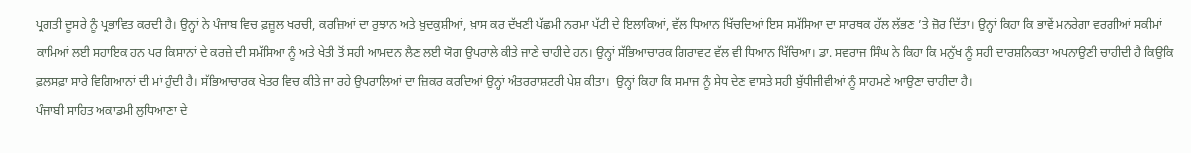ਪ੍ਰਗਤੀ ਦੂਸਰੇ ਨੂੰ ਪ੍ਰਭਾਵਿਤ ਕਰਦੀ ਹੈ। ਉਨ੍ਹਾਂ ਨੇ ਪੰਜਾਬ ਵਿਚ ਫ਼ਜ਼ੂਲ ਖਰਚੀ, ਕਰਜ਼ਿਆਂ ਦਾ ਰੁਝਾਨ ਅਤੇ ਖ਼ੁਦਕੁਸ਼ੀਆਂ, ਖ਼ਾਸ ਕਰ ਦੱਖਣੀ ਪੱਛਮੀ ਨਰਮਾ ਪੱਟੀ ਦੇ ਇਲਾਕਿਆਂ, ਵੱਲ ਧਿਆਨ ਖਿੱਚਦਿਆਂ ਇਸ ਸਮੱਸਿਆ ਦਾ ਸਾਰਥਕ ਹੱਲ ਲੱਭਣ ’ਤੇ ਜ਼ੋਰ ਦਿੱਤਾ। ਉਨ੍ਹਾਂ ਕਿਹਾ ਕਿ ਭਾਵੇਂ ਮਨਰੇਗਾ ਵਰਗੀਆਂ ਸਕੀਮਾਂ ਕਾਮਿਆਂ ਲਈ ਸਹਾਇਕ ਹਨ ਪਰ ਕਿਸਾਨਾਂ ਦੇ ਕਰਜ਼ੇ ਦੀ ਸਮੱਸਿਆ ਨੂੰ ਅਤੇ ਖੇਤੀ ਤੋਂ ਸਹੀ ਆਮਦਨ ਲੈਣ ਲਈ ਯੋਗ ਉਪਰਾਲੇ ਕੀਤੇ ਜਾਣੇ ਚਾਹੀਦੇ ਹਨ। ਉਨ੍ਹਾਂ ਸੱਭਿਆਚਾਰਕ ਗਿਰਾਵਟ ਵੱਲ ਵੀ ਧਿਆਨ ਖਿੱਚਿਆ। ਡਾ. ਸਵਰਾਜ ਸਿੰਘ ਨੇ ਕਿਹਾ ਕਿ ਮਨੁੱਖ ਨੂੰ ਸਹੀ ਦਾਰਸ਼ਨਿਕਤਾ ਅਪਨਾਉਣੀ ਚਾਹੀਦੀ ਹੈ ਕਿਉਕਿ ਫ਼ਲਸਫ਼ਾ ਸਾਰੇ ਵਿਗਿਆਨਾਂ ਦੀ ਮਾਂ ਹੁੰਦੀ ਹੈ। ਸੱਭਿਆਚਾਰਕ ਖੇਤਰ ਵਿਚ ਕੀਤੇ ਜਾ ਰਹੇ ਉਪਰਾਲਿਆਂ ਦਾ ਜ਼ਿਕਰ ਕਰਦਿਆਂ ਉਨ੍ਹਾਂ ਅੰਤਰਰਾਸ਼ਟਰੀ ਪੇਸ਼ ਕੀਤਾ।  ਉਨ੍ਹਾਂ ਕਿਹਾ ਕਿ ਸਮਾਜ ਨੂੰ ਸੇਧ ਦੇਣ ਵਾਸਤੇ ਸਹੀ ਬੁੱਧੀਜੀਵੀਆਂ ਨੂੰ ਸਾਹਮਣੇ ਆਉਣਾ ਚਾਹੀਦਾ ਹੈ।
ਪੰਜਾਬੀ ਸਾਹਿਤ ਅਕਾਡਮੀ ਲੁਧਿਆਣਾ ਦੇ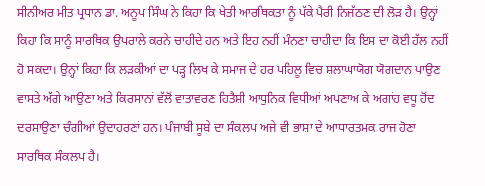ਸੀਨੀਅਰ ਮੀਤ ਪ੍ਰਧਾਨ ਡਾ. ਅਨੂਪ ਸਿੰਘ ਨੇ ਕਿਹਾ ਕਿ ਖੇਤੀ ਆਰਥਿਕਤਾ ਨੂੰ ਪੱਕੇ ਪੈਰੀ ਨਿਜੱਠਣ ਦੀ ਲੋੜ ਹੈ। ਉਨ੍ਹਾਂ ਕਿਹਾ ਕਿ ਸਾਨੂੰ ਸਾਰਥਿਕ ਉਪਰਾਲੇ ਕਰਨੇ ਚਾਹੀਦੇ ਹਨ ਅਤੇ ਇਹ ਨਹੀਂ ਮੰਨਣਾ ਚਾਹੀਦਾ ਕਿ ਇਸ ਦਾ ਕੋਈ ਹੱਲ ਨਹੀਂ ਹੋ ਸਕਦਾ। ਉਨ੍ਹਾਂ ਕਿਹਾ ਕਿ ਲੜਕੀਆਂ ਦਾ ਪੜ੍ਹ ਲਿਖ ਕੇ ਸਮਾਜ ਦੇ ਹਰ ਪਹਿਲੂ ਵਿਚ ਸ਼ਲਾਘਾਯੋਗ ਯੋਗਦਾਨ ਪਾਉਣ ਵਾਸਤੇ ਅੱਗੇ ਆਉਣਾ ਅਤੇ ਕਿਰਸਾਨਾਂ ਵੱਲੋਂ ਵਾਤਾਵਰਣ ਹਿਤੈਸ਼ੀ ਆਧੁਨਿਕ ਵਿਧੀਆਂ ਅਪਣਾਅ ਕੇ ਅਗਾਂਹ ਵਧੂ ਹੋਂਦ ਦਰਸਾਉਣਾ ਚੰਗੀਆਂ ਉਦਾਹਰਣਾਂ ਹਨ। ਪੰਜਾਬੀ ਸੂਬੇ ਦਾ ਸੰਕਲਪ ਅਜੇ ਵੀ ਭਾਸ਼ਾ ਦੇ ਆਧਾਰਤਮਕ ਰਾਜ ਹੋਣਾ ਸਾਰਥਿਕ ਸੰਕਲਪ ਹੈ।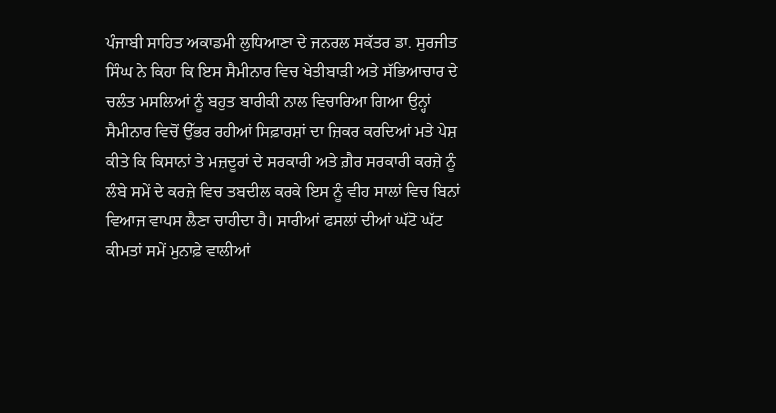ਪੰਜਾਬੀ ਸਾਹਿਤ ਅਕਾਡਮੀ ਲੁਧਿਆਣਾ ਦੇ ਜਨਰਲ ਸਕੱਤਰ ਡਾ. ਸੁਰਜੀਤ ਸਿੰਘ ਨੇ ਕਿਹਾ ਕਿ ਇਸ ਸੈਮੀਨਾਰ ਵਿਚ ਖੇਤੀਬਾੜੀ ਅਤੇ ਸੱਭਿਆਚਾਰ ਦੇ ਚਲੰਤ ਮਸਲਿਆਂ ਨੂੰ ਬਹੁਤ ਬਾਰੀਕੀ ਨਾਲ ਵਿਚਾਰਿਆ ਗਿਆ ਉਨ੍ਹਾਂ ਸੈਮੀਨਾਰ ਵਿਚੋਂ ਉੱਭਰ ਰਹੀਆਂ ਸਿਫ਼ਾਰਸ਼ਾਂ ਦਾ ਜ਼ਿਕਰ ਕਰਦਿਆਂ ਮਤੇ ਪੇਸ਼ ਕੀਤੇ ਕਿ ਕਿਸਾਨਾਂ ਤੇ ਮਜ਼ਦੂਰਾਂ ਦੇ ਸਰਕਾਰੀ ਅਤੇ ਗ਼ੈਰ ਸਰਕਾਰੀ ਕਰਜ਼ੇ ਨੂੰ ਲੰਬੇ ਸਮੇਂ ਦੇ ਕਰਜ਼ੇ ਵਿਚ ਤਬਦੀਲ ਕਰਕੇ ਇਸ ਨੂੰ ਵੀਹ ਸਾਲਾਂ ਵਿਚ ਬਿਨਾਂ ਵਿਆਜ ਵਾਪਸ ਲੈਣਾ ਚਾਹੀਦਾ ਹੈ। ਸਾਰੀਆਂ ਫਸਲਾਂ ਦੀਆਂ ਘੱਟੋ ਘੱਟ ਕੀਮਤਾਂ ਸਮੇਂ ਮੁਨਾਫ਼ੇ ਵਾਲੀਆਂ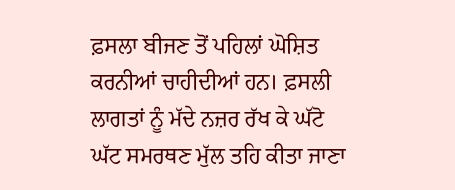ਫ਼ਸਲਾ ਬੀਜਣ ਤੋਂ ਪਹਿਲਾਂ ਘੋਸ਼ਿਤ ਕਰਨੀਆਂ ਚਾਹੀਦੀਆਂ ਹਨ। ਫ਼ਸਲੀ ਲਾਗਤਾਂ ਨੂੰ ਮੱਦੇ ਨਜ਼ਰ ਰੱਖ ਕੇ ਘੱਟੋ ਘੱਟ ਸਮਰਥਣ ਮੁੱਲ ਤਹਿ ਕੀਤਾ ਜਾਣਾ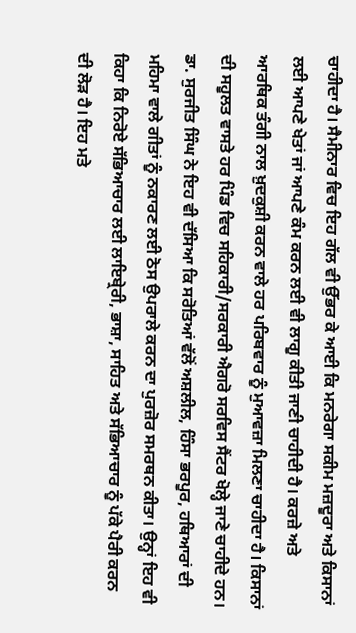ਚਾਹੀਦਾ ਹੈ। ਸੈਮੀਨਾਰ ਵਿਚ ਇਹ ਗੱਲ ਵੀ ਉੱਭਰ ਕੇ ਆਈ ਕਿ ਮਨਰੇਗਾ ਸਕੀਮ ਮਜ਼ਦੂਰਾ ਅਤੇ ਕਿਸਾਨਾਂ ਲਈ ਆਪਣੇ ਖੇਤਾਂ ਜਾਂ ਆਪਣੇ ਕੰਮ ਕਰਨ ਲਈ ਵੀ ਲਾਗੂ ਕੀਤੀ ਜਾਣੀ ਚਾਹੀਦੀ ਹੈ। ਕਰਜ਼ੇ ਅਤੇ ਆਰਥਿਕ ਤੰਗੀ ਨਾਲ ਖ਼ੁਦਕੁਸ਼ੀ ਕਰਨ ਵਾਲੇ ਹਰ ਪਰਿਬਵਾਰ ਨੂੰ ਮੁਆਵਜ਼ਾ ਮਿਲਣਾ ਚਾਹੀਦਾ ਹੈ। ਕਿਸਾਨਾਂ ਦੀ ਸਹੂਲਤ ਵਾਸਤੇ ਹਰ ਪਿੰਡ ਵਿਚ ਸਹਿਕਾਰੀ/ਸਰਕਾਰੀ ਐਗਰੋ ਸਰਵਿਸ ਸੈਂਟਰ ਖੋਲ੍ਹੇ ਜਾਣੇ ਚਾਹੀਦੇ ਹਨ। ਡਾ. ਸੁਰਜੀਤ ਸਿੰਘ ਨੇ ਇਹ ਵੀ ਦੱਸਿਆ ਕਿ ਸਰੋਤਿਆਂ ਵੱਲੋਂ ਅਸ਼ਲੀਲ, ਹਿੰਸਾ ਭਰਪੂਰ, ਹਥਿਆਰਾਂ ਦੀ ਮਹਿਮਾ ਵਾਲੇ ਗੀਤਾਂ ਨੂੰ ਨਕਾਰਣ ਲਈ ਠੋਸ ਉਪਰਾਲੇ ਕਰਨ ਦਾ ਪੁਰਜ਼ੋਰ ਸਮਰਥਨ ਕੀਤਾ। ਉਨ੍ਹਾਂ ਇਹ ਵੀ ਕਿਹਾ ਕਿ ਨਿਰੋਏ ਸੱਭਿਆਚਾਰ ਲਈ ਲਾਇਬ੍ਰੇਰੀ, ਭਾਸ਼ਾ, ਸਾਹਿਤ ਅਤੇ ਸੱਭਿਆਚਾਰ ਨੂੰ ਪੱਕੇ ਪੈਰੀ ਕਰਨ ਦੀ ਲੋੜ ਹੈ। ਇਹ ਮਤੇ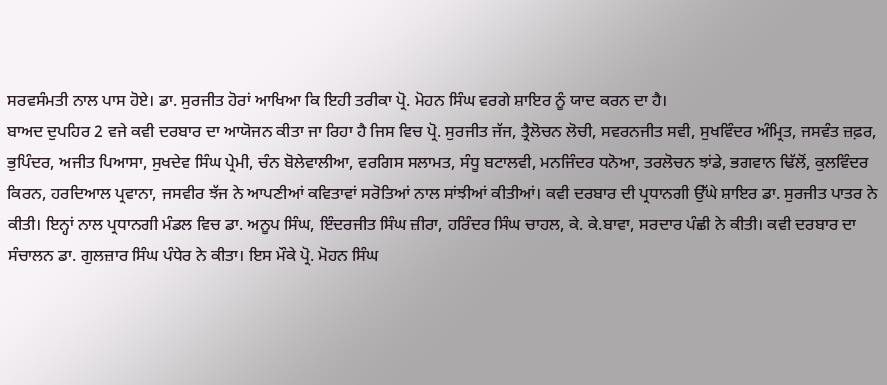ਸਰਵਸੰਮਤੀ ਨਾਲ ਪਾਸ ਹੋਏ। ਡਾ. ਸੁਰਜੀਤ ਹੋਰਾਂ ਆਖਿਆ ਕਿ ਇਹੀ ਤਰੀਕਾ ਪ੍ਰੋ. ਮੋਹਨ ਸਿੰਘ ਵਰਗੇ ਸ਼ਾਇਰ ਨੂੰ ਯਾਦ ਕਰਨ ਦਾ ਹੈ।
ਬਾਅਦ ਦੁਪਹਿਰ 2 ਵਜੇ ਕਵੀ ਦਰਬਾਰ ਦਾ ਆਯੋਜਨ ਕੀਤਾ ਜਾ ਰਿਹਾ ਹੈ ਜਿਸ ਵਿਚ ਪ੍ਰੋ. ਸੁਰਜੀਤ ਜੱਜ, ਤ੍ਰੈਲੋਚਨ ਲੋਚੀ, ਸਵਰਨਜੀਤ ਸਵੀ, ਸੁਖਵਿੰਦਰ ਅੰਮ੍ਰਿਤ, ਜਸਵੰਤ ਜ਼ਫ਼ਰ, ਭੁਪਿੰਦਰ, ਅਜੀਤ ਪਿਆਸਾ, ਸੁਖਦੇਵ ਸਿੰਘ ਪ੍ਰੇਮੀ, ਚੰਨ ਬੋਲੇਵਾਲੀਆ, ਵਰਗਿਸ ਸਲਾਮਤ, ਸੰਧੂ ਬਟਾਲਵੀ, ਮਨਜਿੰਦਰ ਧਨੋਆ, ਤਰਲੋਚਨ ਝਾਂਡੇ, ਭਗਵਾਨ ਢਿੱਲੋਂ, ਕੁਲਵਿੰਦਰ ਕਿਰਨ, ਹਰਦਿਆਲ ਪ੍ਰਵਾਨਾ, ਜਸਵੀਰ ਝੱਜ ਨੇ ਆਪਣੀਆਂ ਕਵਿਤਾਵਾਂ ਸਰੋਤਿਆਂ ਨਾਲ ਸਾਂਝੀਆਂ ਕੀਤੀਆਂ। ਕਵੀ ਦਰਬਾਰ ਦੀ ਪ੍ਰਧਾਨਗੀ ਉੱਘੇ ਸ਼ਾਇਰ ਡਾ. ਸੁਰਜੀਤ ਪਾਤਰ ਨੇ ਕੀਤੀ। ਇਨ੍ਹਾਂ ਨਾਲ ਪ੍ਰਧਾਨਗੀ ਮੰਡਲ ਵਿਚ ਡਾ. ਅਨੂਪ ਸਿੰਘ, ਇੰਦਰਜੀਤ ਸਿੰਘ ਜ਼ੀਰਾ, ਹਰਿੰਦਰ ਸਿੰਘ ਚਾਹਲ, ਕੇ. ਕੇ.ਬਾਵਾ, ਸਰਦਾਰ ਪੰਛੀ ਨੇ ਕੀਤੀ। ਕਵੀ ਦਰਬਾਰ ਦਾ ਸੰਚਾਲਨ ਡਾ. ਗੁਲਜ਼ਾਰ ਸਿੰਘ ਪੰਧੇਰ ਨੇ ਕੀਤਾ। ਇਸ ਮੌਕੇ ਪ੍ਰੋ. ਮੋਹਨ ਸਿੰਘ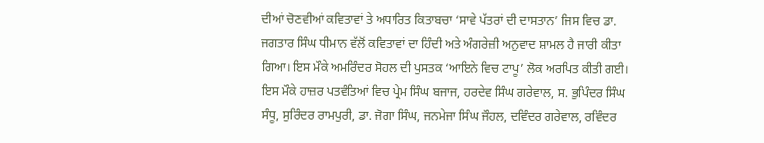ਦੀਆਂ ਚੋਣਵੀਆਂ ਕਵਿਤਾਵਾਂ ਤੇ ਅਧਾਰਿਤ ਕਿਤਾਬਚਾ ‘ਸਾਵੇ ਪੱਤਰਾਂ ਦੀ ਦਾਸਤਾਨ’ ਜਿਸ ਵਿਚ ਡਾ. ਜਗਤਾਰ ਸਿੰਘ ਧੀਮਾਨ ਵੱਲੋਂ ਕਵਿਤਾਵਾਂ ਦਾ ਹਿੰਦੀ ਅਤੇ ਅੰਗਰੇਜ਼ੀ ਅਨੁਵਾਦ ਸ਼ਾਮਲ ਹੈ ਜਾਰੀ ਕੀਤਾ ਗਿਆ। ਇਸ ਮੌਕੇ ਅਮਰਿੰਦਰ ਸੋਹਲ ਦੀ ਪੁਸਤਕ ‘ਆਇਨੇ ਵਿਚ ਟਾਪੂ’ ਲੋਕ ਅਰਪਿਤ ਕੀਤੀ ਗਈ।
ਇਸ ਮੌਕੇ ਹਾਜ਼ਰ ਪਤਵੰਤਿਆਂ ਵਿਚ ਪ੍ਰੇਮ ਸਿੰਘ ਬਜਾਜ, ਹਰਦੇਵ ਸਿੰਘ ਗਰੇਵਾਲ, ਸ. ਭੁਪਿੰਦਰ ਸਿੰਘ ਸੰਧੂ, ਸੁਰਿੰਦਰ ਰਾਮਪੁਰੀ, ਡਾ. ਜੋਗਾ ਸਿੰਘ, ਜਨਮੇਜਾ ਸਿੰਘ ਜੌਹਲ, ਦਵਿੰਦਰ ਗਰੇਵਾਲ, ਰਵਿੰਦਰ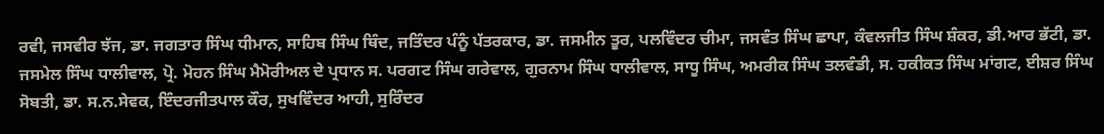ਰਵੀ, ਜਸਵੀਰ ਝੱਜ, ਡਾ. ਜਗਤਾਰ ਸਿੰਘ ਧੀਮਾਨ, ਸਾਹਿਬ ਸਿੰਘ ਥਿੰਦ, ਜਤਿੰਦਰ ਪੰਨੂੰ ਪੱਤਰਕਾਰ, ਡਾ. ਜਸਮੀਨ ਤੂਰ, ਪਲਵਿੰਦਰ ਚੀਮਾ, ਜਸਵੰਤ ਸਿੰਘ ਛਾਪਾ, ਕੰਵਲਜੀਤ ਸਿੰਘ ਸ਼ੰਕਰ, ਡੀ.ਆਰ ਭੱਟੀ, ਡਾ. ਜਸਮੇਲ ਸਿੰਘ ਧਾਲੀਵਾਲ, ਪ੍ਰੋ. ਮੋਹਨ ਸਿੰਘ ਮੈਮੋਰੀਅਲ ਦੇ ਪ੍ਰਧਾਨ ਸ. ਪਰਗਟ ਸਿੰਘ ਗਰੇਵਾਲ, ਗੁਰਨਾਮ ਸਿੰਘ ਧਾਲੀਵਾਲ, ਸਾਧੂ ਸਿੰਘ, ਅਮਰੀਕ ਸਿੰਘ ਤਲਵੰਡੀ, ਸ. ਹਕੀਕਤ ਸਿੰਘ ਮਾਂਗਟ, ਈਸ਼ਰ ਸਿੰਘ ਸੋਬਤੀ, ਡਾ. ਸ.ਨ.ਸੇਵਕ, ਇੰਦਰਜੀਤਪਾਲ ਕੌਰ, ਸੁਖਵਿੰਦਰ ਆਹੀ, ਸੁਰਿੰਦਰ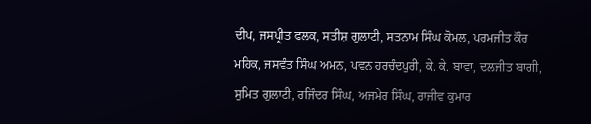ਦੀਪ, ਜਸਪ੍ਰੀਤ ਫਲਕ, ਸਤੀਸ਼ ਗੁਲਾਟੀ, ਸਤਨਾਮ ਸਿੰਘ ਕੋਮਲ, ਪਰਮਜੀਤ ਕੌਰ ਮਹਿਕ, ਜਸਵੰਤ ਸਿੰਘ ਅਮਨ, ਪਵਨ ਹਰਚੰਦਪੁਰੀ, ਕੇ. ਕੇ. ਬਾਵਾ, ਦਲਜੀਤ ਬਾਗੀ, ਸੁਮਿਤ ਗੁਲਾਟੀ, ਰਜਿੰਦਰ ਸਿੰਘ, ਅਜਮੇਰ ਸਿੰਘ, ਰਾਜੀਵ ਕੁਮਾਰ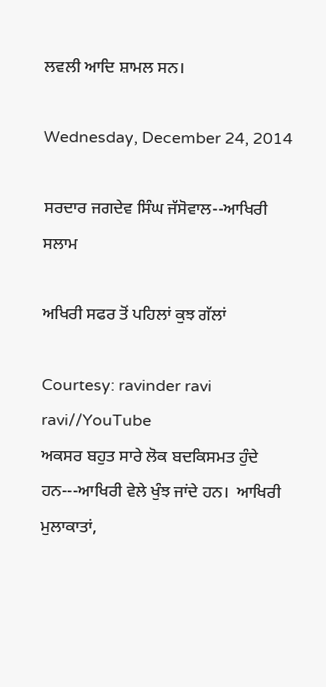ਲਵਲੀ ਆਦਿ ਸ਼ਾਮਲ ਸਨ।

Wednesday, December 24, 2014

ਸਰਦਾਰ ਜਗਦੇਵ ਸਿੰਘ ਜੱਸੋਵਾਲ--ਆਖਿਰੀ ਸਲਾਮ

ਅਖਿਰੀ ਸਫਰ ਤੋਂ ਪਹਿਲਾਂ ਕੁਝ ਗੱਲਾਂ

Courtesy: ravinder ravi ravi//YouTube
ਅਕਸਰ ਬਹੁਤ ਸਾਰੇ ਲੋਕ ਬਦਕਿਸਮਤ ਹੁੰਦੇ ਹਨ---ਆਖਿਰੀ ਵੇਲੇ ਖੁੰਝ ਜਾਂਦੇ ਹਨ।  ਆਖਿਰੀ ਮੁਲਾਕਾਤਾਂ,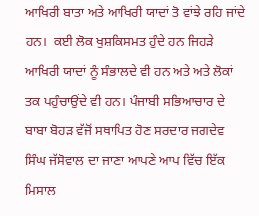ਆਖਿਰੀ ਬਾਤਾ ਅਤੇ ਆਖਿਰੀ ਯਾਦਾਂ ਤੋ ਵਾਂਝੇ ਰਹਿ ਜਾਂਦੇ ਹਨ।  ਕਈ ਲੋਕ ਖੁਸ਼ਕਿਸਮਤ ਹੁੰਦੇ ਹਨ ਜਿਹੜੇ ਆਖਿਰੀ ਯਾਦਾਂ ਨੂੰ ਸੰਭਾਲਦੇ ਵੀ ਹਨ ਅਤੇ ਅਤੇ ਲੋਕਾਂ ਤਕ ਪਹੁੰਚਾਉਂਦੇ ਵੀ ਹਨ। ਪੰਜਾਬੀ ਸਭਿਆਚਾਰ ਦੇ ਬਾਬਾ ਬੋਹੜ ਵੱਜੋਂ ਸਥਾਪਿਤ ਹੋਣ ਸਰਦਾਰ ਜਗਦੇਵ ਸਿੰਘ ਜੱਸੋਵਾਲ ਦਾ ਜਾਣਾ ਆਪਣੇ ਆਪ ਵਿੱਚ ਇੱਕ ਮਿਸਾਲ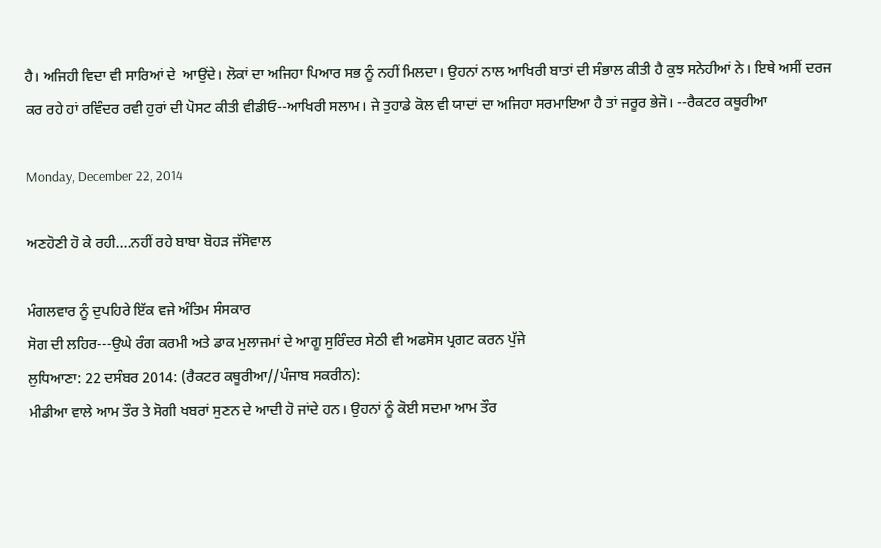ਹੈ। ਅਜਿਹੀ ਵਿਦਾ ਵੀ ਸਾਰਿਆਂ ਦੇ  ਆਉਂਦੇ। ਲੋਕਾਂ ਦਾ ਅਜਿਹਾ ਪਿਆਰ ਸਭ ਨੂੰ ਨਹੀਂ ਮਿਲਦਾ। ਉਹਨਾਂ ਨਾਲ ਆਖਿਰੀ ਬਾਤਾਂ ਦੀ ਸੰਭਾਲ ਕੀਤੀ ਹੈ ਕੁਝ ਸਨੇਹੀਆਂ ਨੇ। ਇਥੇ ਅਸੀਂ ਦਰਜ ਕਰ ਰਹੇ ਹਾਂ ਰਵਿੰਦਰ ਰਵੀ ਹੁਰਾਂ ਦੀ ਪੋਸਟ ਕੀਤੀ ਵੀਡੀਓ--ਆਖਿਰੀ ਸਲਾਮ। ਜੇ ਤੁਹਾਡੇ ਕੋਲ ਵੀ ਯਾਦਾਂ ਦਾ ਅਜਿਹਾ ਸਰਮਾਇਆ ਹੈ ਤਾਂ ਜਰੂਰ ਭੇਜੋ। --ਰੈਕਟਰ ਕਥੂਰੀਆ

Monday, December 22, 2014

ਅਣਹੋਣੀ ਹੋ ਕੇ ਰਹੀ....ਨਹੀਂ ਰਹੇ ਬਾਬਾ ਬੋਹੜ ਜੱਸੋਵਾਲ

ਮੰਗਲਵਾਰ ਨੂੰ ਦੁਪਹਿਰੇ ਇੱਕ ਵਜੇ ਅੰਤਿਮ ਸੰਸਕਾਰ
ਸੋਗ ਦੀ ਲਹਿਰ---ਉਘੇ ਰੰਗ ਕਰਮੀ ਅਤੇ ਡਾਕ ਮੁਲਾਜਮਾਂ ਦੇ ਆਗੂ ਸੁਰਿੰਦਰ ਸੇਠੀ ਵੀ ਅਫਸੋਸ ਪ੍ਰਗਟ ਕਰਨ ਪੁੱਜੇ
ਲੁਧਿਆਣਾ: 22 ਦਸੰਬਰ 2014: (ਰੈਕਟਰ ਕਥੂਰੀਆ//ਪੰਜਾਬ ਸਕਰੀਨ):
ਮੀਡੀਆ ਵਾਲੇ ਆਮ ਤੌਰ ਤੇ ਸੋਗੀ ਖਬਰਾਂ ਸੁਣਨ ਦੇ ਆਦੀ ਹੋ ਜਾਂਦੇ ਹਨ। ਉਹਨਾਂ ਨੂੰ ਕੋਈ ਸਦਮਾ ਆਮ ਤੌਰ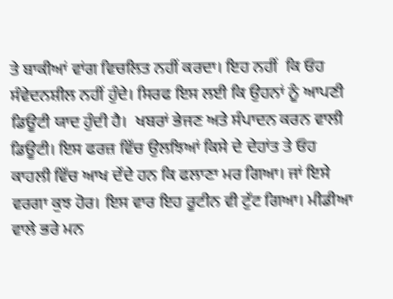ਤੇ ਬਾਕੀਆਂ ਵਾਂਗ ਵਿਚਲਿਤ ਨਹੀਂ ਕਰਦਾ। ਇਹ ਨਹੀਂ  ਕਿ ਓਹ ਸੰਵੇਦਨਸ਼ੀਲ ਨਹੀਂ ਹੁੰਦੇ। ਸਿਰਫ ਇਸ ਲਈ ਕਿ ਉਹਨਾਂ ਨੂੰ ਆਪਣੀ ਡਿਊਟੀ ਯਾਦ ਹੁੰਦੀ ਹੈ।  ਖਬਰਾਂ ਭੇਜਣ ਅਤੇ ਸੰਪਾਦਨ ਕਰਨ ਵਾਲੀ ਡਿਊਟੀ। ਇਸ ਫਰਜ਼ ਵਿੱਚ ਉਲਝਿਆਂ ਕਿਸੇ ਦੇ ਦੇਹਾਂਤ ਤੇ ਓਹ ਕਾਹਲੀ ਵਿੱਚ ਆਖ ਦੇਂਦੇ ਹਨ ਕਿ ਫਲਾਣਾ ਮਰ ਗਿਆ। ਜਾਂ ਇਸੇ ਵਰਗਾ ਕੁਝ ਹੋਰ। ਇਸ ਵਾਰ ਇਹ ਰੂਟੀਨ ਵੀ ਟੁੱਟ ਗਿਆ। ਮੀਡੀਆ ਵਾਲੇ ਭਰੇ ਮਨ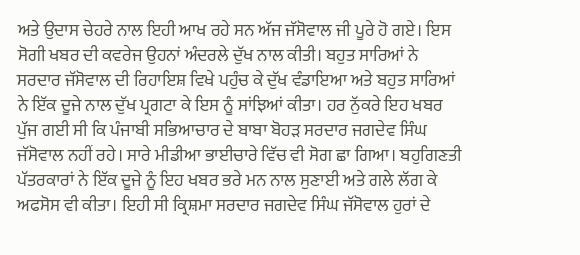ਅਤੇ ਉਦਾਸ ਚੇਹਰੇ ਨਾਲ ਇਹੀ ਆਖ ਰਹੇ ਸਨ ਅੱਜ ਜੱਸੋਵਾਲ ਜੀ ਪੂਰੇ ਹੋ ਗਏ। ਇਸ ਸੋਗੀ ਖਬਰ ਦੀ ਕਵਰੇਜ ਉਹਨਾਂ ਅੰਦਰਲੇ ਦੁੱਖ ਨਾਲ ਕੀਤੀ। ਬਹੁਤ ਸਾਰਿਆਂ ਨੇ ਸਰਦਾਰ ਜੱਸੋਵਾਲ ਦੀ ਰਿਹਾਇਸ਼ ਵਿਖੇ ਪਹੁੰਚ ਕੇ ਦੁੱਖ ਵੰਡਾਇਆ ਅਤੇ ਬਹੁਤ ਸਾਰਿਆਂ ਨੇ ਇੱਕ ਦੂਜੇ ਨਾਲ ਦੁੱਖ ਪ੍ਰਗਟਾ ਕੇ ਇਸ ਨੂੰ ਸਾਂਝਿਆਂ ਕੀਤਾ। ਹਰ ਨੁੱਕਰੇ ਇਹ ਖਬਰ ਪੁੱਜ ਗਈ ਸੀ ਕਿ ਪੰਜਾਬੀ ਸਭਿਆਚਾਰ ਦੇ ਬਾਬਾ ਬੋਹੜ ਸਰਦਾਰ ਜਗਦੇਵ ਸਿੰਘ ਜੱਸੋਵਾਲ ਨਹੀਂ ਰਹੇ। ਸਾਰੇ ਮੀਡੀਆ ਭਾਈਚਾਰੇ ਵਿੱਚ ਵੀ ਸੋਗ ਛਾ ਗਿਆ। ਬਹੁਗਿਣਤੀ ਪੱਤਰਕਾਰਾਂ ਨੇ ਇੱਕ ਦੂਜੇ ਨੂੰ ਇਹ ਖਬਰ ਭਰੇ ਮਨ ਨਾਲ ਸੁਣਾਈ ਅਤੇ ਗਲੇ ਲੱਗ ਕੇ ਅਫਸੋਸ ਵੀ ਕੀਤਾ। ਇਹੀ ਸੀ ਕ੍ਰਿਸ਼ਮਾ ਸਰਦਾਰ ਜਗਦੇਵ ਸਿੰਘ ਜੱਸੋਵਾਲ ਹੁਰਾਂ ਦੇ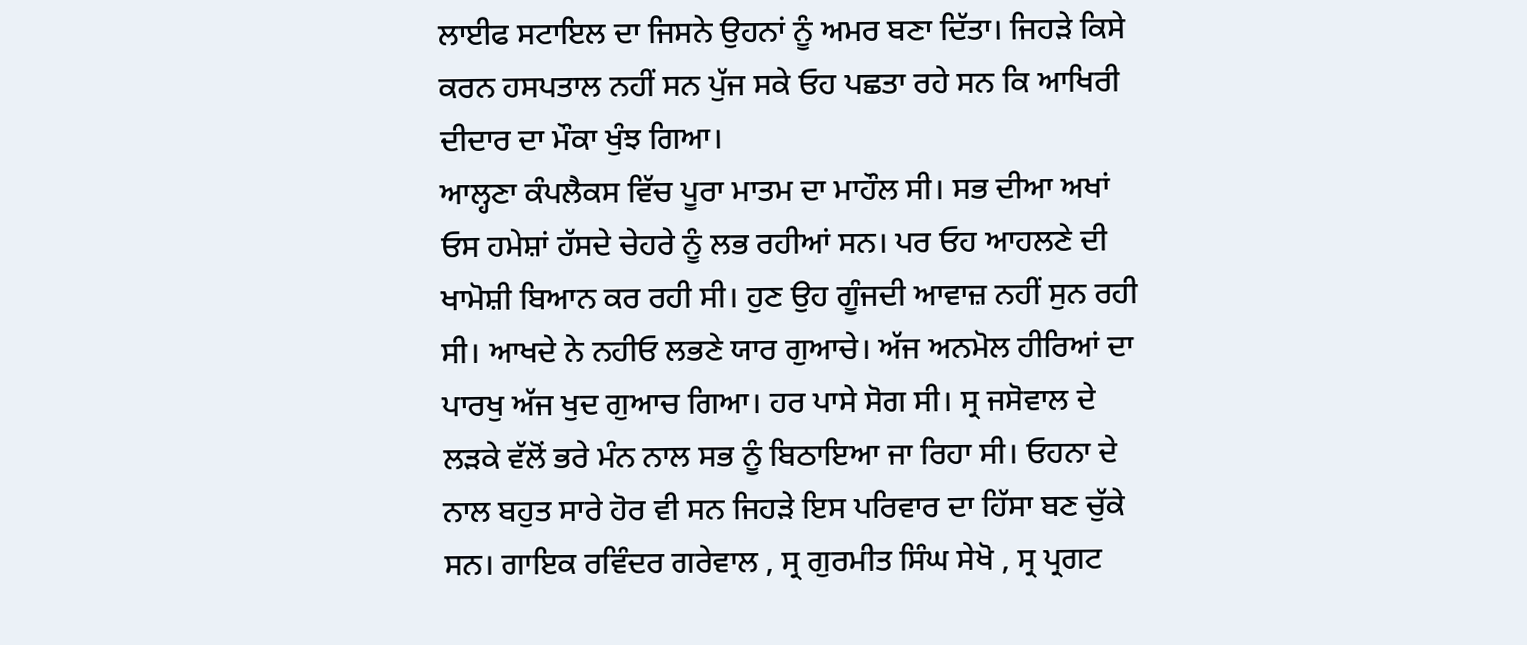ਲਾਈਫ ਸਟਾਇਲ ਦਾ ਜਿਸਨੇ ਉਹਨਾਂ ਨੂੰ ਅਮਰ ਬਣਾ ਦਿੱਤਾ। ਜਿਹੜੇ ਕਿਸੇ ਕਰਨ ਹਸਪਤਾਲ ਨਹੀਂ ਸਨ ਪੁੱਜ ਸਕੇ ਓਹ ਪਛਤਾ ਰਹੇ ਸਨ ਕਿ ਆਖਿਰੀ ਦੀਦਾਰ ਦਾ ਮੌਕਾ ਖੁੰਝ ਗਿਆ।
ਆਲ੍ਹਣਾ ਕੰਪਲੈਕਸ ਵਿੱਚ ਪੂਰਾ ਮਾਤਮ ਦਾ ਮਾਹੌਲ ਸੀ। ਸਭ ਦੀਆ ਅਖਾਂ ਓਸ ਹਮੇਸ਼ਾਂ ਹੱਸਦੇ ਚੇਹਰੇ ਨੂੰ ਲਭ ਰਹੀਆਂ ਸਨ। ਪਰ ਓਹ ਆਹਲਣੇ ਦੀ ਖਾਮੋਸ਼ੀ ਬਿਆਨ ਕਰ ਰਹੀ ਸੀ। ਹੁਣ ਉਹ ਗੂੰਜਦੀ ਆਵਾਜ਼ ਨਹੀਂ ਸੁਨ ਰਹੀ ਸੀ। ਆਖਦੇ ਨੇ ਨਹੀਓ ਲਭਣੇ ਯਾਰ ਗੁਆਚੇ। ਅੱਜ ਅਨਮੋਲ ਹੀਰਿਆਂ ਦਾ ਪਾਰਖੁ ਅੱਜ ਖੁਦ ਗੁਆਚ ਗਿਆ। ਹਰ ਪਾਸੇ ਸੋਗ ਸੀ। ਸ੍ਰ ਜਸੋਵਾਲ ਦੇ ਲੜਕੇ ਵੱਲੋਂ ਭਰੇ ਮੰਨ ਨਾਲ ਸਭ ਨੂੰ ਬਿਠਾਇਆ ਜਾ ਰਿਹਾ ਸੀ। ਓਹਨਾ ਦੇ ਨਾਲ ਬਹੁਤ ਸਾਰੇ ਹੋਰ ਵੀ ਸਨ ਜਿਹੜੇ ਇਸ ਪਰਿਵਾਰ ਦਾ ਹਿੱਸਾ ਬਣ ਚੁੱਕੇ ਸਨ। ਗਾਇਕ ਰਵਿੰਦਰ ਗਰੇਵਾਲ , ਸ੍ਰ ਗੁਰਮੀਤ ਸਿੰਘ ਸੇਖੋ , ਸ੍ਰ ਪ੍ਰਗਟ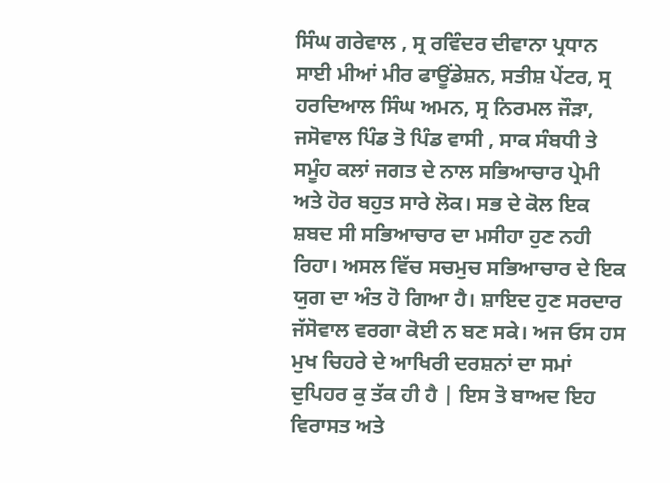ਸਿੰਘ ਗਰੇਵਾਲ , ਸ੍ਰ ਰਵਿੰਦਰ ਦੀਵਾਨਾ ਪ੍ਰਧਾਨ ਸਾਈ ਮੀਆਂ ਮੀਰ ਫਾਊਂਡੇਸ਼ਨ, ਸਤੀਸ਼ ਪੇਂਟਰ, ਸ੍ਰ ਹਰਦਿਆਲ ਸਿੰਘ ਅਮਨ, ਸ੍ਰ ਨਿਰਮਲ ਜੌੜਾ, ਜਸੋਵਾਲ ਪਿੰਡ ਤੋ ਪਿੰਡ ਵਾਸੀ , ਸਾਕ ਸੰਬਧੀ ਤੇ ਸਮੂੰਹ ਕਲਾਂ ਜਗਤ ਦੇ ਨਾਲ ਸਭਿਆਚਾਰ ਪ੍ਰੇਮੀ ਅਤੇ ਹੋਰ ਬਹੁਤ ਸਾਰੇ ਲੋਕ। ਸਭ ਦੇ ਕੋਲ ਇਕ ਸ਼ਬਦ ਸੀ ਸਭਿਆਚਾਰ ਦਾ ਮਸੀਹਾ ਹੁਣ ਨਹੀ ਰਿਹਾ। ਅਸਲ ਵਿੱਚ ਸਚਮੁਚ ਸਭਿਆਚਾਰ ਦੇ ਇਕ ਯੁਗ ਦਾ ਅੰਤ ਹੋ ਗਿਆ ਹੈ। ਸ਼ਾਇਦ ਹੁਣ ਸਰਦਾਰ ਜੱਸੋਵਾਲ ਵਰਗਾ ਕੋਈ ਨ ਬਣ ਸਕੇ। ਅਜ ਓਸ ਹਸ ਮੁਖ ਚਿਹਰੇ ਦੇ ਆਖਿਰੀ ਦਰਸ਼ਨਾਂ ਦਾ ਸਮਾਂ ਦੁਪਿਹਰ ਕੁ ਤੱਕ ਹੀ ਹੈ | ਇਸ ਤੋ ਬਾਅਦ ਇਹ ਵਿਰਾਸਤ ਅਤੇ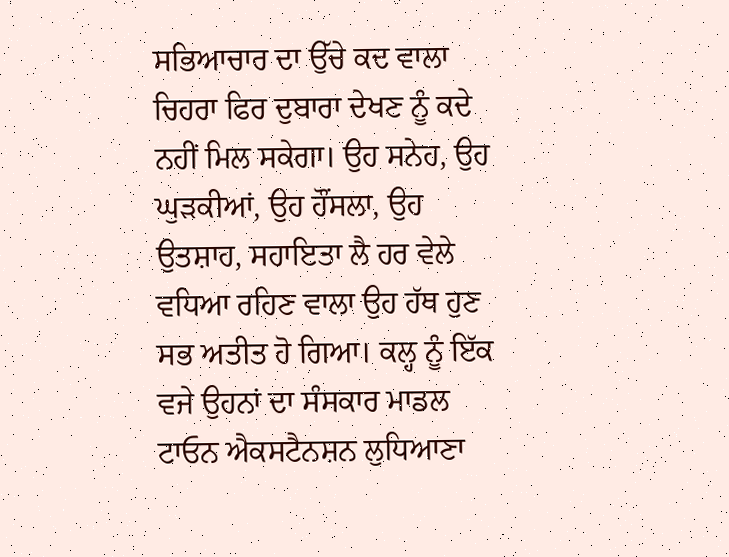ਸਭਿਆਚਾਰ ਦਾ ਉੱਚੇ ਕਦ ਵਾਲਾ ਚਿਹਰਾ ਫਿਰ ਦੁਬਾਰਾ ਦੇਖਣ ਨੂੰ ਕਦੇ ਨਹੀਂ ਮਿਲ ਸਕੇਗਾ। ਉਹ ਸਨੇਹ, ਉਹ ਘੁੜਕੀਆਂ, ਉਹ ਹੌਂਸਲਾ, ਉਹ ਉਤਸ਼ਾਹ, ਸਹਾਇਤਾ ਲੈ ਹਰ ਵੇਲੇ ਵਧਿਆ ਰਹਿਣ ਵਾਲਾ ਉਹ ਹੱਥ ਹੁਣ ਸਭ ਅਤੀਤ ਹੋ ਗਿਆ। ਕਲ੍ਹ ਨੂੰ ਇੱਕ ਵਜੇ ਉਹਨਾਂ ਦਾ ਸੰਸਕਾਰ ਮਾਡਲ ਟਾਓਨ ਐਕਸਟੈਨਸ਼ਨ ਲੁਧਿਆਣਾ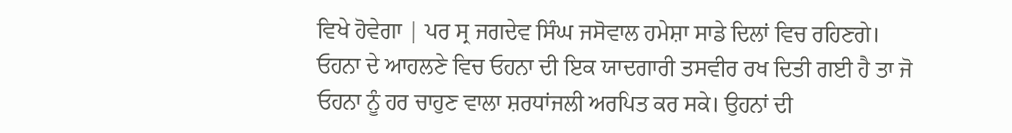ਵਿਖੇ ਹੋਵੇਗਾ | ਪਰ ਸ੍ਰ ਜਗਦੇਵ ਸਿੰਘ ਜਸੋਵਾਲ ਹਮੇਸ਼ਾ ਸਾਡੇ ਦਿਲਾਂ ਵਿਚ ਰਹਿਣਗੇ।  ਓਹਨਾ ਦੇ ਆਹਲਣੇ ਵਿਚ ਓਹਨਾ ਦੀ ਇਕ ਯਾਦਗਾਰੀ ਤਸਵੀਰ ਰਖ ਦਿਤੀ ਗਈ ਹੈ ਤਾ ਜੋ ਓਹਨਾ ਨੂੰ ਹਰ ਚਾਹੁਣ ਵਾਲਾ ਸ਼ਰਧਾਂਜਲੀ ਅਰਪਿਤ ਕਰ ਸਕੇ। ਉਹਨਾਂ ਦੀ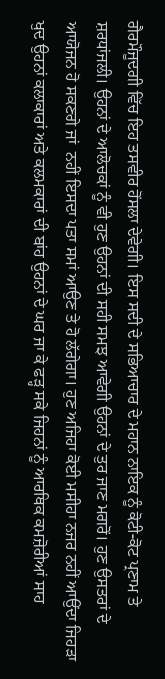ਗੈਰਮੌਜੂਦਗੀ ਵਿੱਚ ਇਹ ਤਸਵੀਰ ਹੋਂਸਲਾ ਦੇਵੇਗੀ। ਇਸ ਸਦੀ ਦੇ ਸਭਿਆਚਾਰ ਦੇ ਮਹਾਨ ਨਾਇਕ ਨੂੰ ਕੋਟੀ-ਕੋਟ ਪ੍ਰਣਾਮ ਤੇ ਸ਼ਰਧਾਂਜਲੀ। ਉਹਨਾਂ ਦੇ ਆਲੋਚਕਾਂ ਨੂੰ ਵੀ ਹੁਣ ਉਹਨਾਂ ਦੀ ਸਹੀ ਸਮਝ ਆਵੇਗੀ ਉਹਨਾਂ ਦੇ ਤੁਰ ਜਾਣ ਮਗਰੋਂ। ਹੁਣ ਉਸਤਰਾਂ ਦੇ ਆਯੋਜਨ ਹੋ ਸਕਣਗੇ ਜਾਂ  ਨਹੀਂ ਇਸਦਾ ਪਤਾ ਸਮਾਂ ਆਉਣ ਤੇ ਹੋ ਲੱਗੇਗਾ। ਹੁਣ ਅਜਿਹਾ ਕੋਈ ਮਸੀਹਾ ਨਜਰ ਨਹੀਂ ਆਉਂਦਾ ਜਿਹੜਾ ਖੁਦ ਉਹਨਾਂ ਕਲਾਕਾਰਾਂ ਅਤੇ ਕਲਮਕਾਰਾਂ ਦੀ ਬਾਂਹ ਉਹਨਾਂ ਦੇ ਘਰ ਜਾ ਕੇ ਫੜ੍ਹ ਸਕੇ ਜਿਹਨਾਂ ਨੂੰ ਆਰਥਿਕ ਕਮਜ਼ੋਰੀਆਂ ਸਾਹ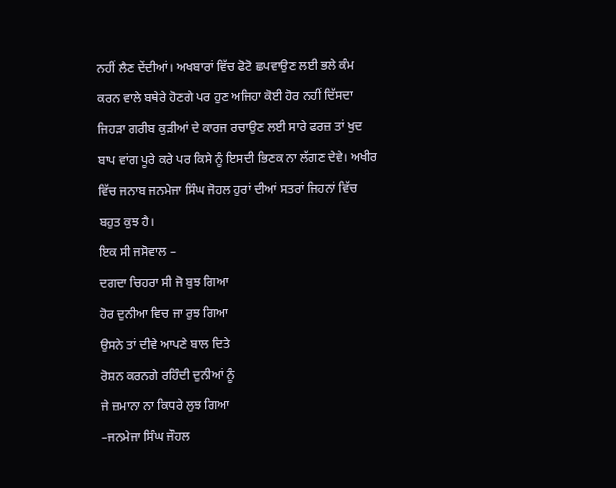ਨਹੀਂ ਲੈਣ ਦੇਂਦੀਆਂ। ਅਖਬਾਰਾਂ ਵਿੱਚ ਫੋਟੋ ਛਪਵਾਉਣ ਲਈ ਭਲੇ ਕੰਮ ਕਰਨ ਵਾਲੇ ਬਥੇਰੇ ਹੋਣਗੇ ਪਰ ਹੁਣ ਅਜਿਹਾ ਕੋਈ ਹੋਰ ਨਹੀਂ ਦਿੱਸਦਾ ਜਿਹੜਾ ਗਰੀਬ ਕੁੜੀਆਂ ਦੇ ਕਾਰਜ ਰਚਾਉਣ ਲਈ ਸਾਰੇ ਫਰਜ਼ ਤਾਂ ਖੁਦ ਬਾਪ ਵਾਂਗ ਪੂਰੇ ਕਰੇ ਪਰ ਕਿਸੇ ਨੂੰ ਇਸਦੀ ਭਿਣਕ ਨਾ ਲੱਗਣ ਦੇਵੇ। ਅਖੀਰ ਵਿੱਚ ਜਨਾਬ ਜਨਮੇਜਾ ਸਿੰਘ ਜੋਹਲ ਹੁਰਾਂ ਦੀਆਂ ਸਤਰਾਂ ਜਿਹਨਾਂ ਵਿੱਚ ਬਹੁਤ ਕੁਝ ਹੈ।
ਇਕ ਸੀ ਜਸੋਵਾਲ –
ਦਗਦਾ ਚਿਹਰਾ ਸੀ ਜੋ ਬੁਝ ਗਿਆ
ਹੋਰ ਦੁਨੀਆ ਵਿਚ ਜਾ ਰੁਝ ਗਿਆ
ਉਸਨੇ ਤਾਂ ਦੀਵੇ ਆਪਣੇ ਬਾਲ ਦਿਤੇ
ਰੋਸ਼ਨ ਕਰਨਗੇ ਰਹਿੰਦੀ ਦੁਨੀਆਂ ਨੂੰ
ਜੇ ਜ਼ਮਾਨਾ ਨਾ ਕਿਧਰੇ ਲੁਝ ਗਿਆ
–ਜਨਮੇਜਾ ਸਿੰਘ ਜੌਹਲ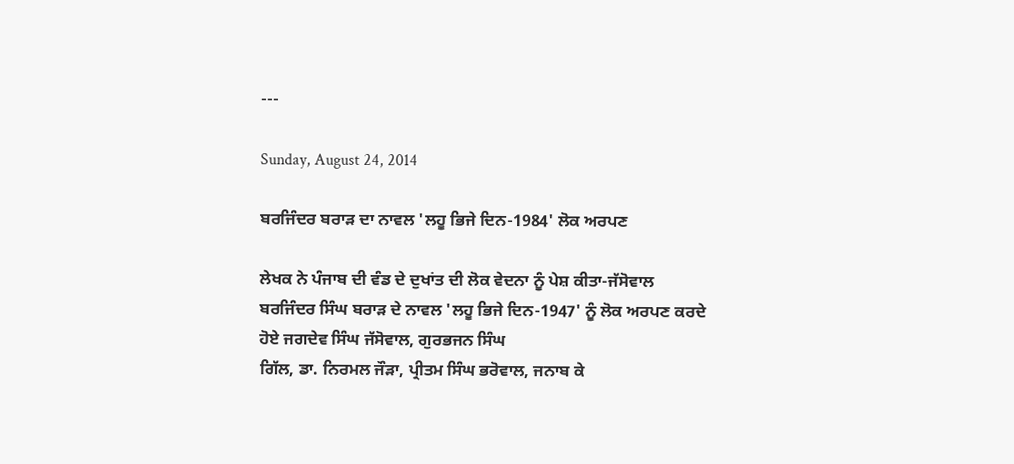---

Sunday, August 24, 2014

ਬਰਜਿੰਦਰ ਬਰਾੜ ਦਾ ਨਾਵਲ 'ਲਹੂ ਭਿਜੇ ਦਿਨ-1984' ਲੋਕ ਅਰਪਣ

ਲੇਖਕ ਨੇ ਪੰਜਾਬ ਦੀ ਵੰਡ ਦੇ ਦੁਖਾਂਤ ਦੀ ਲੋਕ ਵੇਦਨਾ ਨੂੰ ਪੇਸ਼ ਕੀਤਾ-ਜੱਸੋਵਾਲ
ਬਰਜਿੰਦਰ ਸਿੰਘ ਬਰਾੜ ਦੇ ਨਾਵਲ 'ਲਹੂ ਭਿਜੇ ਦਿਨ-1947' ਨੂੰ ਲੋਕ ਅਰਪਣ ਕਰਦੇ ਹੋਏ ਜਗਦੇਵ ਸਿੰਘ ਜੱਸੋਵਾਲ, ਗੁਰਭਜਨ ਸਿੰਘ
ਗਿੱਲ, ਡਾ. ਨਿਰਮਲ ਜੌੜਾ, ਪ੍ਰੀਤਮ ਸਿੰਘ ਭਰੋਵਾਲ, ਜਨਾਬ ਕੇ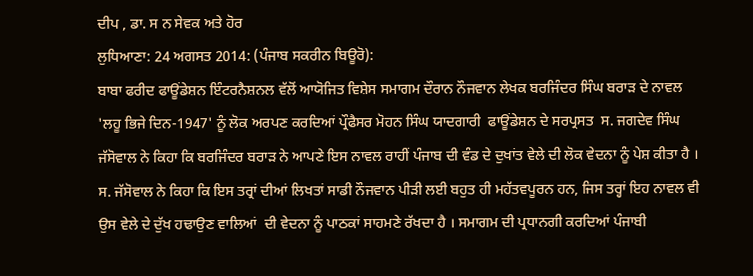ਦੀਪ , ਡਾ. ਸ ਨ ਸੇਵਕ ਅਤੇ ਹੋਰ
ਲੁਧਿਆਣਾ: 24 ਅਗਸਤ 2014: (ਪੰਜਾਬ ਸਕਰੀਨ ਬਿਊਰੋ):
ਬਾਬਾ ਫਰੀਦ ਫਾਊਂਡੇਸ਼ਨ ਇੰਟਰਨੈਸ਼ਨਲ ਵੱਲੋਂ ਆਯੋਜਿਤ ਵਿਸ਼ੇਸ ਸਮਾਗਮ ਦੌਰਾਨ ਨੌਜਵਾਨ ਲੇਖਕ ਬਰਜਿੰਦਰ ਸਿੰਘ ਬਰਾੜ ਦੇ ਨਾਵਲ 'ਲਹੂ ਭਿਜੇ ਦਿਨ-1947' ਨੂੰ ਲੋਕ ਅਰਪਣ ਕਰਦਿਆਂ ਪ੍ਰੌਫੈਸਰ ਮੋਹਨ ਸਿੰਘ ਯਾਦਗਾਰੀ  ਫਾਊਂਡੇਸ਼ਨ ਦੇ ਸਰਪ੍ਰਸਤ  ਸ. ਜਗਦੇਵ ਸਿੰਘ ਜੱਸੋਵਾਲ ਨੇ ਕਿਹਾ ਕਿ ਬਰਜਿੰਦਰ ਬਰਾੜ ਨੇ ਆਪਣੇ ਇਸ ਨਾਵਲ ਰਾਹੀਂ ਪੰਜਾਬ ਦੀ ਵੰਡ ਦੇ ਦੁਖਾਂਤ ਵੇਲੇ ਦੀ ਲੋਕ ਵੇਦਨਾ ਨੂੰ ਪੇਸ਼ ਕੀਤਾ ਹੈ । ਸ. ਜੱਸੋਵਾਲ ਨੇ ਕਿਹਾ ਕਿ ਇਸ ਤਰ੍ਰਾਂ ਦੀਆਂ ਲਿਖਤਾਂ ਸਾਡੀ ਨੌਜਵਾਨ ਪੀੜੀ ਲਈ ਬਹੁਤ ਹੀ ਮਹੱਤਵਪੂਰਨ ਹਨ, ਜਿਸ ਤਰ੍ਹਾਂ ਇਹ ਨਾਵਲ ਵੀ  ਉਸ ਵੇਲੇ ਦੇ ਦੁੱਖ ਹਢਾਉਣ ਵਾਲਿਆਂ  ਦੀ ਵੇਦਨਾ ਨੂੰ ਪਾਠਕਾਂ ਸਾਹਮਣੇ ਰੱਖਦਾ ਹੈ । ਸਮਾਗਮ ਦੀ ਪ੍ਰਧਾਨਗੀ ਕਰਦਿਆਂ ਪੰਜਾਬੀ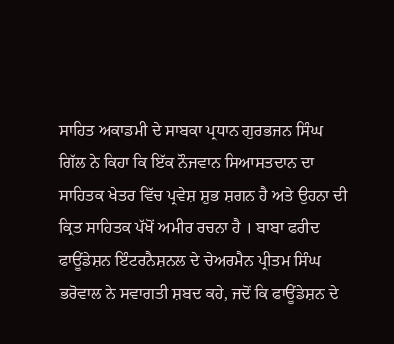ਸਾਹਿਤ ਅਕਾਡਮੀ ਦੇ ਸਾਬਕਾ ਪ੍ਰਧਾਨ ਗੁਰਭਜਨ ਸਿੰਘ ਗਿੱਲ ਨੇ ਕਿਹਾ ਕਿ ਇੱਕ ਨੌਜਵਾਨ ਸਿਆਸਤਦਾਨ ਦਾ ਸਾਹਿਤਕ ਖੇਤਰ ਵਿੱਚ ਪ੍ਰਵੇਸ਼ ਸ਼ੁਭ ਸ਼ਗਨ ਹੈ ਅਤੇ ਉਹਨਾ ਦੀ ਕ੍ਰਿਤ ਸਾਹਿਤਕ ਪੱਖੋਂ ਅਮੀਰ ਰਚਨਾ ਹੈ । ਬਾਬਾ ਫਰੀਦ ਫਾਊਂਡੇਸ਼ਨ ਇੰਟਰਨੈਸ਼ਨਲ ਦੇ ਚੇਅਰਮੈਨ ਪ੍ਰੀਤਮ ਸਿੰਘ ਭਰੋਵਾਲ ਨੇ ਸਵਾਗਤੀ ਸ਼ਬਦ ਕਹੇ, ਜਦੋਂ ਕਿ ਫਾਊਂਡੇਸ਼ਨ ਦੇ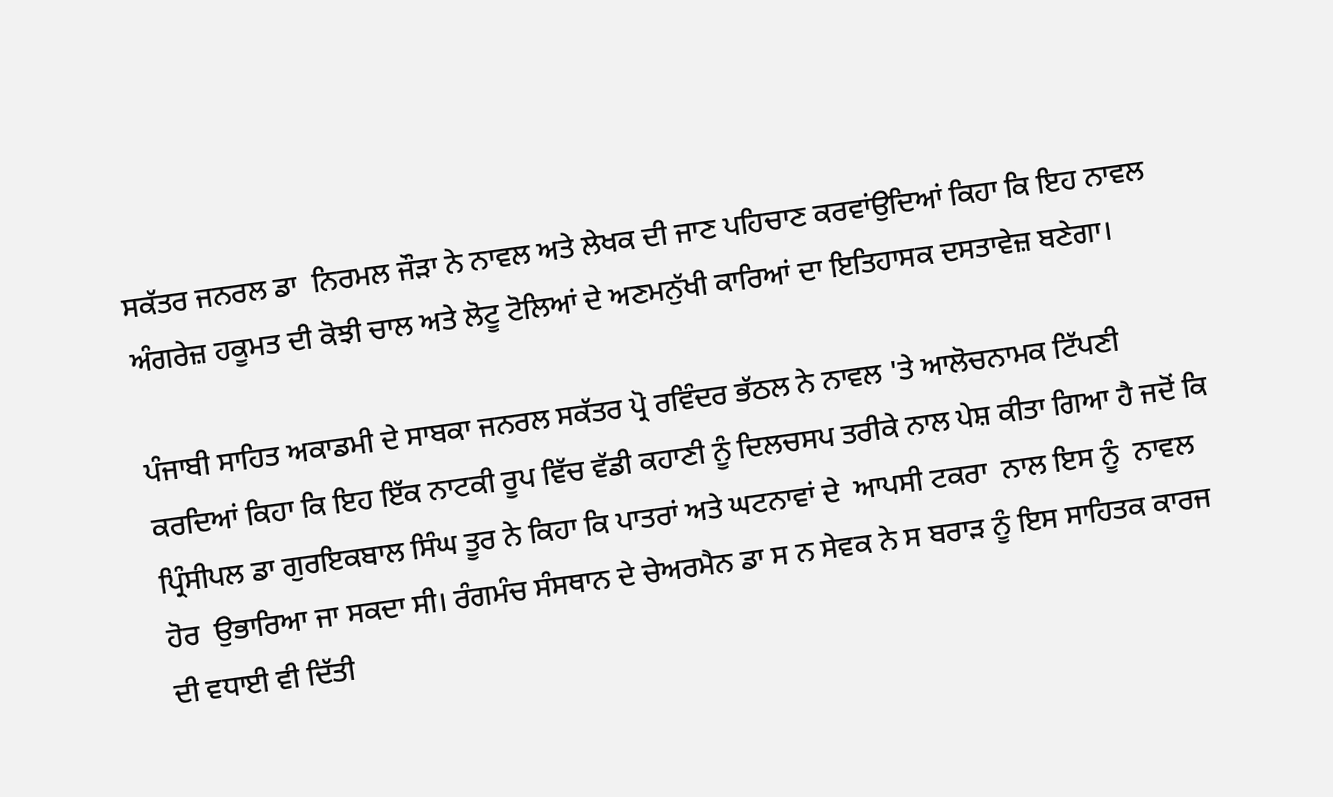ਸਕੱਤਰ ਜਨਰਲ ਡਾ  ਨਿਰਮਲ ਜੌੜਾ ਨੇ ਨਾਵਲ ਅਤੇ ਲੇਖਕ ਦੀ ਜਾਣ ਪਹਿਚਾਣ ਕਰਵਾਂਉਦਿਆਂ ਕਿਹਾ ਕਿ ਇਹ ਨਾਵਲ ਅੰਗਰੇਜ਼ ਹਕੂਮਤ ਦੀ ਕੋਝੀ ਚਾਲ ਅਤੇ ਲੋਟੂ ਟੋਲਿਆਂ ਦੇ ਅਣਮਨੁੱਖੀ ਕਾਰਿਆਂ ਦਾ ਇਤਿਹਾਸਕ ਦਸਤਾਵੇਜ਼ ਬਣੇਗਾ।

ਪੰਜਾਬੀ ਸਾਹਿਤ ਅਕਾਡਮੀ ਦੇ ਸਾਬਕਾ ਜਨਰਲ ਸਕੱਤਰ ਪ੍ਰੋ ਰਵਿੰਦਰ ਭੱਠਲ ਨੇ ਨਾਵਲ 'ਤੇ ਆਲੋਚਨਾਮਕ ਟਿੱਪਣੀ ਕਰਦਿਆਂ ਕਿਹਾ ਕਿ ਇਹ ਇੱਕ ਨਾਟਕੀ ਰੂਪ ਵਿੱਚ ਵੱਡੀ ਕਹਾਣੀ ਨੂੰ ਦਿਲਚਸਪ ਤਰੀਕੇ ਨਾਲ ਪੇਸ਼ ਕੀਤਾ ਗਿਆ ਹੈ ਜਦੋਂ ਕਿ ਪ੍ਰਿੰਸੀਪਲ ਡਾ ਗੁਰਇਕਬਾਲ ਸਿੰਘ ਤੂਰ ਨੇ ਕਿਹਾ ਕਿ ਪਾਤਰਾਂ ਅਤੇ ਘਟਨਾਵਾਂ ਦੇ  ਆਪਸੀ ਟਕਰਾ  ਨਾਲ ਇਸ ਨੂੰ  ਨਾਵਲ  ਹੋਰ  ਉਭਾਰਿਆ ਜਾ ਸਕਦਾ ਸੀ। ਰੰਗਮੰਚ ਸੰਸਥਾਨ ਦੇ ਚੇਅਰਮੈਨ ਡਾ ਸ ਨ ਸੇਵਕ ਨੇ ਸ ਬਰਾੜ ਨੂੰ ਇਸ ਸਾਹਿਤਕ ਕਾਰਜ ਦੀ ਵਧਾਈ ਵੀ ਦਿੱਤੀ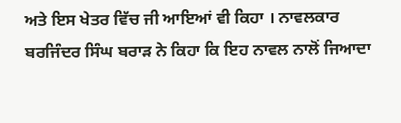ਅਤੇ ਇਸ ਖੇਤਰ ਵਿੱਚ ਜੀ ਆਇਆਂ ਵੀ ਕਿਹਾ । ਨਾਵਲਕਾਰ ਬਰਜਿੰਦਰ ਸਿੰਘ ਬਰਾੜ ਨੇ ਕਿਹਾ ਕਿ ਇਹ ਨਾਵਲ ਨਾਲੋਂ ਜਿਆਦਾ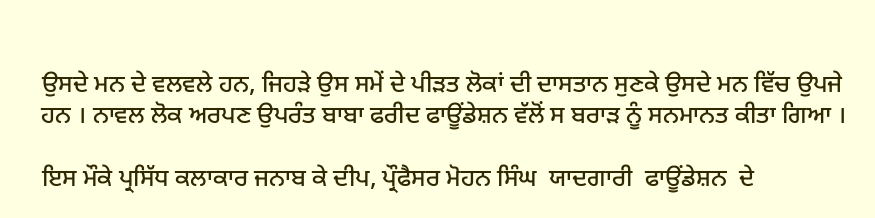ਉਸਦੇ ਮਨ ਦੇ ਵਲਵਲੇ ਹਨ, ਜਿਹੜੇ ਉਸ ਸਮੇਂ ਦੇ ਪੀੜਤ ਲੋਕਾਂ ਦੀ ਦਾਸਤਾਨ ਸੁਣਕੇ ਉਸਦੇ ਮਨ ਵਿੱਚ ਉਪਜੇ ਹਨ । ਨਾਵਲ ਲੋਕ ਅਰਪਣ ਉਪਰੰਤ ਬਾਬਾ ਫਰੀਦ ਫਾਊਂਡੇਸ਼ਨ ਵੱਲੋਂ ਸ ਬਰਾੜ ਨੂੰ ਸਨਮਾਨਤ ਕੀਤਾ ਗਿਆ ।

ਇਸ ਮੌਕੇ ਪ੍ਰਸਿੱਧ ਕਲਾਕਾਰ ਜਨਾਬ ਕੇ ਦੀਪ, ਪ੍ਰੌਫੈਸਰ ਮੋਹਨ ਸਿੰਘ  ਯਾਦਗਾਰੀ  ਫਾਊਂਡੇਸ਼ਨ  ਦੇ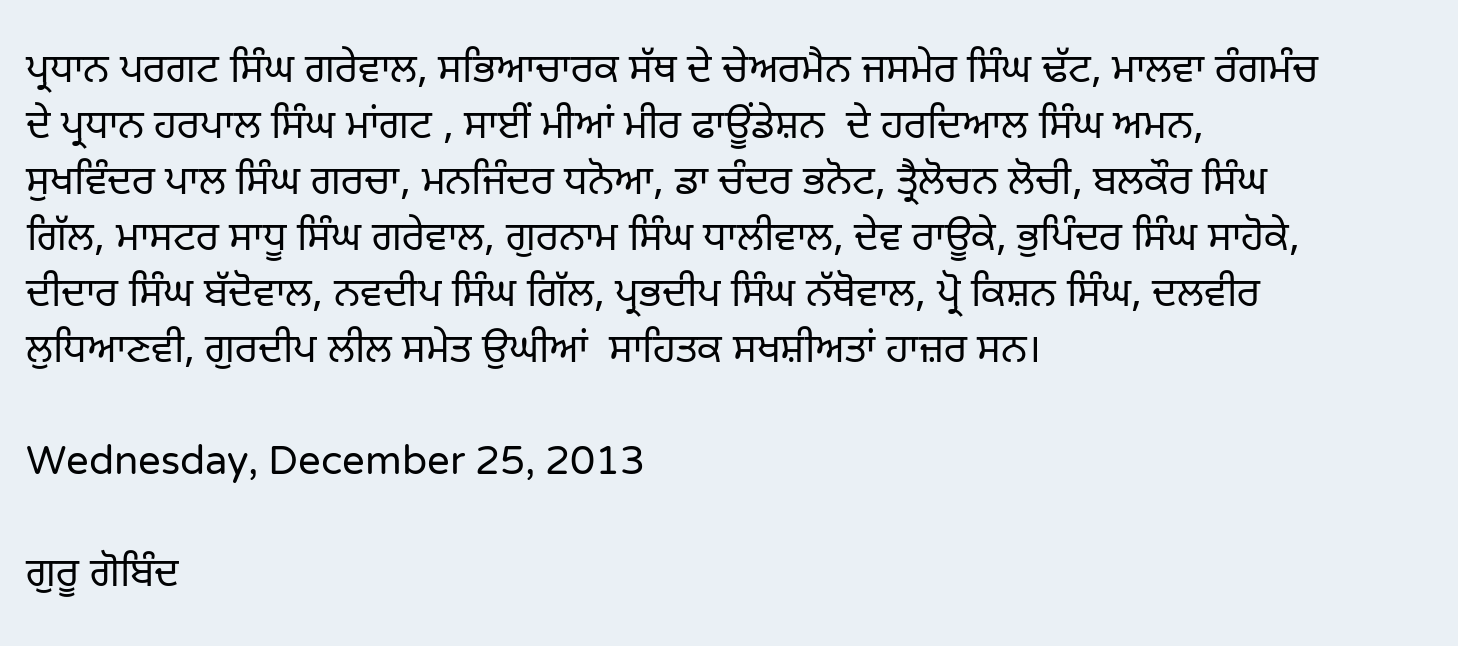ਪ੍ਰਧਾਨ ਪਰਗਟ ਸਿੰਘ ਗਰੇਵਾਲ, ਸਭਿਆਚਾਰਕ ਸੱਥ ਦੇ ਚੇਅਰਮੈਨ ਜਸਮੇਰ ਸਿੰਘ ਢੱਟ, ਮਾਲਵਾ ਰੰਗਮੰਚ ਦੇ ਪ੍ਰਧਾਨ ਹਰਪਾਲ ਸਿੰਘ ਮਾਂਗਟ , ਸਾਈਂ ਮੀਆਂ ਮੀਰ ਫਾਊਂਡੇਸ਼ਨ  ਦੇ ਹਰਦਿਆਲ ਸਿੰਘ ਅਮਨ, ਸੁਖਵਿੰਦਰ ਪਾਲ ਸਿੰਘ ਗਰਚਾ, ਮਨਜਿੰਦਰ ਧਨੋਆ, ਡਾ ਚੰਦਰ ਭਨੋਟ, ਤ੍ਰੈਲੋਚਨ ਲੋਚੀ, ਬਲਕੌਰ ਸਿੰਘ ਗਿੱਲ, ਮਾਸਟਰ ਸਾਧੂ ਸਿੰਘ ਗਰੇਵਾਲ, ਗੁਰਨਾਮ ਸਿੰਘ ਧਾਲੀਵਾਲ, ਦੇਵ ਰਾਊਕੇ, ਭੁਪਿੰਦਰ ਸਿੰਘ ਸਾਹੋਕੇ, ਦੀਦਾਰ ਸਿੰਘ ਬੱਦੋਵਾਲ, ਨਵਦੀਪ ਸਿੰਘ ਗਿੱਲ, ਪ੍ਰਭਦੀਪ ਸਿੰਘ ਨੱਥੋਵਾਲ, ਪ੍ਰੋ ਕਿਸ਼ਨ ਸਿੰਘ, ਦਲਵੀਰ ਲੁਧਿਆਣਵੀ, ਗੁਰਦੀਪ ਲੀਲ ਸਮੇਤ ਉਘੀਆਂ  ਸਾਹਿਤਕ ਸਖਸ਼ੀਅਤਾਂ ਹਾਜ਼ਰ ਸਨ।

Wednesday, December 25, 2013

ਗੁਰੂ ਗੋਬਿੰਦ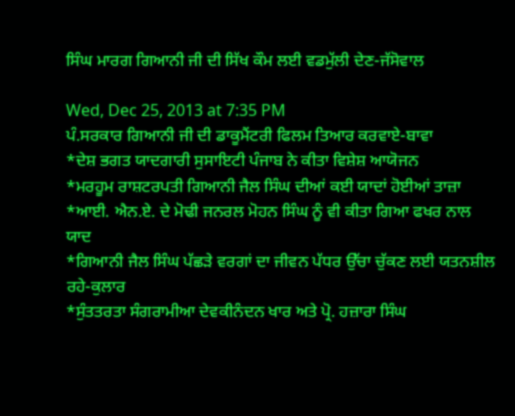ਸਿੰਘ ਮਾਰਗ ਗਿਆਨੀ ਜੀ ਦੀ ਸਿੱਖ ਕੌਮ ਲਈ ਵਡਮੁੱਲੀ ਦੇਣ-ਜੱਸੋਵਾਲ

Wed, Dec 25, 2013 at 7:35 PM
ਪੰ.ਸਰਕਾਰ ਗਿਆਨੀ ਜੀ ਦੀ ਡਾਕੂਮੈਂਟਰੀ ਫਿਲਮ ਤਿਆਰ ਕਰਵਾਏ-ਬਾਵਾ
*ਦੇਸ਼ ਭਗਤ ਯਾਦਗਾਰੀ ਸੁਸਾਇਟੀ ਪੰਜਾਬ ਨੇ ਕੀਤਾ ਵਿਸ਼ੇਸ਼ ਆਯੋਜਨ
*ਮਰਹੂਮ ਰਾਸ਼ਟਰਪਤੀ ਗਿਆਨੀ ਜੈਲ ਸਿੰਘ ਦੀਆਂ ਕਈ ਯਾਦਾਂ ਹੋਈਆਂ ਤਾਜ਼ਾ
*ਆਈ. ਐਨ.ਏ. ਦੇ ਮੋਢੀ ਜਨਰਲ ਮੋਹਨ ਸਿੰਘ ਨੂੰ ਵੀ ਕੀਤਾ ਗਿਆ ਫਖਰ ਨਾਲ ਯਾਦ
*ਗਿਆਨੀ ਜੈਲ ਸਿੰਘ ਪੱਛੜੇ ਵਰਗਾਂ ਦਾ ਜੀਵਨ ਪੱਧਰ ਉੱਚਾ ਚੁੱਕਣ ਲਈ ਯਤਨਸ਼ੀਲ ਰਹੇ-ਕੁਲਾਰ
*ਸੁੰਤਤਰਤਾ ਸੰਗਰਾਮੀਆ ਦੇਵਕੀਨੰਦਨ ਖਾਰ ਅਤੇ ਪ੍ਰੋ. ਹਜ਼ਾਰਾ ਸਿੰਘ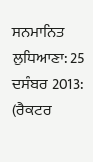ਸਨਮਾਨਿਤ
ਲੁਧਿਆਣਾ: 25 ਦਸੰਬਰ 2013: (ਰੈਕਟਰ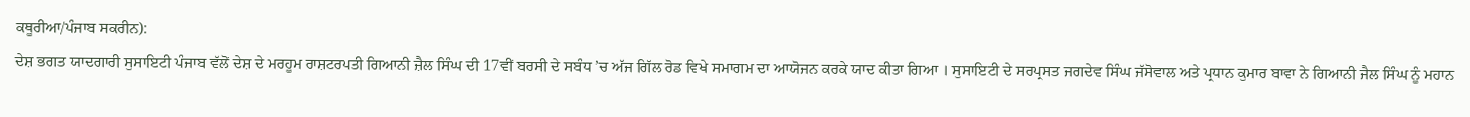ਕਥੂਰੀਆ/ਪੰਜਾਬ ਸਕਰੀਨ):
ਦੇਸ਼ ਭਗਤ ਯਾਦਗਾਰੀ ਸੁਸਾਇਟੀ ਪੰਜਾਬ ਵੱਲੋਂ ਦੇਸ਼ ਦੇ ਮਰਹੂਮ ਰਾਸ਼ਟਰਪਤੀ ਗਿਆਨੀ ਜ਼ੈਲ ਸਿੰਘ ਦੀ 17ਵੀਂ ਬਰਸੀ ਦੇ ਸਬੰਧ ’ਚ ਅੱਜ ਗਿੱਲ ਰੋਡ ਵਿਖੇ ਸਮਾਗਮ ਦਾ ਆਯੋਜਨ ਕਰਕੇ ਯਾਦ ਕੀਤਾ ਗਿਆ । ਸੁਸਾਇਟੀ ਦੇ ਸਰਪ੍ਰਸਤ ਜਗਦੇਵ ਸਿੰਘ ਜੱਸੋਵਾਲ ਅਤੇ ਪ੍ਰਧਾਨ ਕੁਮਾਰ ਬਾਵਾ ਨੇ ਗਿਆਨੀ ਜੈਲ ਸਿੰਘ ਨੂੰ ਮਹਾਨ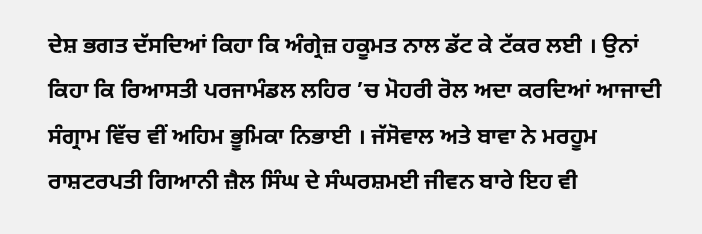ਦੇਸ਼ ਭਗਤ ਦੱਸਦਿਆਂ ਕਿਹਾ ਕਿ ਅੰਗ੍ਰੇਜ਼ ਹਕੂਮਤ ਨਾਲ ਡੱਟ ਕੇ ਟੱਕਰ ਲਈ । ਉਨਾਂ ਕਿਹਾ ਕਿ ਰਿਆਸਤੀ ਪਰਜਾਮੰਡਲ ਲਹਿਰ ’ਚ ਮੋਹਰੀ ਰੋਲ ਅਦਾ ਕਰਦਿਆਂ ਆਜਾਦੀ ਸੰਗ੍ਰਾਮ ਵਿੱਚ ਵੀਂ ਅਹਿਮ ਭੂਮਿਕਾ ਨਿਭਾਈ । ਜੱਸੋਵਾਲ ਅਤੇ ਬਾਵਾ ਨੇ ਮਰਹੂਮ ਰਾਸ਼ਟਰਪਤੀ ਗਿਆਨੀ ਜ਼ੈਲ ਸਿੰਘ ਦੇ ਸੰਘਰਸ਼ਮਈ ਜੀਵਨ ਬਾਰੇ ਇਹ ਵੀ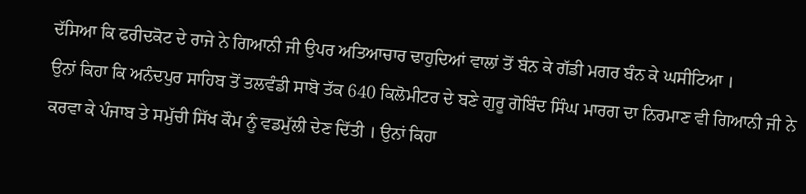ਦੱਸਿਆ ਕਿ ਫਰੀਦਕੋਟ ਦੇ ਰਾਜੇ ਨੇ ਗਿਆਨੀ ਜੀ ਉਪਰ ਅਤਿਆਚਾਰ ਢਾਹੁਦਿਆਂ ਵਾਲਾਂ ਤੋਂ ਬੰਨ ਕੇ ਗੱਡੀ ਮਗਰ ਬੰਨ ਕੇ ਘਸੀਟਿਆ ।
ਉਨਾਂ ਕਿਹਾ ਕਿ ਅਨੰਦਪੁਰ ਸਾਹਿਬ ਤੋਂ ਤਲਵੰਡੀ ਸਾਬੋ ਤੱਕ 640 ਕਿਲੋਮੀਟਰ ਦੇ ਬਣੇ ਗੁਰੂ ਗੋਬਿੰਦ ਸਿੰਘ ਮਾਰਗ ਦਾ ਨਿਰਮਾਣ ਵੀ ਗਿਆਨੀ ਜੀ ਨੇ ਕਰਵਾ ਕੇ ਪੰਜਾਬ ਤੇ ਸਮੁੱਚੀ ਸਿੱਖ ਕੌਮ ਨੂੰ ਵਡਮੁੱਲੀ ਦੇਣ ਦਿੱਤੀ । ਉਨਾਂ ਕਿਹਾ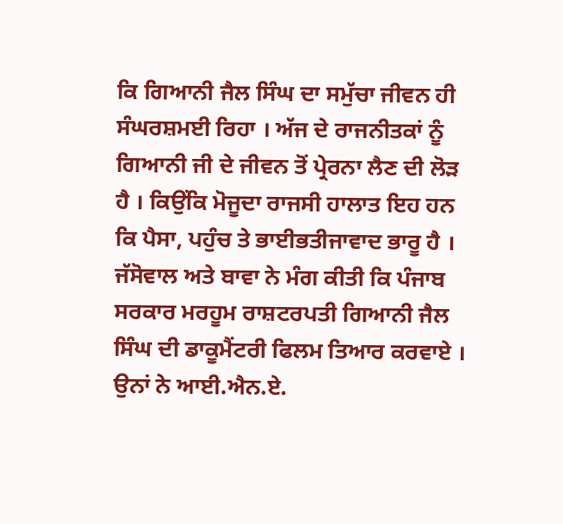ਕਿ ਗਿਆਨੀ ਜੈਲ ਸਿੰਘ ਦਾ ਸਮੁੱਚਾ ਜੀਵਨ ਹੀ ਸੰਘਰਸ਼ਮਈ ਰਿਹਾ । ਅੱਜ ਦੇ ਰਾਜਨੀਤਕਾਂ ਨੂੰ ਗਿਆਨੀ ਜੀ ਦੇ ਜੀਵਨ ਤੋਂ ਪ੍ਰੇਰਨਾ ਲੈਣ ਦੀ ਲੋੜ ਹੈ । ਕਿਉਂਕਿ ਮੋਜੂਦਾ ਰਾਜਸੀ ਹਾਲਾਤ ਇਹ ਹਨ ਕਿ ਪੈਸਾ, ਪਹੁੰਚ ਤੇ ਭਾਈਭਤੀਜਾਵਾਦ ਭਾਰੂ ਹੈ । ਜੱਸੋਵਾਲ ਅਤੇ ਬਾਵਾ ਨੇ ਮੰਗ ਕੀਤੀ ਕਿ ਪੰਜਾਬ ਸਰਕਾਰ ਮਰਹੂਮ ਰਾਸ਼ਟਰਪਤੀ ਗਿਆਨੀ ਜੈਲ ਸਿੰਘ ਦੀ ਡਾਕੂਮੈਂਟਰੀ ਫਿਲਮ ਤਿਆਰ ਕਰਵਾਏ । ਉਨਾਂ ਨੇ ਆਈ.ਐਨ.ਏ.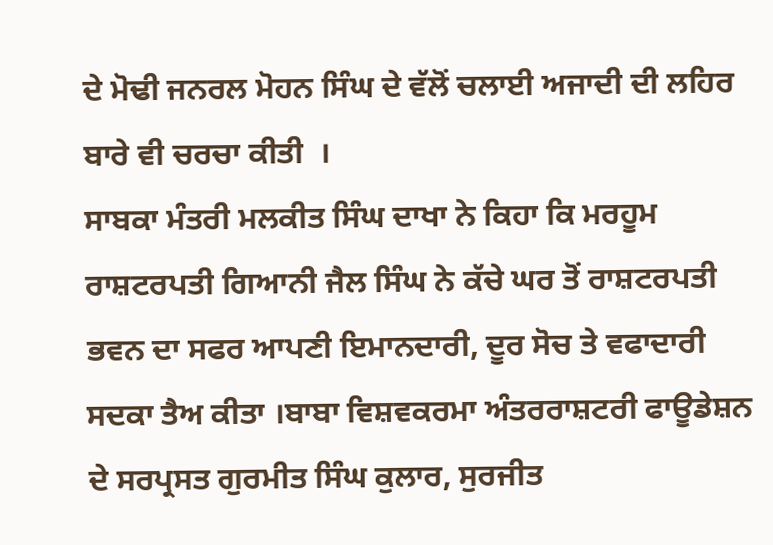ਦੇ ਮੋਢੀ ਜਨਰਲ ਮੋਹਨ ਸਿੰਘ ਦੇ ਵੱਲੋਂ ਚਲਾਈ ਅਜਾਦੀ ਦੀ ਲਹਿਰ ਬਾਰੇ ਵੀ ਚਰਚਾ ਕੀਤੀ  ।
ਸਾਬਕਾ ਮੰਤਰੀ ਮਲਕੀਤ ਸਿੰਘ ਦਾਖਾ ਨੇ ਕਿਹਾ ਕਿ ਮਰਹੂਮ ਰਾਸ਼ਟਰਪਤੀ ਗਿਆਨੀ ਜੈਲ ਸਿੰਘ ਨੇ ਕੱਚੇ ਘਰ ਤੋਂ ਰਾਸ਼ਟਰਪਤੀ ਭਵਨ ਦਾ ਸਫਰ ਆਪਣੀ ਇਮਾਨਦਾਰੀ, ਦੂਰ ਸੋਚ ਤੇ ਵਫਾਦਾਰੀ ਸਦਕਾ ਤੈਅ ਕੀਤਾ ।ਬਾਬਾ ਵਿਸ਼ਵਕਰਮਾ ਅੰਤਰਰਾਸ਼ਟਰੀ ਫਾਊਡੇਸ਼ਨ ਦੇ ਸਰਪ੍ਰਸਤ ਗੁਰਮੀਤ ਸਿੰਘ ਕੁਲਾਰ, ਸੁਰਜੀਤ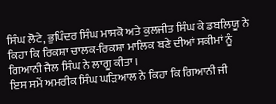ਸਿੰਘ ਲੋਟੇ, ਭੁਪਿੰਦਰ ਸਿੰਘ ਮਾਸਕੋ ਅਤੇ ਕੁਲਜੀਤ ਸਿੰਘ ਕੇ ਡਬਲਿਯੂ ਨੇ ਕਿਹਾ ਕਿ ਰਿਕਸ਼ਾ ਚਾਲਕ-ਰਿਕਸ਼ਾ ਮਾਲਿਕ ਬਣੇ ਦੀਆਂ ਸਕੀਮਾਂ ਨੂੰ ਗਿਆਨੀ ਜੈਲ ਸਿੰਘ ਨੇ ਲਾਗੂ ਕੀਤਾ ।
ਇਸ ਸਮੇਂ ਅਮਰੀਕ ਸਿੰਘ ਘੜਿਆਲ ਨੇ ਕਿਹਾ ਕਿ ਗਿਆਨੀ ਜੀ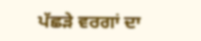ਪੱਛੜੇ ਵਰਗਾਂ ਦਾ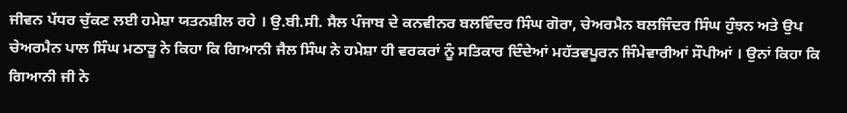ਜੀਵਨ ਪੱਧਰ ਚੁੱਕਣ ਲਈ ਹਮੇਸ਼ਾ ਯਤਨਸ਼ੀਲ ਰਹੇ । ਉ.ਬੀ.ਸੀ. ਸੈਲ ਪੰਜਾਬ ਦੇ ਕਨਵੀਨਰ ਬਲਵਿੰਦਰ ਸਿੰਘ ਗੋਰਾ, ਚੇਅਰਮੈਨ ਬਲਜਿੰਦਰ ਸਿੰਘ ਹੁੰਝਨ ਅਤੇ ਉਪ ਚੇਅਰਮੈਨ ਪਾਲ ਸਿੰਘ ਮਠਾੜੂ ਨੇ ਕਿਹਾ ਕਿ ਗਿਆਨੀ ਜੈਲ ਸਿੰਘ ਨੇ ਹਮੇਸ਼ਾ ਹੀ ਵਰਕਰਾਂ ਨੂੰ ਸਤਿਕਾਰ ਦਿੰਦੇਆਂ ਮਹੱਤਵਪੂਰਨ ਜਿੰਮੇਵਾਰੀਆਂ ਸੌਪੀਆਂ । ਉਨਾਂ ਕਿਹਾ ਕਿ ਗਿਆਨੀ ਜੀ ਨੇ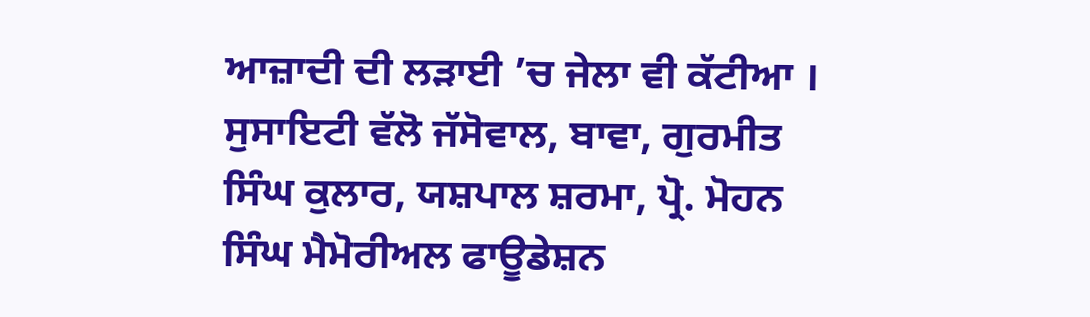ਆਜ਼ਾਦੀ ਦੀ ਲੜਾਈ ’ਚ ਜੇਲਾ ਵੀ ਕੱਟੀਆ ।
ਸੁਸਾਇਟੀ ਵੱਲੋ ਜੱਸੋਵਾਲ, ਬਾਵਾ, ਗੁਰਮੀਤ ਸਿੰਘ ਕੁਲਾਰ, ਯਸ਼ਪਾਲ ਸ਼ਰਮਾ, ਪ੍ਰੋ. ਮੋਹਨ ਸਿੰਘ ਮੈਮੋਰੀਅਲ ਫਾਊਡੇਸ਼ਨ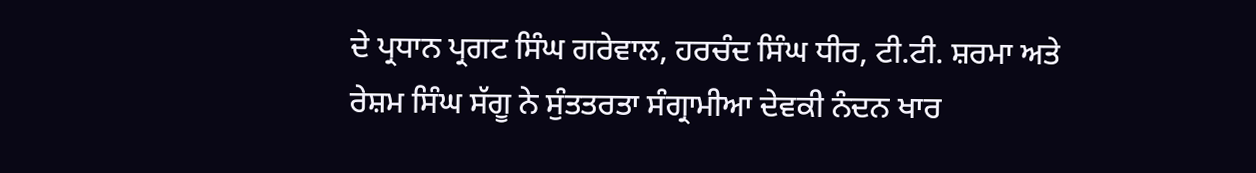ਦੇ ਪ੍ਰਧਾਨ ਪ੍ਰਗਟ ਸਿੰਘ ਗਰੇਵਾਲ, ਹਰਚੰਦ ਸਿੰਘ ਧੀਰ, ਟੀ.ਟੀ. ਸ਼ਰਮਾ ਅਤੇ ਰੇਸ਼ਮ ਸਿੰਘ ਸੱਗੂ ਨੇ ਸੁੰਤਤਰਤਾ ਸੰਗ੍ਰਾਮੀਆ ਦੇਵਕੀ ਨੰਦਨ ਖਾਰ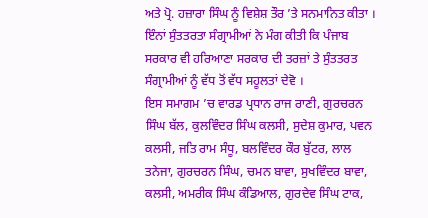ਅਤੇ ਪ੍ਰੋ. ਹਜ਼ਾਰਾ ਸਿੰਘ ਨੂੰ ਵਿਸ਼ੇਸ਼ ਤੌਰ ’ਤੇ ਸਨਮਾਨਿਤ ਕੀਤਾ । ਇੰਨਾਂ ਸੁੰਤਤਰਤਾ ਸੰਗ੍ਰਾਮੀਆਂ ਨੇ ਮੰਗ ਕੀਤੀ ਕਿ ਪੰਜਾਬ ਸਰਕਾਰ ਵੀ ਹਰਿਆਣਾ ਸਰਕਾਰ ਦੀ ਤਰਜ਼ਾਂ ਤੇ ਸੁੰਤਤਰਤ  ਸੰਗ੍ਰਾਮੀਆਂ ਨੂੰ ਵੱਧ ਤੋਂ ਵੱਧ ਸਹੂਲਤਾਂ ਦੇਵੋ ।
ਇਸ ਸਮਾਗਮ ’ਚ ਵਾਰਡ ਪ੍ਰਧਾਨ ਰਾਜ ਰਾਣੀ, ਗੁਰਚਰਨ ਸਿੰਘ ਬੱਲ, ਕੁਲਵਿੰਦਰ ਸਿੰਘ ਕਲਸੀ, ਸੁਦੇਸ਼ ਕੁਮਾਰ, ਪਵਨ ਕਲਸੀ, ਜਤਿ ਰਾਮ ਸੰਧੂ, ਬਲਵਿੰਦਰ ਕੌਰ ਬੁੱਟਰ, ਲਾਲ ਤਨੇਜਾ, ਗੁਰਚਰਨ ਸਿੰਘ, ਚਮਨ ਬਾਵਾ, ਸੁਖਵਿੰਦਰ ਬਾਵਾ, ਕਲਸੀ, ਅਮਰੀਕ ਸਿੰਘ ਕੰਡਿਆਲ, ਗੁਰਦੇਵ ਸਿੰਘ ਟਾਕ,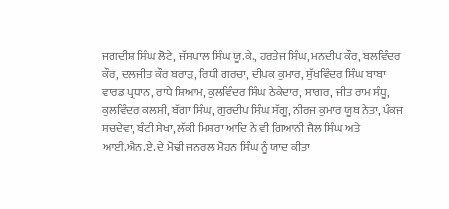ਜਗਦੀਸ਼ ਸਿੰਘ ਲੋਟੇ, ਜੱਸਪਾਲ ਸਿੰਘ ਯੂ.ਕੇ., ਹਰਤੇਜ ਸਿੰਘ, ਮਨਦੀਪ ਕੌਰ, ਬਲਵਿੰਦਰ ਕੌਰ, ਦਲਜੀਤ ਕੌਰ ਬਰਾੜ, ਰਿਧੀ ਗਰਚਾ, ਦੀਪਕ ਕੁਮਾਰ, ਸੁੱਖਵਿੰਦਰ ਸਿੰਘ ਬਾਬਾ ਵਾਰਡ ਪ੍ਰਧਾਨ, ਰਾਧੇ ਸ਼ਿਆਮ, ਕੁਲਵਿੰਦਰ ਸਿੰਘ ਠੇਕੇਦਾਰ, ਸਾਗਰ, ਜੀਤ ਰਾਮ ਸੰਧੂ, ਕੁਲਵਿੰਦਰ ਕਲਸੀ, ਬੱਗਾ ਸਿੰਘ, ਗੁਰਦੀਪ ਸਿੰਘ ਸੱਗੂ, ਨੀਰਜ ਕੁਮਾਰ ਯੂਥ ਨੇਤਾ, ਪੰਕਜ ਸਚਦੇਵਾ, ਬੰਟੀ ਸੇਖਾ, ਲੱਕੀ ਮਿਸ਼ਰਾ ਆਦਿ ਨੇ ਵੀ ਗਿਆਨੀ ਜੈਲ ਸਿੰਘ ਅਤੇ ਆਈ.ਐਨ.ਏ. ਦੇ ਮੋਢੀ ਜਨਰਲ ਮੋਹਨ ਸਿੰਘ ਨੂੰ ਯਾਦ ਕੀਤਾ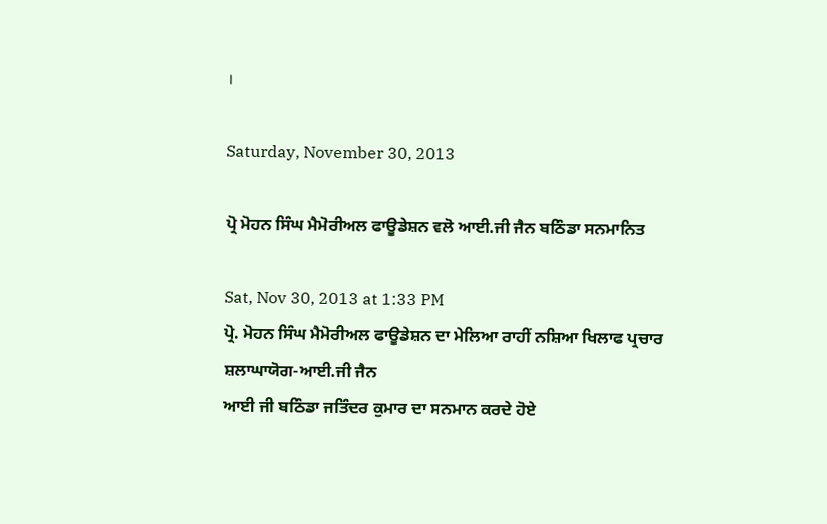।

Saturday, November 30, 2013

ਪ੍ਰੋ ਮੋਹਨ ਸਿੰਘ ਮੈਮੋਰੀਅਲ ਫਾਊਡੇਸ਼ਨ ਵਲੋ ਆਈ.ਜੀ ਜੈਨ ਬਠਿੰਡਾ ਸਨਮਾਨਿਤ

Sat, Nov 30, 2013 at 1:33 PM
ਪ੍ਰੋ. ਮੋਹਨ ਸਿੰਘ ਮੈਮੋਰੀਅਲ ਫਾਊਡੇਸ਼ਨ ਦਾ ਮੇਲਿਆ ਰਾਹੀਂ ਨਸ਼ਿਆ ਖਿਲਾਫ ਪ੍ਰਚਾਰ ਸ਼ਲਾਘਾਯੋਗ-ਆਈ.ਜੀ ਜੈਨ
ਆਈ ਜੀ ਬਠਿੰਡਾ ਜਤਿੰਦਰ ਕੁਮਾਰ ਦਾ ਸਨਮਾਨ ਕਰਦੇ ਹੋਏ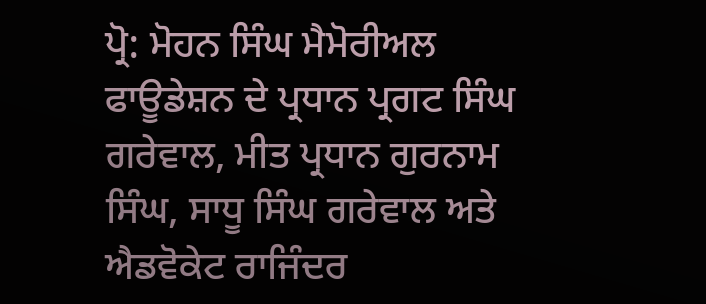ਪ੍ਰੋ: ਮੋਹਨ ਸਿੰਘ ਮੈਮੋਰੀਅਲ ਫਾਊਡੇਸ਼ਨ ਦੇ ਪ੍ਰਧਾਨ ਪ੍ਰਗਟ ਸਿੰਘ ਗਰੇਵਾਲ, ਮੀਤ ਪ੍ਰਧਾਨ ਗੁਰਨਾਮ ਸਿੰਘ, ਸਾਧੂ ਸਿੰਘ ਗਰੇਵਾਲ ਅਤੇ ਐਡਵੋਕੇਟ ਰਾਜਿੰਦਰ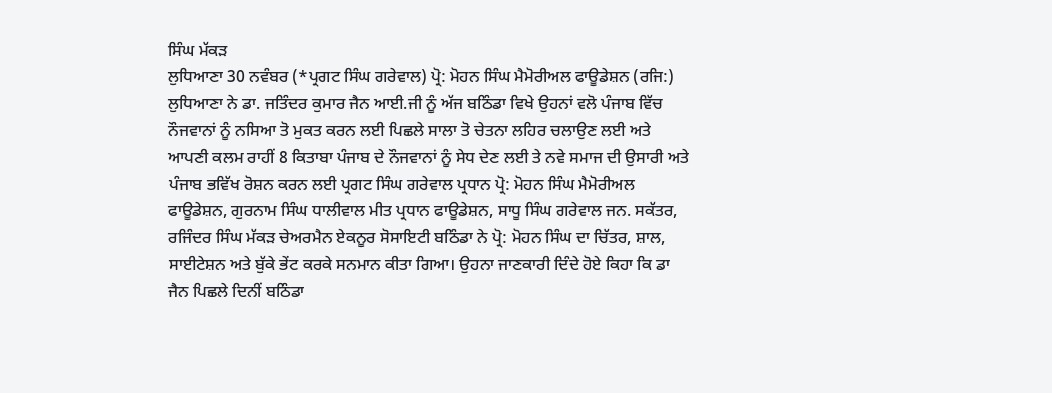ਸਿੰਘ ਮੱਕੜ
ਲੁਧਿਆਣਾ 30 ਨਵੰਬਰ (*ਪ੍ਰਗਟ ਸਿੰਘ ਗਰੇਵਾਲ) ਪ੍ਰੋ: ਮੋਹਨ ਸਿੰਘ ਮੈਮੋਰੀਅਲ ਫਾਊਡੇਸ਼ਨ (ਰਜਿ:) ਲੁਧਿਆਣਾ ਨੇ ਡਾ. ਜਤਿੰਦਰ ਕੁਮਾਰ ਜੈਨ ਆਈ.ਜੀ ਨੂੰ ਅੱਜ ਬਠਿੰਡਾ ਵਿਖੇ ਉਹਨਾਂ ਵਲੋ ਪੰਜਾਬ ਵਿੱਚ ਨੌਜਵਾਨਾਂ ਨੂੰ ਨਸਿਆ ਤੋ ਮੁਕਤ ਕਰਨ ਲਈ ਪਿਛਲੇ ਸਾਲਾ ਤੋ ਚੇਤਨਾ ਲਹਿਰ ਚਲਾਉਣ ਲਈ ਅਤੇ ਆਪਣੀ ਕਲਮ ਰਾਹੀਂ 8 ਕਿਤਾਬਾ ਪੰਜਾਬ ਦੇ ਨੌਜਵਾਨਾਂ ਨੂੰ ਸੇਧ ਦੇਣ ਲਈ ਤੇ ਨਵੇ ਸਮਾਜ ਦੀ ਉਸਾਰੀ ਅਤੇ ਪੰਜਾਬ ਭਵਿੱਖ ਰੋਸ਼ਨ ਕਰਨ ਲਈ ਪ੍ਰਗਟ ਸਿੰਘ ਗਰੇਵਾਲ ਪ੍ਰਧਾਨ ਪ੍ਰੋ: ਮੋਹਨ ਸਿੰਘ ਮੈਮੋਰੀਅਲ ਫਾਊਡੇਸ਼ਨ, ਗੁਰਨਾਮ ਸਿੰਘ ਧਾਲੀਵਾਲ ਮੀਤ ਪ੍ਰਧਾਨ ਫਾਊਡੇਸ਼ਨ, ਸਾਧੂ ਸਿੰਘ ਗਰੇਵਾਲ ਜਨ. ਸਕੱਤਰ, ਰਜਿੰਦਰ ਸਿੰਘ ਮੱਕੜ ਚੇਅਰਮੈਨ ਏਕਨੂਰ ਸੋਸਾਇਟੀ ਬਠਿੰਡਾ ਨੇ ਪ੍ਰੋ: ਮੋਹਨ ਸਿੰਘ ਦਾ ਚਿੱਤਰ, ਸ਼ਾਲ, ਸਾਈਟੇਸ਼ਨ ਅਤੇ ਬੁੱਕੇ ਭੇਂਟ ਕਰਕੇ ਸਨਮਾਨ ਕੀਤਾ ਗਿਆ। ਉਹਨਾ ਜਾਣਕਾਰੀ ਦਿੰਦੇ ਹੋਏ ਕਿਹਾ ਕਿ ਡਾ ਜੈਨ ਪਿਛਲੇ ਦਿਨੀਂ ਬਠਿੰਡਾ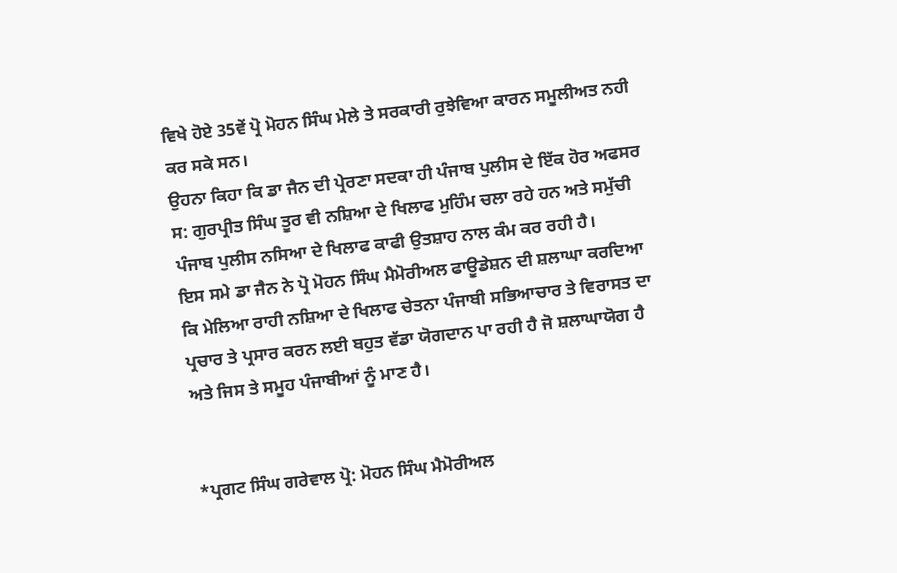ਵਿਖੇ ਹੋਏ 35ਵੇਂ ਪ੍ਰੋ ਮੋਹਨ ਸਿੰਘ ਮੇਲੇ ਤੇ ਸਰਕਾਰੀ ਰੁਝੇਵਿਆ ਕਾਰਨ ਸਮੂਲੀਅਤ ਨਹੀ ਕਰ ਸਕੇ ਸਨ।
ਉਹਨਾ ਕਿਹਾ ਕਿ ਡਾ ਜੈਨ ਦੀ ਪ੍ਰੇਰਣਾ ਸਦਕਾ ਹੀ ਪੰਜਾਬ ਪੁਲੀਸ ਦੇ ਇੱਕ ਹੋਰ ਅਫਸਰ ਸ: ਗੁਰਪ੍ਰੀਤ ਸਿੰਘ ਤੂਰ ਵੀ ਨਸ਼ਿਆ ਦੇ ਖਿਲਾਫ ਮੁਹਿੰਮ ਚਲਾ ਰਹੇ ਹਨ ਅਤੇ ਸਮੁੱਚੀ ਪੰਜਾਬ ਪੁਲੀਸ ਨਸਿਆ ਦੇ ਖਿਲਾਫ ਕਾਫੀ ਉਤਸ਼ਾਹ ਨਾਲ ਕੰਮ ਕਰ ਰਹੀ ਹੈ।
ਇਸ ਸਮੇ ਡਾ ਜੈਨ ਨੇ ਪ੍ਰੋ ਮੋਹਨ ਸਿੰਘ ਮੈਮੋਰੀਅਲ ਫਾਊਡੇਸ਼ਨ ਦੀ ਸ਼ਲਾਘਾ ਕਰਦਿਆ ਕਿ ਮੇਲਿਆ ਰਾਹੀ ਨਸ਼ਿਆ ਦੇ ਖਿਲਾਫ ਚੇਤਨਾ ਪੰਜਾਬੀ ਸਭਿਆਚਾਰ ਤੇ ਵਿਰਾਸਤ ਦਾ ਪ੍ਰਚਾਰ ਤੇ ਪ੍ਰਸਾਰ ਕਰਨ ਲਈ ਬਹੁਤ ਵੱਡਾ ਯੋਗਦਾਨ ਪਾ ਰਹੀ ਹੈ ਜੋ ਸ਼ਲਾਘਾਯੋਗ ਹੈ ਅਤੇ ਜਿਸ ਤੇ ਸਮੂਹ ਪੰਜਾਬੀਆਂ ਨੂੰ ਮਾਣ ਹੈ।


*ਪ੍ਰਗਟ ਸਿੰਘ ਗਰੇਵਾਲ ਪ੍ਰੋ: ਮੋਹਨ ਸਿੰਘ ਮੈਮੋਰੀਅਲ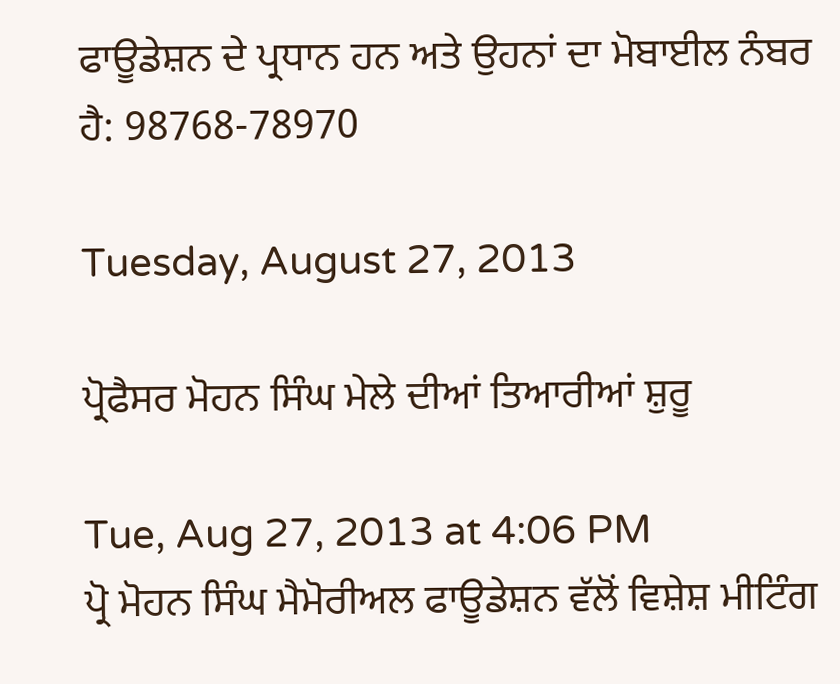ਫਾਊਡੇਸ਼ਨ ਦੇ ਪ੍ਰਧਾਨ ਹਨ ਅਤੇ ਉਹਨਾਂ ਦਾ ਮੋਬਾਈਲ ਨੰਬਰ ਹੈ: 98768-78970

Tuesday, August 27, 2013

ਪ੍ਰੋਫੈਸਰ ਮੋਹਨ ਸਿੰਘ ਮੇਲੇ ਦੀਆਂ ਤਿਆਰੀਆਂ ਸ਼ੁਰੂ

Tue, Aug 27, 2013 at 4:06 PM
ਪ੍ਰੋ ਮੋਹਨ ਸਿੰਘ ਮੈਮੋਰੀਅਲ ਫਾਊਡੇਸ਼ਨ ਵੱਲੋਂ ਵਿਸ਼ੇਸ਼ ਮੀਟਿੰਗ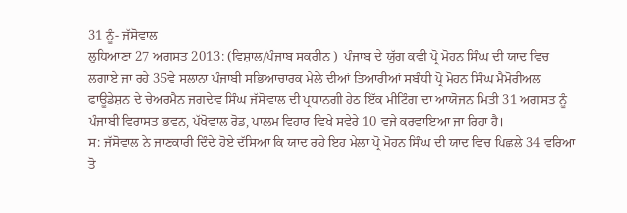31 ਨੂੰ- ਜੱਸੋਵਾਲ
ਲੁਧਿਆਣਾ 27 ਅਗਸਤ 2013: (ਵਿਸ਼ਾਲ/ਪੰਜਾਬ ਸਕਰੀਨ )  ਪੰਜਾਬ ਦੇ ਯੁੱਗ ਕਵੀ ਪ੍ਰੋ ਮੋਹਨ ਸਿੰਘ ਦੀ ਯਾਦ ਵਿਚ ਲਗਾਏ ਜਾ ਰਹੇ 35ਵੇ ਸਲਾਨਾ ਪੰਜਾਬੀ ਸਭਿਆਚਾਰਕ ਮੇਲੇ ਦੀਆਂ ਤਿਆਰੀਆਂ ਸਬੰਧੀ ਪ੍ਰੋ ਮੋਹਨ ਸਿੰਘ ਮੈਮੋਰੀਅਲ ਫਾਊਡੇਸ਼ਨ ਦੇ ਚੇਅਰਮੈਨ ਜਗਦੇਵ ਸਿੰਘ ਜੱਸੋਵਾਲ ਦੀ ਪ੍ਰਧਾਨਗੀ ਹੇਠ ਇੱਕ ਮੀਟਿੰਗ ਦਾ ਆਯੋਜਨ ਮਿਤੀ 31 ਅਗਸਤ ਨੂੰ ਪੰਜਾਬੀ ਵਿਰਾਸਤ ਭਵਨ, ਪੱਖੋਵਾਲ ਰੋਡ, ਪਾਲਮ ਵਿਹਾਰ ਵਿਖੇ ਸਵੇਰੇ 10 ਵਜੇ ਕਰਵਾਇਆ ਜਾ ਰਿਹਾ ਹੈ।
ਸ: ਜੱਸੋਵਾਲ ਨੇ ਜਾਣਕਾਰੀ ਦਿੰਦੇ ਹੋਏ ਦੱਸਿਆ ਕਿ ਯਾਦ ਰਹੇ ਇਹ ਮੇਲਾ ਪ੍ਰੋ ਮੋਹਨ ਸਿੰਘ ਦੀ ਯਾਦ ਵਿਚ ਪਿਛਲੇ 34 ਵਰਿਆ ਤੋ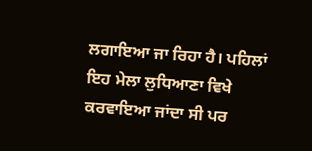ਲਗਾਇਆ ਜਾ ਰਿਹਾ ਹੈ। ਪਹਿਲਾਂ ਇਹ ਮੇਲਾ ਲੁਧਿਆਣਾ ਵਿਖੇ ਕਰਵਾਇਆ ਜਾਂਦਾ ਸੀ ਪਰ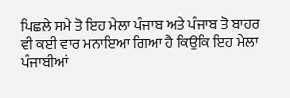ਪਿਛਲੇ ਸਮੇ ਤੋ ਇਹ ਮੇਲਾ ਪੰਜਾਬ ਅਤੇ ਪੰਜਾਬ ਤੋ ਬਾਹਰ ਵੀ ਕਈ ਵਾਰ ਮਨਾਇਆ ਗਿਆ ਹੈ ਕਿਉਕਿ ਇਹ ਮੇਲਾ ਪੰਜਾਬੀਆਂ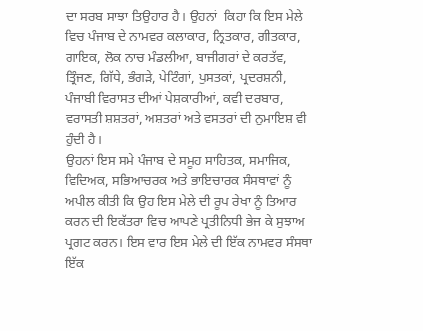ਦਾ ਸਰਬ ਸਾਝਾ ਤਿਉਹਾਰ ਹੈ। ਉਹਨਾਂ  ਕਿਹਾ ਕਿ ਇਸ ਮੇਲੇ ਵਿਚ ਪੰਜਾਬ ਦੇ ਨਾਮਵਰ ਕਲਾਕਾਰ, ਨ੍ਰਿਤਕਾਰ, ਗੀਤਕਾਰ, ਗਾਇਕ, ਲੋਕ ਨਾਚ ਮੰਡਲੀਆ, ਬਾਜੀਗਰਾਂ ਦੇ ਕਰਤੱਵ, ਤ੍ਰਿੰਜਣ, ਗਿੱਧੇ, ਭੰਗੜੇ, ਪੇਟਿੰਗਾਂ, ਪੁਸਤਕਾਂ, ਪ੍ਰਦਰਸ਼ਨੀ, ਪੰਜਾਬੀ ਵਿਰਾਸਤ ਦੀਆਂ ਪੇਸ਼ਕਾਰੀਆਂ, ਕਵੀ ਦਰਬਾਰ, ਵਰਾਸਤੀ ਸ਼ਸ਼ਤਰਾਂ, ਅਸ਼ਤਰਾਂ ਅਤੇ ਵਸਤਰਾਂ ਦੀ ਨੁਮਾਇਸ਼ ਵੀ ਹੁੰਦੀ ਹੈ।
ਉਹਨਾਂ ਇਸ ਸਮੇ ਪੰਜਾਬ ਦੇ ਸਮੂਹ ਸਾਹਿਤਕ, ਸਮਾਜਿਕ, ਵਿਦਿਅਕ, ਸਭਿਆਚਰਕ ਅਤੇ ਭਾਇਚਾਰਕ ਸੰਸਥਾਵਾਂ ਨੂੰ ਅਪੀਲ ਕੀਤੀ ਕਿ ਉਹ ਇਸ ਮੇਲੇ ਦੀ ਰੂਪ ਰੇਖਾ ਨੂੰ ਤਿਆਰ ਕਰਨ ਦੀ ਇਕੱਤਰਾ ਵਿਚ ਆਪਣੇ ਪ੍ਰਤੀਨਿਧੀ ਭੇਜ ਕੇ ਸੁਝਾਅ ਪ੍ਰਗਟ ਕਰਨ। ਇਸ ਵਾਰ ਇਸ ਮੇਲੇ ਦੀ ਇੱਕ ਨਾਮਵਰ ਸੰਸਥਾ ਇੱਕ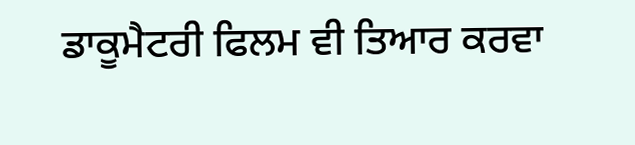ਡਾਕੂਮੈਟਰੀ ਫਿਲਮ ਵੀ ਤਿਆਰ ਕਰਵਾ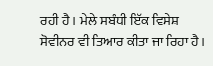ਰਹੀ ਹੈ। ਮੇਲੇ ਸਬੰਧੀ ਇੱਕ ਵਿਸੇਸ਼ ਸੋਵੀਨਰ ਵੀ ਤਿਆਰ ਕੀਤਾ ਜਾ ਰਿਹਾ ਹੈ।